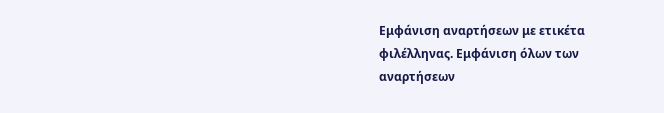Εμφάνιση αναρτήσεων με ετικέτα φιλέλληνας. Εμφάνιση όλων των αναρτήσεων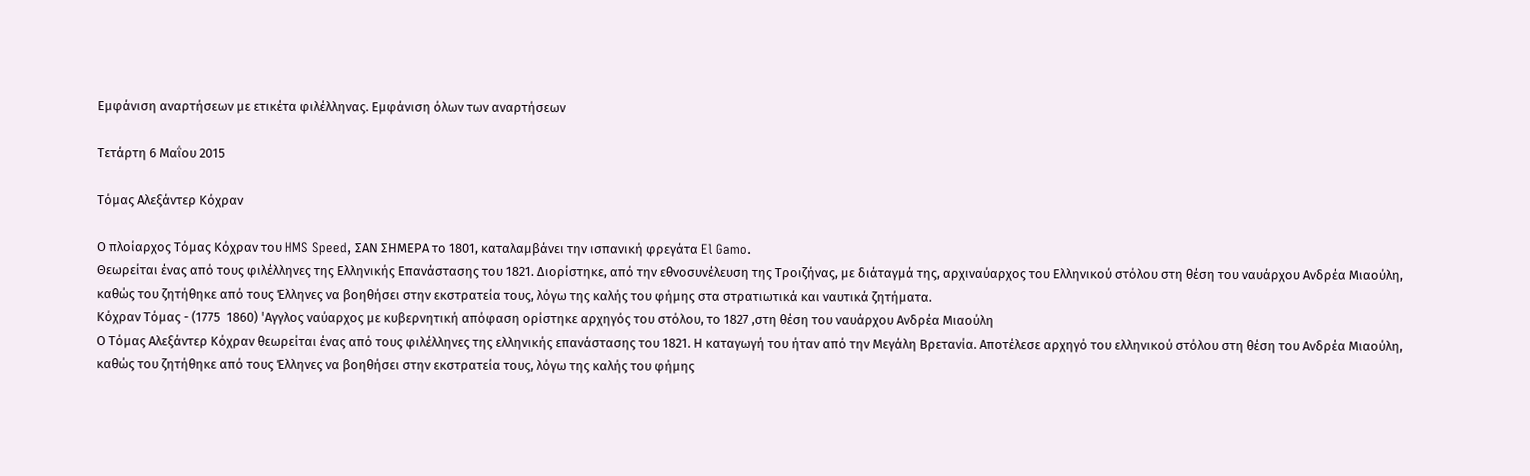Εμφάνιση αναρτήσεων με ετικέτα φιλέλληνας. Εμφάνιση όλων των αναρτήσεων

Τετάρτη 6 Μαΐου 2015

Τόμας Αλεξάντερ Κόχραν

Ο πλοίαρχος Τόμας Κόχραν του HMS Speed, ΣΑΝ ΣΗΜΕΡΑ το 1801, καταλαμβάνει την ισπανική φρεγάτα El Gamo.
Θεωρείται ένας από τους φιλέλληνες της Ελληνικής Επανάστασης του 1821. Διορίστηκε, από την εθνοσυνέλευση της Τροιζήνας, με διάταγμά της, αρχιναύαρχος του Ελληνικού στόλου στη θέση του ναυάρχου Ανδρέα Μιαούλη, καθώς του ζητήθηκε από τους Έλληνες να βοηθήσει στην εκστρατεία τους, λόγω της καλής του φήμης στα στρατιωτικά και ναυτικά ζητήματα.
Κόχραν Τόμας - (1775  1860) 'Aγγλος ναύαρχος με κυβερνητική απόφαση ορίστηκε αρχηγός του στόλου, το 1827 ,στη θέση του ναυάρχου Ανδρέα Μιαούλη
Ο Τόμας Αλεξάντερ Κόχραν θεωρείται ένας από τους φιλέλληνες της ελληνικής επανάστασης του 1821. Η καταγωγή του ήταν από την Μεγάλη Βρετανία. Αποτέλεσε αρχηγό του ελληνικού στόλου στη θέση του Ανδρέα Μιαούλη, καθώς του ζητήθηκε από τους Έλληνες να βοηθήσει στην εκστρατεία τους, λόγω της καλής του φήμης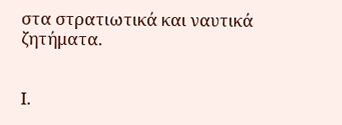στα στρατιωτικά και ναυτικά ζητήματα.


Ι.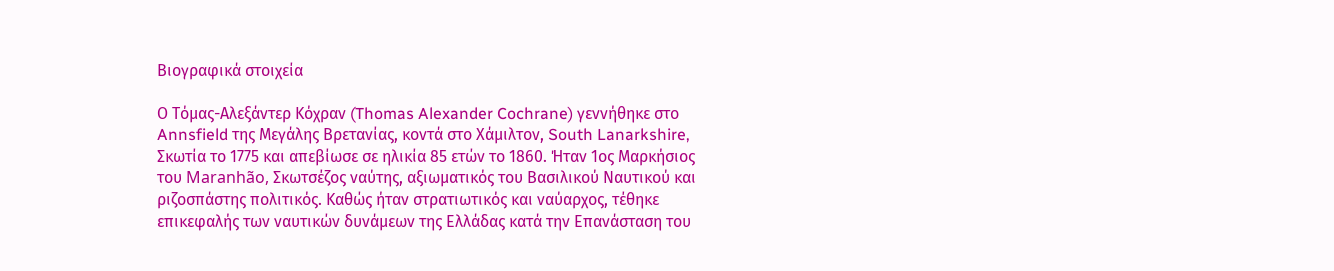Βιογραφικά στοιχεία

Ο Τόμας-Αλεξάντερ Κόχραν (Thomas Alexander Cochrane) γεννήθηκε στο Annsfield της Μεγάλης Βρετανίας, κοντά στο Χάμιλτον, South Lanarkshire, Σκωτία το 1775 και απεβίωσε σε ηλικία 85 ετών το 1860. Ήταν 1ος Μαρκήσιος του Maranhão, Σκωτσέζος ναύτης, αξιωματικός του Βασιλικού Ναυτικού και ριζοσπάστης πολιτικός. Καθώς ήταν στρατιωτικός και ναύαρχος, τέθηκε επικεφαλής των ναυτικών δυνάμεων της Ελλάδας κατά την Επανάσταση του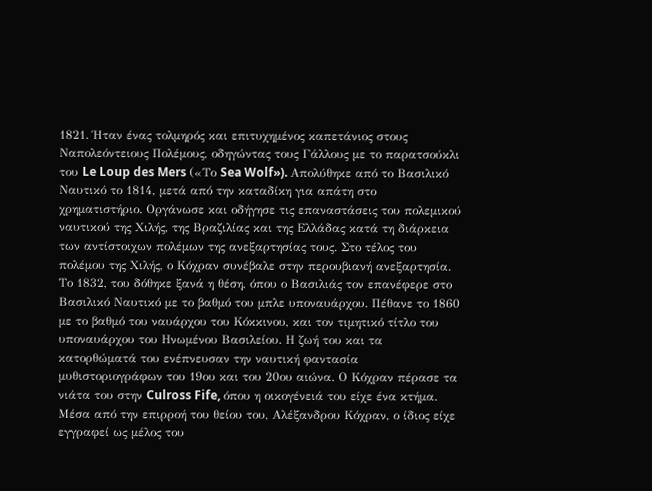1821. Ήταν ένας τολμηρός και επιτυχημένος καπετάνιος στους Ναπολεόντειους Πολέμους, οδηγώντας τους Γάλλους με το παρατσούκλι του Le Loup des Mers («Το Sea Wolf»). Απολύθηκε από το Βασιλικό Ναυτικό το 1814, μετά από την καταδίκη για απάτη στο χρηματιστήριο. Οργάνωσε και οδήγησε τις επαναστάσεις του πολεμικού ναυτικού της Χιλής, της Βραζιλίας και της Ελλάδας κατά τη διάρκεια των αντίστοιχων πολέμων της ανεξαρτησίας τους. Στο τέλος του πολέμου της Χιλής, ο Κόχραν συνέβαλε στην περουβιανή ανεξαρτησία. Το 1832, του δόθηκε ξανά η θέση, όπου ο Βασιλιάς τον επανέφερε στο Βασιλικό Ναυτικό με το βαθμό του μπλε υποναυάρχου. Πέθανε το 1860 με το βαθμό του ναυάρχου του Κόκκινου, και τον τιμητικό τίτλο του υποναυάρχου του Ηνωμένου Βασιλείου. Η ζωή του και τα κατορθώματά του ενέπνευσαν την ναυτική φαντασία μυθιστοριογράφων του 19ου και του 20ου αιώνα. Ο Κόχραν πέρασε τα νιάτα του στην Culross Fife, όπου η οικογένειά του είχε ένα κτήμα. Μέσα από την επιρροή του θείου του, Αλέξανδρου Κόχραν, ο ίδιος είχε εγγραφεί ως μέλος του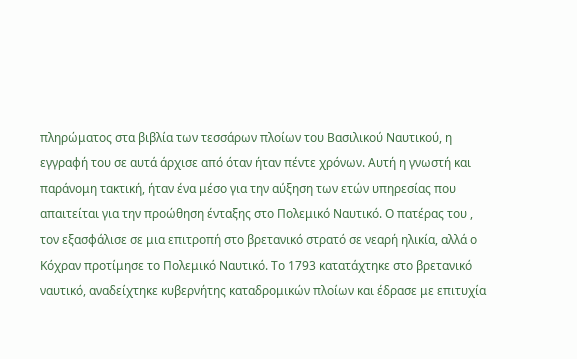πληρώματος στα βιβλία των τεσσάρων πλοίων του Βασιλικού Ναυτικού, η εγγραφή του σε αυτά άρχισε από όταν ήταν πέντε χρόνων. Αυτή η γνωστή και παράνομη τακτική, ήταν ένα μέσο για την αύξηση των ετών υπηρεσίας που απαιτείται για την προώθηση ένταξης στο Πολεμικό Ναυτικό. Ο πατέρας του , τον εξασφάλισε σε μια επιτροπή στο βρετανικό στρατό σε νεαρή ηλικία, αλλά ο Κόχραν προτίμησε το Πολεμικό Ναυτικό. Το 1793 κατατάχτηκε στο βρετανικό ναυτικό, αναδείχτηκε κυβερνήτης καταδρομικών πλοίων και έδρασε με επιτυχία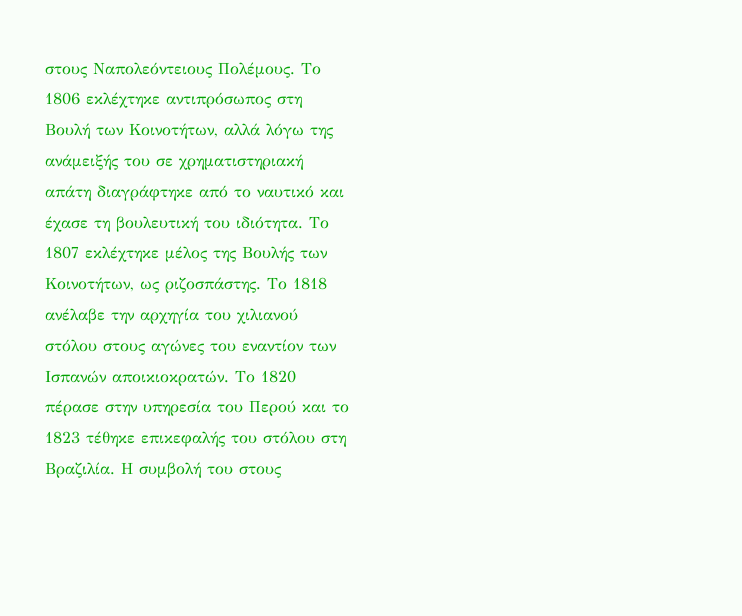στους Ναπολεόντειους Πολέμους. Το 1806 εκλέχτηκε αντιπρόσωπος στη Βουλή των Κοινοτήτων, αλλά λόγω της ανάμειξής του σε χρηματιστηριακή απάτη διαγράφτηκε από το ναυτικό και έχασε τη βουλευτική του ιδιότητα. Το 1807 εκλέχτηκε μέλος της Βουλής των Κοινοτήτων, ως ριζοσπάστης. Το 1818 ανέλαβε την αρχηγία του χιλιανού στόλου στους αγώνες του εναντίον των Ισπανών αποικιοκρατών. Το 1820 πέρασε στην υπηρεσία του Περού και το 1823 τέθηκε επικεφαλής του στόλου στη Βραζιλία. Η συμβολή του στους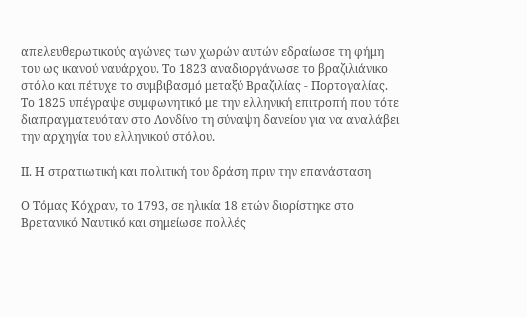απελευθερωτικούς αγώνες των χωρών αυτών εδραίωσε τη φήμη του ως ικανού ναυάρχου. Το 1823 αναδιοργάνωσε το βραζιλιάνικο στόλο και πέτυχε το συμβιβασμό μεταξύ Βραζιλίας - Πορτογαλίας. Το 1825 υπέγραψε συμφωνητικό με την ελληνική επιτροπή που τότε διαπραγματευόταν στο Λονδίνο τη σύναψη δανείου για να αναλάβει την αρχηγία του ελληνικού στόλου.

ΙΙ. Η στρατιωτική και πολιτική του δράση πριν την επανάσταση

Ο Τόμας Κόχραν, το 1793, σε ηλικία 18 ετών διορίστηκε στο Βρετανικό Ναυτικό και σημείωσε πολλές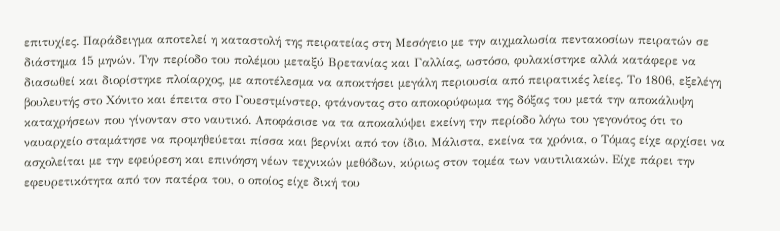επιτυχίες. Παράδειγμα αποτελεί η καταστολή της πειρατείας στη Μεσόγειο με την αιχμαλωσία πεντακοσίων πειρατών σε διάστημα 15 μηνών. Την περίοδο του πολέμου μεταξύ Βρετανίας και Γαλλίας, ωστόσο, φυλακίστηκε αλλά κατάφερε να διασωθεί και διορίστηκε πλοίαρχος, με αποτέλεσμα να αποκτήσει μεγάλη περιουσία από πειρατικές λείες. Το 1806, εξελέγη βουλευτής στο Χόνιτο και έπειτα στο Γουεστμίνστερ, φτάνοντας στο αποκορύφωμα της δόξας του μετά την αποκάλυψη καταχρήσεων που γίνονταν στο ναυτικό. Αποφάσισε να τα αποκαλύψει εκείνη την περίοδο λόγω του γεγονότος ότι το ναυαρχείο σταμάτησε να προμηθεύεται πίσσα και βερνίκι από τον ίδιο. Μάλιστα, εκείνα τα χρόνια, ο Τόμας είχε αρχίσει να ασχολείται με την εφεύρεση και επινόηση νέων τεχνικών μεθόδων, κύριως στον τομέα των ναυτιλιακών. Είχε πάρει την εφευρετικότητα από τον πατέρα του, ο οποίος είχε δική του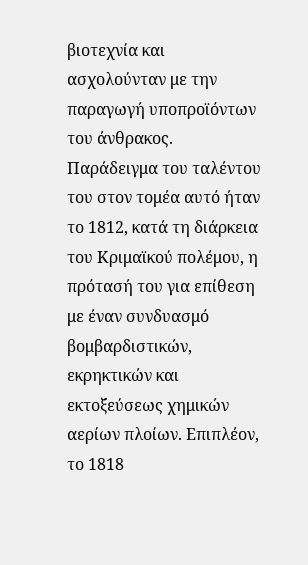βιοτεχνία και ασχολούνταν με την παραγωγή υποπροϊόντων του άνθρακος. Παράδειγμα του ταλέντου του στον τομέα αυτό ήταν το 1812, κατά τη διάρκεια του Κριμαϊκού πολέμου, η πρότασή του για επίθεση με έναν συνδυασμό βομβαρδιστικών, εκρηκτικών και εκτοξεύσεως χημικών αερίων πλοίων. Επιπλέον, το 1818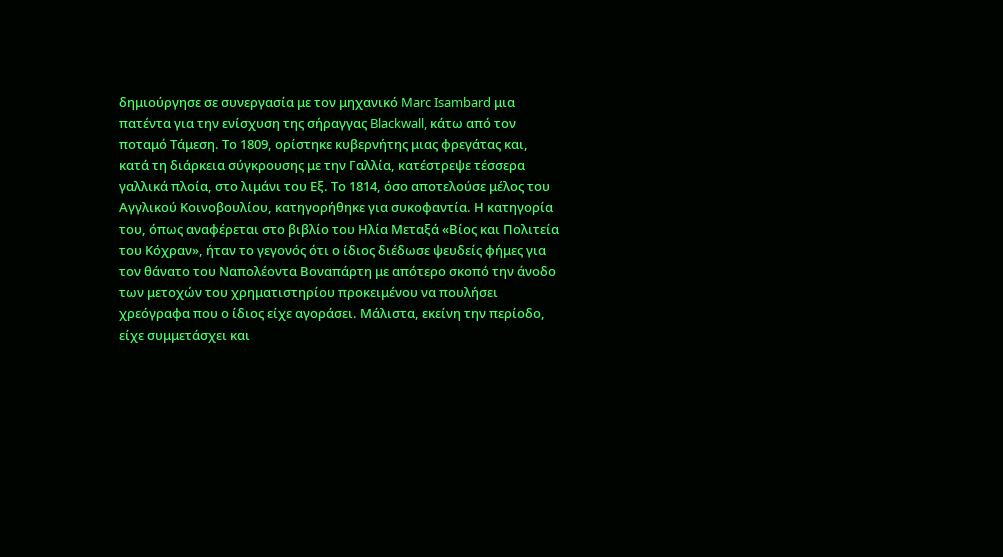δημιούργησε σε συνεργασία με τον μηχανικό Marc Isambard μια πατέντα για την ενίσχυση της σήραγγας Blackwall, κάτω από τον ποταμό Τάμεση. Το 1809, ορίστηκε κυβερνήτης μιας φρεγάτας και, κατά τη διάρκεια σύγκρουσης με την Γαλλία, κατέστρεψε τέσσερα γαλλικά πλοία, στο λιμάνι του Εξ. Το 1814, όσο αποτελούσε μέλος του Αγγλικού Κοινοβουλίου, κατηγορήθηκε για συκοφαντία. Η κατηγορία του, όπως αναφέρεται στο βιβλίο του Ηλία Μεταξά «Βίος και Πολιτεία του Κόχραν», ήταν το γεγονός ότι ο ίδιος διέδωσε ψευδείς φήμες για τον θάνατο του Ναπολέοντα Βοναπάρτη με απότερο σκοπό την άνοδο των μετοχών του χρηματιστηρίου προκειμένου να πουλήσει χρεόγραφα που ο ίδιος είχε αγοράσει. Μάλιστα, εκείνη την περίοδο, είχε συμμετάσχει και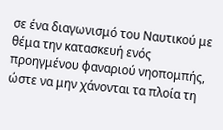σε ένα διαγωνισμό του Ναυτικού με θέμα την κατασκευή ενός προηγμένου φαναριού νηοπομπής, ώστε να μην χάνονται τα πλοία τη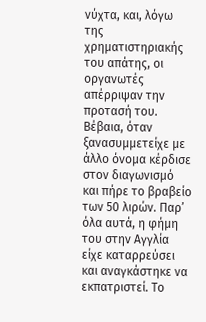νύχτα, και, λόγω της χρηματιστηριακής του απάτης, οι οργανωτές απέρριψαν την προτασή του. Βέβαια, όταν ξανασυμμετείχε με άλλο όνομα κέρδισε στον διαγωνισμό και πήρε το βραβείο των 50 λιρών. Παρ’ όλα αυτά, η φήμη του στην Αγγλία είχε καταρρεύσει και αναγκάστηκε να εκπατριστεί. Το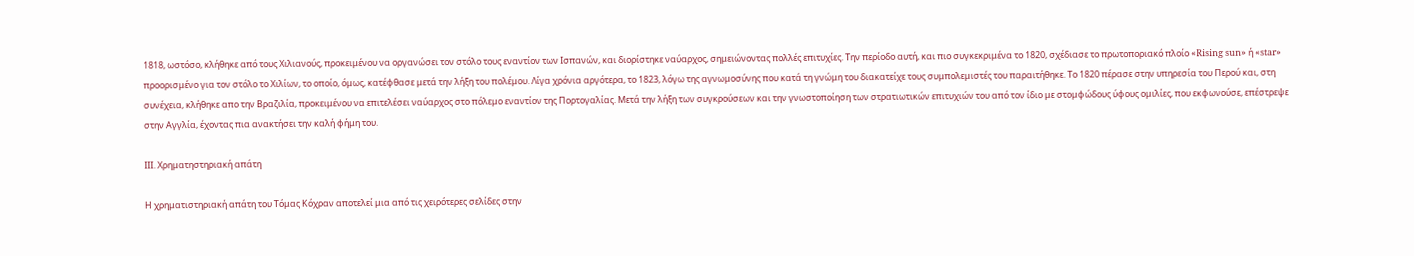1818, ωστόσο, κλήθηκε από τους Χιλιανούς, προκειμένου να οργανώσει τον στόλο τους εναντίον των Ισπανών, και διορίστηκε ναύαρχος, σημειώνοντας πολλές επιτυχίες. Την περίοδο αυτή, και πιο συγκεκριμένα το 1820, σχέδιασε το πρωτοποριακό πλοίο «Rising sun» ή «star» προορισμένο για τον στόλο το Χιλίων, το οποίο, όμως, κατέφθασε μετά την λήξη του πολέμου. Λίγα χρόνια αργότερα, το 1823, λόγω της αγνωμοσύνης που κατά τη γνώμη του διακατείχε τους συμπολεμιστές του παραιτήθηκε. Το 1820 πέρασε στην υπηρεσία του Περού και, στη συνέχεια, κλήθηκε απο την Βραζιλία, προκειμένου να επιτελέσει ναύαρχος στο πόλεμο εναντίον της Πορτογαλίας. Μετά την λήξη των συγκρούσεων και την γνωστοποίηση των στρατιωτικών επιτυχιών του από τον ίδιο με στομφώδους ύφους ομιλίες, που εκφωνούσε, επέστρεψε στην Αγγλία, έχοντας πια ανακτήσει την καλή φήμη του.

ΙΙΙ. Χρηματηστηριακή απάτη

Η χρηματιστηριακή απάτη του Τόμας Κόχραν αποτελεί μια από τις χειρότερες σελίδες στην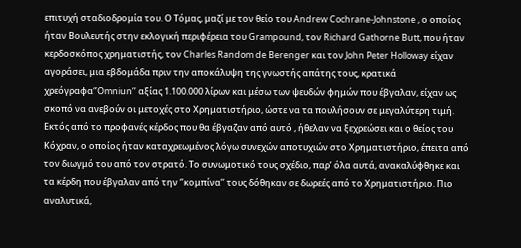επιτυχή σταδιοδρομία του. Ο Τόμας, μαζί με τον θείο του Andrew Cochrane-Johnstone , ο οποίος ήταν Βουλευτής στην εκλογική περιφέρεια του Grampound, τον Richard Gathorne Butt, που ήταν κερδοσκόπος χρηματιστής, τον Charles Random de Berenger και τον John Peter Holloway είχαν αγοράσει, μια εβδομάδα πριν την αποκάλυψη της γνωστής απάτης τους, κρατικά χρεόγραφα‘’Omniun’’ αξίας 1.100.000 λίρων και μέσω των ψευδών φημών που έβγαλαν, είχαν ως σκοπό να ανεβούν οι μετοχές στο Χρηματιστήριο, ώστε να τα πουλήσουν σε μεγαλύτερη τιμή. Εκτός από το προφανές κέρδος που θα έβγαζαν από αυτό , ήθελαν να ξεχρεώσει και ο θείος του Κόχραν, ο οποίος ήταν καταχρεωμένος λόγω συνεχών αποτυχιών στο Χρηματιστήριο, έπειτα από τον διωγμό του από τον στρατό. Το συνωμοτικό τους σχέδιο, παρ’ όλα αυτά, ανακαλύφθηκε και τα κέρδη που έβγαλαν από την ‘’κομπίνα’’ τους δόθηκαν σε δωρεές από το Χρηματιστήριο. Πιο αναλυτικά,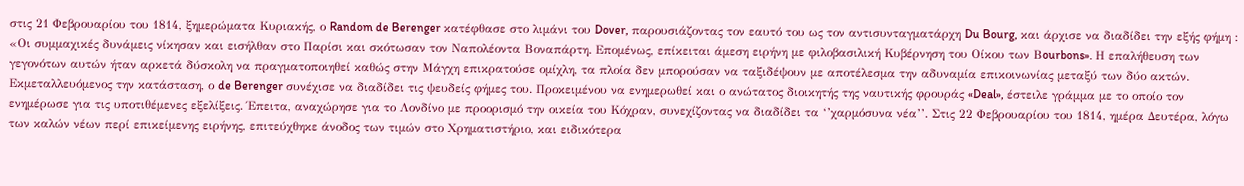στις 21 Φεβρουαρίου του 1814, ξημερώματα Κυριακής, ο Random de Berenger κατέφθασε στο λιμάνι του Dover, παρουσιάζοντας τον εαυτό του ως τον αντισυνταγματάρχη Du Bourg, και άρχισε να διαδίδει την εξής φήμη : «Οι συμμαχικές δυνάμεις νίκησαν και εισήλθαν στο Παρίσι και σκότωσαν τον Ναπολέοντα Βοναπάρτη. Επομένως, επίκειται άμεση ειρήνη με φιλοβασιλική Κυβέρνηση του Οίκου των Βourbons». Η επαλήθευση των γεγονότων αυτών ήταν αρκετά δύσκολη να πραγματοποιηθεί καθώς στην Μάγχη επικρατούσε ομίχλη, τα πλοία δεν μπορούσαν να ταξιδέψουν με αποτέλεσμα την αδυναμία επικοινωνίας μεταξύ των δύο ακτών. Εκμεταλλευόμενος την κατάσταση, ο de Berenger συνέχισε να διαδίδει τις ψευδείς φήμες του. Προκειμένου να ενημερωθεί και ο ανώτατος διοικητής της ναυτικής φρουράς «Deal», έστειλε γράμμα με το οποίο τον ενημέρωσε για τις υποτιθέμενες εξελίξεις. Έπειτα, αναχώρησε για το Λονδίνο με προορισμό την οικεία του Κόχραν, συνεχίζοντας να διαδίδει τα ‘’χαρμόσυνα νέα’’. Στις 22 Φεβρουαρίου του 1814, ημέρα Δευτέρα, λόγω των καλών νέων περί επικείμενης ειρήνης, επιτεύχθηκε άνοδος των τιμών στο Χρηματιστήριο, και ειδικότερα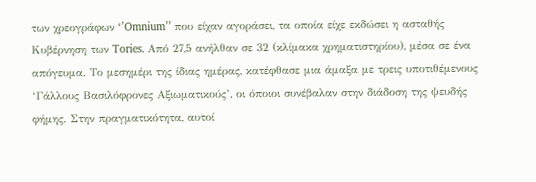των χρεογράφων ‘’Omnium’’ που είχαν αγοράσει, τα οποία είχε εκδώσει η ασταθής Κυβέρνηση των Tories. Από 27,5 ανήλθαν σε 32 (κλίμακα χρηματιστηρίου), μέσα σε ένα απόγευμα. Το μεσημέρι της ίδιας ημέρας, κατέφθασε μια άμαξα με τρεις υποτιθέμενους ‘Γάλλους Βασιλόφρονες Αξιωματικούς’, οι όποιοι συνέβαλαν στην διάδοση της ψευδής φήμης. Στην πραγματικότητα, αυτοί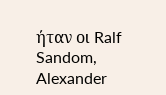ήταν οι Ralf Sandom, Alexander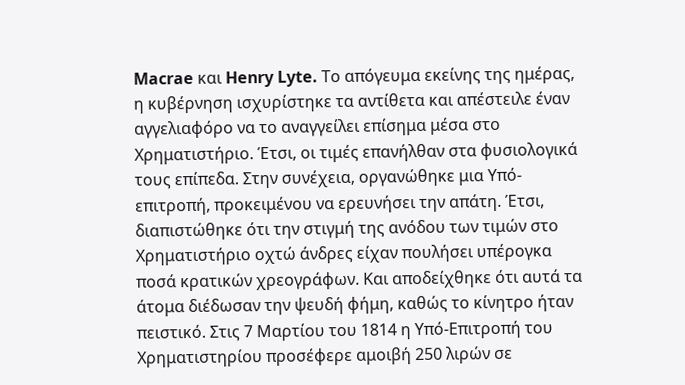Macrae και Henry Lyte. Το απόγευμα εκείνης της ημέρας, η κυβέρνηση ισχυρίστηκε τα αντίθετα και απέστειλε έναν αγγελιαφόρο να το αναγγείλει επίσημα μέσα στο Χρηματιστήριο. Έτσι, οι τιμές επανήλθαν στα φυσιολογικά τους επίπεδα. Στην συνέχεια, οργανώθηκε μια Υπό-επιτροπή, προκειμένου να ερευνήσει την απάτη. Έτσι, διαπιστώθηκε ότι την στιγμή της ανόδου των τιμών στο Χρηματιστήριο οχτώ άνδρες είχαν πουλήσει υπέρογκα ποσά κρατικών χρεογράφων. Και αποδείχθηκε ότι αυτά τα άτομα διέδωσαν την ψευδή φήμη, καθώς το κίνητρο ήταν πειστικό. Στις 7 Μαρτίου του 1814 η Υπό-Επιτροπή του Χρηματιστηρίου προσέφερε αμοιβή 250 λιρών σε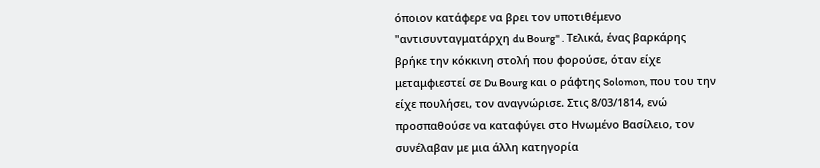όποιον κατάφερε να βρει τον υποτιθέμενο "αντισυνταγματάρχη du Bourg" . Τελικά, ένας βαρκάρης βρήκε την κόκκινη στολή που φορούσε, όταν είχε μεταμφιεστεί σε Du Bourg και ο ράφτης Solomon, που του την είχε πουλήσει, τον αναγνώρισε. Στις 8/03/1814, ενώ προσπαθούσε να καταφύγει στο Ηνωμένο Βασίλειο, τον συνέλαβαν με μια άλλη κατηγορία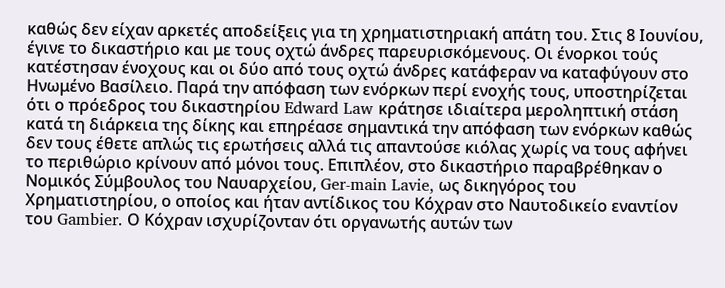καθώς δεν είχαν αρκετές αποδείξεις για τη χρηματιστηριακή απάτη του. Στις 8 Ιουνίου, έγινε το δικαστήριο και με τους οχτώ άνδρες παρευρισκόμενους. Οι ένορκοι τούς κατέστησαν ένοχους και οι δύο από τους οχτώ άνδρες κατάφεραν να καταφύγουν στο Ηνωμένο Βασίλειο. Παρά την απόφαση των ενόρκων περί ενοχής τους, υποστηρίζεται ότι ο πρόεδρος του δικαστηρίου Edward Law κράτησε ιδιαίτερα μεροληπτική στάση κατά τη διάρκεια της δίκης και επηρέασε σημαντικά την απόφαση των ενόρκων καθώς δεν τους έθετε απλώς τις ερωτήσεις αλλά τις απαντούσε κιόλας χωρίς να τους αφήνει το περιθώριο κρίνουν από μόνοι τους. Επιπλέον, στο δικαστήριο παραβρέθηκαν ο Νομικός Σύμβουλος του Ναυαρχείου, Ger-main Lavie, ως δικηγόρος του Χρηματιστηρίου, ο οποίος και ήταν αντίδικος του Κόχραν στο Ναυτοδικείο εναντίον του Gambier. Ο Κόχραν ισχυρίζονταν ότι οργανωτής αυτών των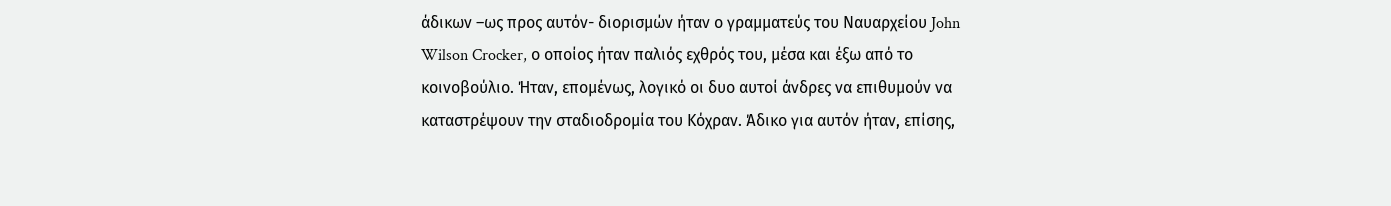άδικων –ως προς αυτόν- διορισμών ήταν ο γραμματεύς του Ναυαρχείου John Wilson Crocker, ο οποίος ήταν παλιός εχθρός του, μέσα και έξω από το κοινοβούλιο. Ήταν, επομένως, λογικό οι δυο αυτοί άνδρες να επιθυμούν να καταστρέψουν την σταδιοδρομία του Κόχραν. Άδικο για αυτόν ήταν, επίσης,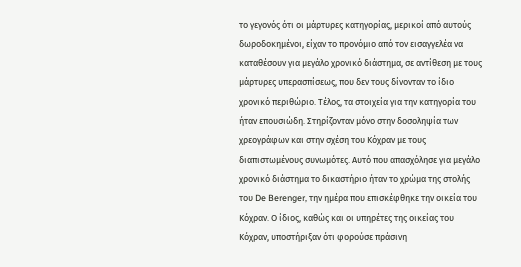το γεγονός ότι οι μάρτυρες κατηγορίας, μερικοί από αυτούς δωροδοκημένοι, είχαν το προνόμιο από τον εισαγγελέα να καταθέσουν για μεγάλο χρονικό διάστημα, σε αντίθεση με τους μάρτυρες υπερασπίσεως, που δεν τους δίνονταν το ίδιο χρονικό περιθώριο. Τέλος, τα στοιχεία για την κατηγορία του ήταν επουσιώδη. Στηρίζονταν μόνο στην δοσοληψία των χρεογράφων και στην σχέση του Κόχραν με τους διαπιστωμένους συνωμότες. Αυτό που απασχόλησε για μεγάλο χρονικό διάστημα το δικαστήριο ήταν το χρώμα της στολής του De Berenger, την ημέρα που επισκέφθηκε την οικεία του Κόχραν. Ο ίδιος, καθώς και οι υπηρέτες της οικείας του Κόχραν, υποστήριξαν ότι φορούσε πράσινη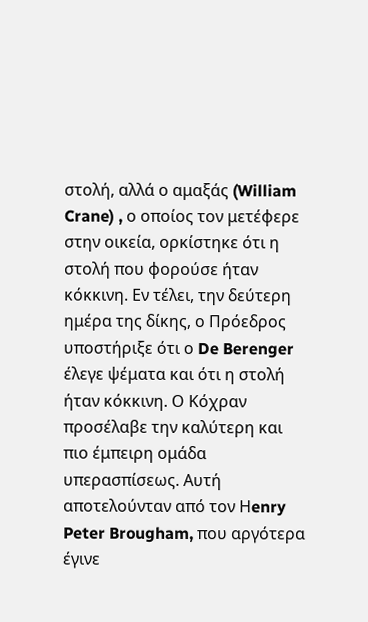στολή, αλλά ο αμαξάς (William Crane) , ο οποίος τον μετέφερε στην οικεία, ορκίστηκε ότι η στολή που φορούσε ήταν κόκκινη. Εν τέλει, την δεύτερη ημέρα της δίκης, ο Πρόεδρος υποστήριξε ότι ο De Berenger έλεγε ψέματα και ότι η στολή ήταν κόκκινη. Ο Κόχραν προσέλαβε την καλύτερη και πιο έμπειρη ομάδα υπερασπίσεως. Αυτή αποτελούνταν από τον Ηenry Peter Brougham, που αργότερα έγινε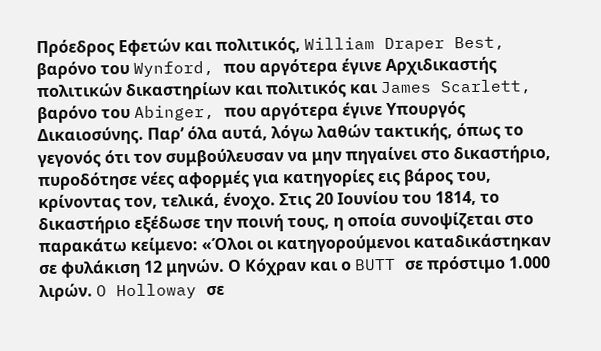Πρόεδρος Εφετών και πολιτικός, William Draper Best, βαρόνο του Wynford, που αργότερα έγινε Αρχιδικαστής πολιτικών δικαστηρίων και πολιτικός και James Scarlett, βαρόνο του Abinger, που αργότερα έγινε Υπουργός Δικαιοσύνης. Παρ’ όλα αυτά, λόγω λαθών τακτικής, όπως το γεγονός ότι τον συμβούλευσαν να μην πηγαίνει στο δικαστήριο, πυροδότησε νέες αφορμές για κατηγορίες εις βάρος του, κρίνοντας τον, τελικά, ένοχο. Στις 20 Ιουνίου του 1814, το δικαστήριο εξέδωσε την ποινή τους, η οποία συνοψίζεται στο παρακάτω κείμενο: «Όλοι οι κατηγορούμενοι καταδικάστηκαν σε φυλάκιση 12 μηνών. Ο Κόχραν και ο BUTT σε πρόστιμο 1.000 λιρών. O Holloway σε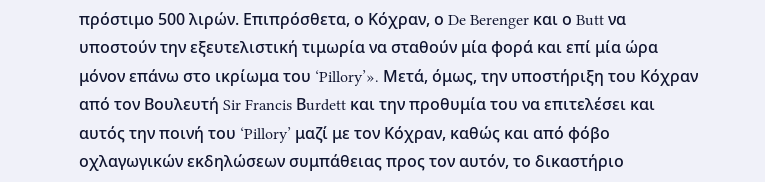πρόστιμο 500 λιρών. Επιπρόσθετα, ο Κόχραν, ο De Berenger και ο Butt να υποστούν την εξευτελιστική τιμωρία να σταθούν μία φορά και επί μία ώρα μόνον επάνω στο ικρίωμα του ‘Pillory’». Μετά, όμως, την υποστήριξη του Κόχραν από τον Βουλευτή Sir Francis Βurdett και την προθυμία του να επιτελέσει και αυτός την ποινή του ‘Pillory’ μαζί με τον Κόχραν, καθώς και από φόβο οχλαγωγικών εκδηλώσεων συμπάθειας προς τον αυτόν, το δικαστήριο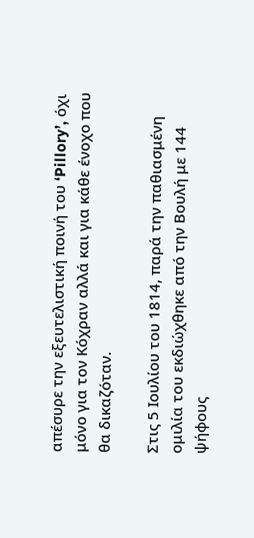απέσυρε την εξευτελιστική ποινή του ‘Pillory’, όχι μόνο για τον Κόχραν αλλά και για κάθε ένοχο που θα δικαζόταν.

Στις 5 Ιουλίου του 1814, παρά την παθιασμένη ομιλία του εκδιώχθηκε από την Βουλή με 144 ψήφους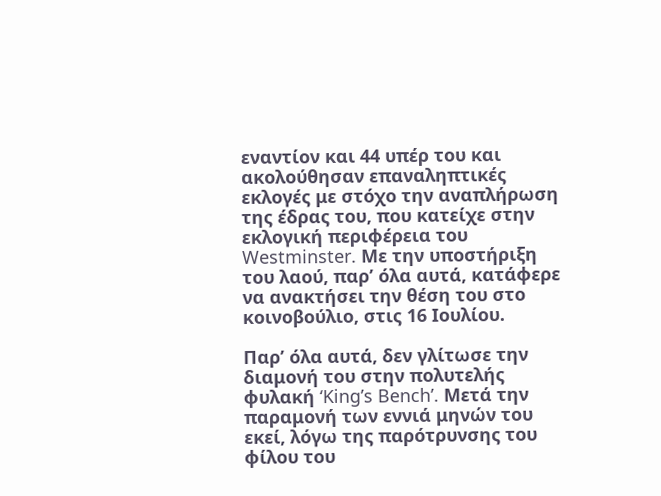εναντίον και 44 υπέρ του και ακολούθησαν επαναληπτικές εκλογές με στόχο την αναπλήρωση της έδρας του, που κατείχε στην εκλογική περιφέρεια του Westminster. Με την υποστήριξη του λαού, παρ’ όλα αυτά, κατάφερε να ανακτήσει την θέση του στο κοινοβούλιο, στις 16 Ιουλίου.

Παρ’ όλα αυτά, δεν γλίτωσε την διαμονή του στην πολυτελής φυλακή ‘King’s Bench’. Μετά την παραμονή των εννιά μηνών του εκεί, λόγω της παρότρυνσης του φίλου του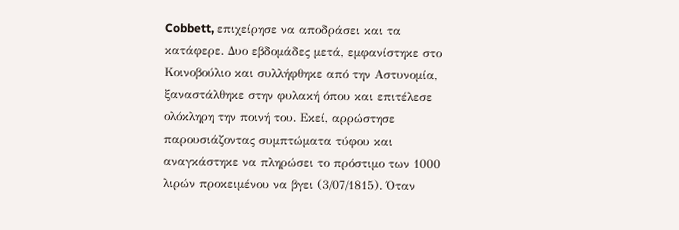Cobbett, επιχείρησε να αποδράσει και τα κατάφερε. Δυο εβδομάδες μετά, εμφανίστηκε στο Κοινοβούλιο και συλλήφθηκε από την Αστυνομία, ξαναστάλθηκε στην φυλακή όπου και επιτέλεσε ολόκληρη την ποινή του. Εκεί, αρρώστησε παρουσιάζοντας συμπτώματα τύφου και αναγκάστηκε να πληρώσει το πρόστιμο των 1000 λιρών προκειμένου να βγει (3/07/1815). Όταν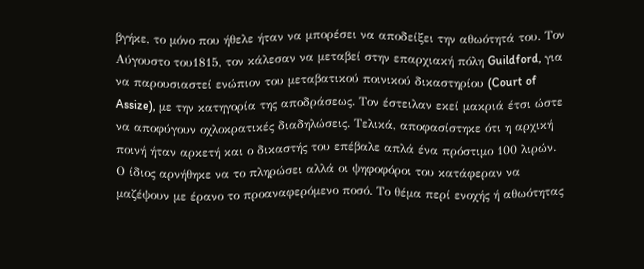βγήκε, το μόνο που ήθελε ήταν να μπορέσει να αποδείξει την αθωότητά του. Τον Αύγουστο του1815, τον κάλεσαν να μεταβεί στην επαρχιακή πόλη Guildford, για να παρουσιαστεί ενώπιον του μεταβατικού ποινικού δικαστηρίου (Court of Assize), με την κατηγορία της αποδράσεως. Τον έστειλαν εκεί μακριά έτσι ώστε να αποφύγουν οχλοκρατικές διαδηλώσεις. Τελικά, αποφασίστηκε ότι η αρχική ποινή ήταν αρκετή και ο δικαστής του επέβαλε απλά ένα πρόστιμο 100 λιρών. Ο ίδιος αρνήθηκε να το πληρώσει αλλά οι ψηφοφόροι του κατάφεραν να μαζέψουν με έρανο το προαναφερόμενο ποσό. Το θέμα περί ενοχής ή αθωότητας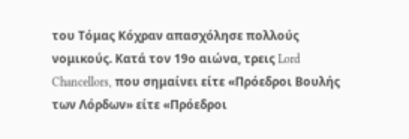του Τόμας Κόχραν απασχόλησε πολλούς νομικούς. Κατά τον 19ο αιώνα, τρεις Lord Chancellors, που σημαίνει είτε «Πρόεδροι Βουλής των Λόρδων» είτε «Πρόεδροι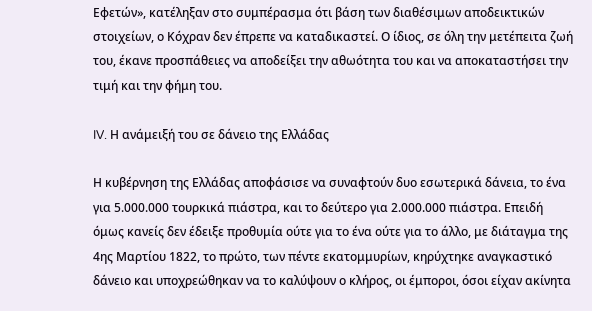Εφετών», κατέληξαν στο συμπέρασμα ότι βάση των διαθέσιμων αποδεικτικών στοιχείων, ο Κόχραν δεν έπρεπε να καταδικαστεί. Ο ίδιος, σε όλη την μετέπειτα ζωή του, έκανε προσπάθειες να αποδείξει την αθωότητα του και να αποκαταστήσει την τιμή και την φήμη του.

IV. Η ανάμειξή του σε δάνειο της Ελλάδας

Η κυβέρνηση της Ελλάδας αποφάσισε να συναφτούν δυο εσωτερικά δάνεια, το ένα για 5.000.000 τουρκικά πιάστρα, και το δεύτερο για 2.000.000 πιάστρα. Επειδή όμως κανείς δεν έδειξε προθυμία ούτε για το ένα ούτε για το άλλο, με διάταγμα της 4ης Μαρτίου 1822, το πρώτο, των πέντε εκατομμυρίων, κηρύχτηκε αναγκαστικό δάνειο και υποχρεώθηκαν να το καλύψουν ο κλήρος, οι έμποροι, όσοι είχαν ακίνητα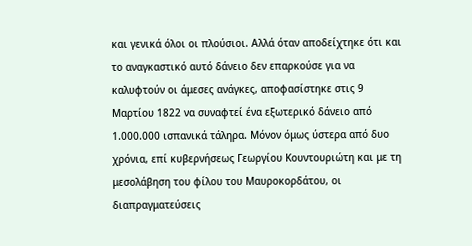και γενικά όλοι οι πλούσιοι. Αλλά όταν αποδείχτηκε ότι και το αναγκαστικό αυτό δάνειο δεν επαρκούσε για να καλυφτούν οι άμεσες ανάγκες, αποφασίστηκε στις 9 Μαρτίου 1822 να συναφτεί ένα εξωτερικό δάνειο από 1.000.000 ισπανικά τάληρα. Μόνον όμως ύστερα από δυο χρόνια, επί κυβερνήσεως Γεωργίου Κουντουριώτη και με τη μεσολάβηση του φίλου του Μαυροκορδάτου, οι διαπραγματεύσεις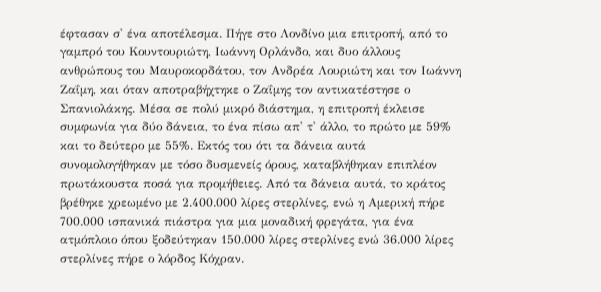έφτασαν σ' ένα αποτέλεσμα. Πήγε στο Λονδίνο μια επιτροπή, από το γαμπρό του Κουντουριώτη, Ιωάννη Ορλάνδο, και δυο άλλους ανθρώπους του Μαυροκορδάτου, τον Ανδρέα Λουριώτη και τον Ιωάννη Ζαΐμη, και όταν αποτραβήχτηκε ο Ζαΐμης τον αντικατέστησε ο Σπανιολάκης. Μέσα σε πολύ μικρό διάστημα, η επιτροπή έκλεισε συμφωνία για δύο δάνεια, το ένα πίσω απ' τ' άλλο, το πρώτο με 59% και το δεύτερο με 55%. Εκτός του ότι τα δάνεια αυτά συνομολογήθηκαν με τόσο δυσμενείς όρους, καταβλήθηκαν επιπλέον πρωτάκουστα ποσά για προμήθειες. Από τα δάνεια αυτά, το κράτος βρέθηκε χρεωμένο με 2.400.000 λίρες στερλίνες, ενώ η Αμερική πήρε 700.000 ισπανικά πιάστρα για μια μοναδική φρεγάτα, για ένα ατμόπλοιο όπου ξοδεύτηκαν 150.000 λίρες στερλίνες ενώ 36.000 λίρες στερλίνες πήρε ο λόρδος Κόχραν.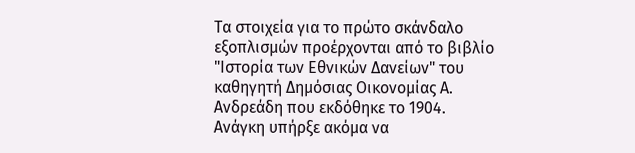Τα στοιχεία για το πρώτο σκάνδαλο εξοπλισμών προέρχονται από το βιβλίο "Ιστορία των Εθνικών Δανείων" του καθηγητή Δημόσιας Οικονομίας Α. Ανδρεάδη που εκδόθηκε το 1904.
Ανάγκη υπήρξε ακόμα να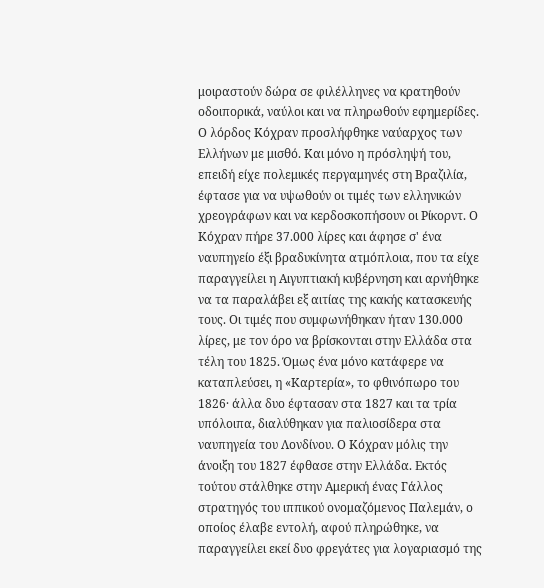μοιραστούν δώρα σε φιλέλληνες να κρατηθούν οδοιπορικά, ναύλοι και να πληρωθούν εφημερίδες. Ο λόρδος Κόχραν προσλήφθηκε ναύαρχος των Ελλήνων με μισθό. Και μόνο η πρόσληψή του, επειδή είχε πολεμικές περγαμηνές στη Βραζιλία, έφτασε για να υψωθούν οι τιμές των ελληνικών χρεογράφων και να κερδοσκοπήσουν οι Ρίκορντ. Ο Κόχραν πήρε 37.000 λίρες και άφησε σ' ένα ναυπηγείο έξι βραδυκίνητα ατμόπλοια, που τα είχε παραγγείλει η Αιγυπτιακή κυβέρνηση και αρνήθηκε να τα παραλάβει εξ αιτίας της κακής κατασκευής τους. Οι τιμές που συμφωνήθηκαν ήταν 130.000 λίρες, με τον όρο να βρίσκονται στην Ελλάδα στα τέλη του 1825. Όμως ένα μόνο κατάφερε να καταπλεύσει, η «Καρτερία», το φθινόπωρο του 1826· άλλα δυο έφτασαν στα 1827 και τα τρία υπόλοιπα, διαλύθηκαν για παλιοσίδερα στα ναυπηγεία του Λονδίνου. Ο Κόχραν μόλις την άνοιξη του 1827 έφθασε στην Ελλάδα. Εκτός τούτου στάλθηκε στην Αμερική ένας Γάλλος στρατηγός του ιππικού ονομαζόμενος Παλεμάν, ο οποίος έλαβε εντολή, αφού πληρώθηκε, να παραγγείλει εκεί δυο φρεγάτες για λογαριασμό της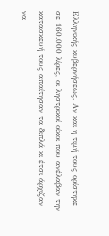Ελληνικής κυβερνήσεως. Αν και η τιμή τους ορίστηκε σε 160.000 λίρες, οι ληστρικοί οίκοι που ανέλαβαν την κατασκευή τους απαίτησαν τα διπλά κι έτσι άρχιζαν να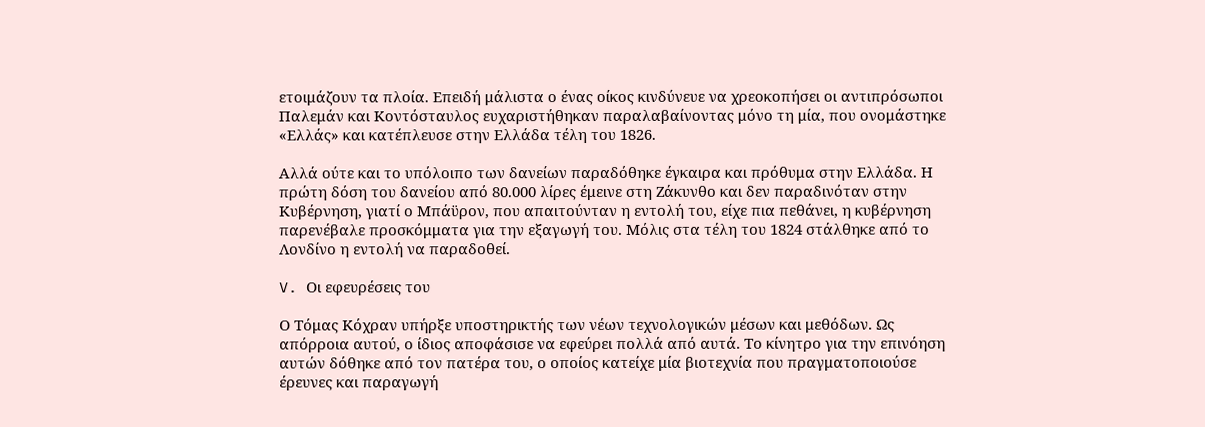ετοιμάζουν τα πλοία. Επειδή μάλιστα ο ένας οίκος κινδύνευε να χρεοκοπήσει οι αντιπρόσωποι Παλεμάν και Κοντόσταυλος ευχαριστήθηκαν παραλαβαίνοντας μόνο τη μία, που ονομάστηκε «Ελλάς» και κατέπλευσε στην Ελλάδα τέλη του 1826.

Αλλά ούτε και το υπόλοιπο των δανείων παραδόθηκε έγκαιρα και πρόθυμα στην Ελλάδα. Η πρώτη δόση του δανείου από 80.000 λίρες έμεινε στη Ζάκυνθο και δεν παραδινόταν στην Κυβέρνηση, γιατί ο Μπάϋρον, που απαιτούνταν η εντολή του, είχε πια πεθάνει, η κυβέρνηση παρενέβαλε προσκόμματα για την εξαγωγή του. Μόλις στα τέλη του 1824 στάλθηκε από το Λονδίνο η εντολή να παραδοθεί.

V. Οι εφευρέσεις του

Ο Τόμας Κόχραν υπήρξε υποστηρικτής των νέων τεχνολογικών μέσων και μεθόδων. Ως απόρροια αυτού, ο ίδιος αποφάσισε να εφεύρει πολλά από αυτά. Το κίνητρο για την επινόηση αυτών δόθηκε από τον πατέρα του, ο οποίος κατείχε μία βιοτεχνία που πραγματοποιούσε έρευνες και παραγωγή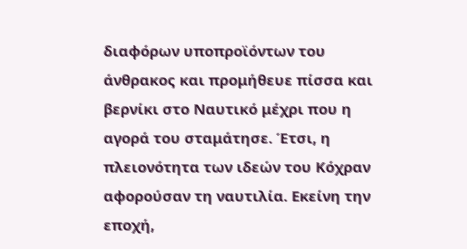διαφόρων υποπροϊόντων του άνθρακος και προμήθευε πίσσα και βερνίκι στο Ναυτικό μέχρι που η αγορά του σταμάτησε. Έτσι, η πλειονότητα των ιδεών του Κόχραν αφορούσαν τη ναυτιλία. Εκείνη την εποχή,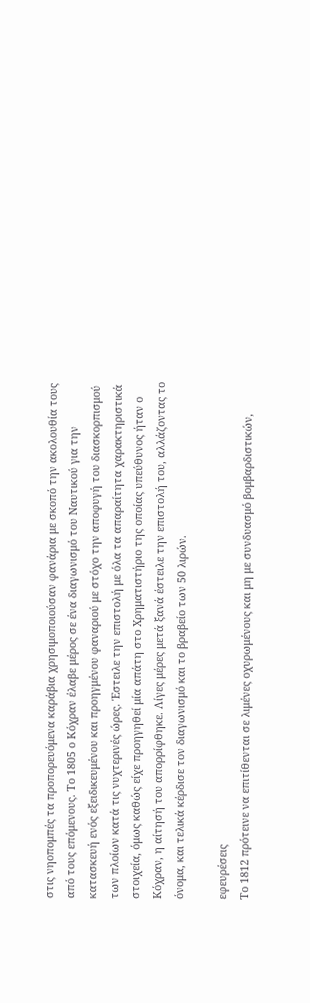στις νηοπομπές τα προπορευόμενα καράβια χρησιμοποιούσαν φανάρια με σκοπό την ακολουθία τους από τους επόμενους. Το 1805 ο Κόχραν έλαβε μέρος σε ένα διαγωνισμό του Ναυτικού για την κατασκευή ενός εξειδικευμένου και προηγμένου φαναριού με στόχο την αποφυγή του διασκορπισμού των πλοίων κατά τις νυχτερινές ώρες. Έστειλε την επιστολή με όλα τα απαραίτητα χαρακτηριστικά στοιχεία, όμως καθώς είχε προηγηθεί μία απάτη στο Χρηματιστήριο της οποίας υπεύθυνος ήταν ο Κόχραν, η αίτησή του απορρίφθηκε. Λίγες μέρες μετά ξανά έστειλε την επιστολή του, αλλάζοντας το όνομα, και τελικά κέρδισε τον διαγωνισμό και το βραβείο των 50 λιρών.

εφευρέσεις
Το 1812 πρότεινε να επιτίθενται σε λιμένες οχυρωμένους και μη με συνδυασμό βομβαρδιστικών,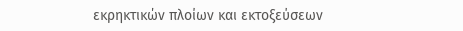εκρηκτικών πλοίων και εκτοξεύσεων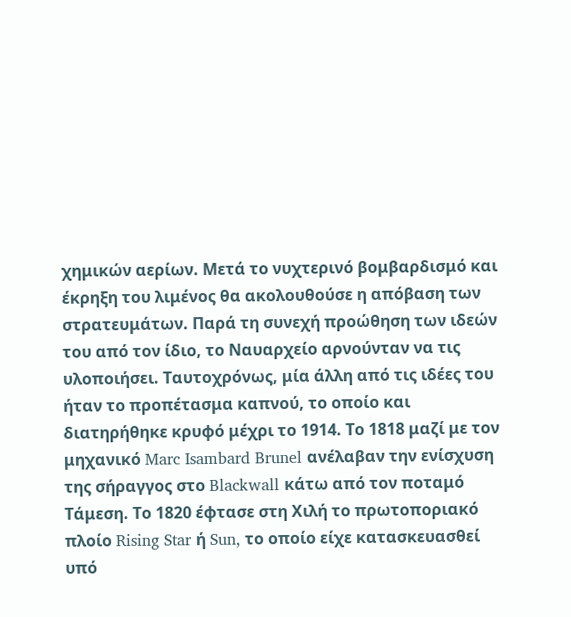χημικών αερίων. Μετά το νυχτερινό βομβαρδισμό και έκρηξη του λιμένος θα ακολουθούσε η απόβαση των στρατευμάτων. Παρά τη συνεχή προώθηση των ιδεών του από τον ίδιο, το Ναυαρχείο αρνούνταν να τις υλοποιήσει. Ταυτοχρόνως, μία άλλη από τις ιδέες του ήταν το προπέτασμα καπνού, το οποίο και διατηρήθηκε κρυφό μέχρι το 1914. Το 1818 μαζί με τον μηχανικό Marc Isambard Brunel ανέλαβαν την ενίσχυση της σήραγγος στο Blackwall κάτω από τον ποταμό Τάμεση. Το 1820 έφτασε στη Χιλή το πρωτοποριακό πλοίο Rising Star ή Sun, το οποίο είχε κατασκευασθεί υπό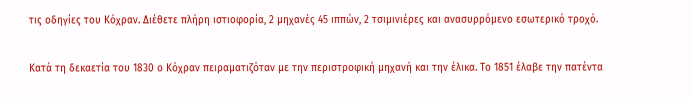τις οδηγίες του Κόχραν. Διέθετε πλήρη ιστιοφορία, 2 μηχανές 45 ιππών, 2 τσιμινιέρες και ανασυρρόμενο εσωτερικό τροχό.

Κατά τη δεκαετία του 1830 ο Κόχραν πειραματιζόταν με την περιστροφική μηχανή και την έλικα. Το 1851 έλαβε την πατέντα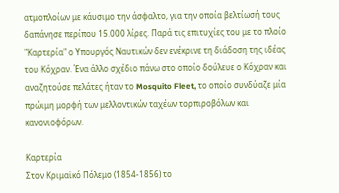ατμοπλοίων με κάυσιμο την άσφαλτο, για την οποία βελτίωσή τους δαπάνησε περίπου 15.000 λίρες. Παρά τις επιτυχίες του με το πλοίο "Καρτερία" ο Υπουργός Ναυτικών δεν ενέκρινε τη διάδοση της ιδέας του Κόχραν. Ένα άλλο σχέδιο πάνω στο οποίο δούλευε ο Κόχραν και αναζητούσε πελάτες ήταν το Mosquito Fleet, το οποίο συνδύαζε μία πρώιμη μορφή των μελλοντικών ταχέων τορπιροβόλων και κανονιοφόρων.

Καρτερία
Στον Κριμαϊκό Πόλεμο (1854-1856) το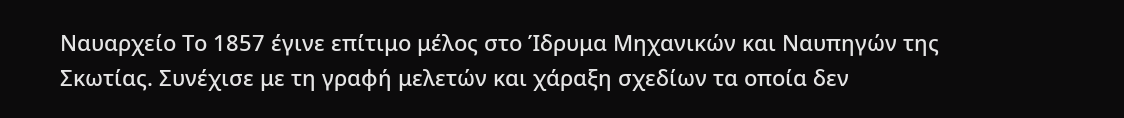Ναυαρχείο Το 1857 έγινε επίτιμο μέλος στο Ίδρυμα Μηχανικών και Ναυπηγών της Σκωτίας. Συνέχισε με τη γραφή μελετών και χάραξη σχεδίων τα οποία δεν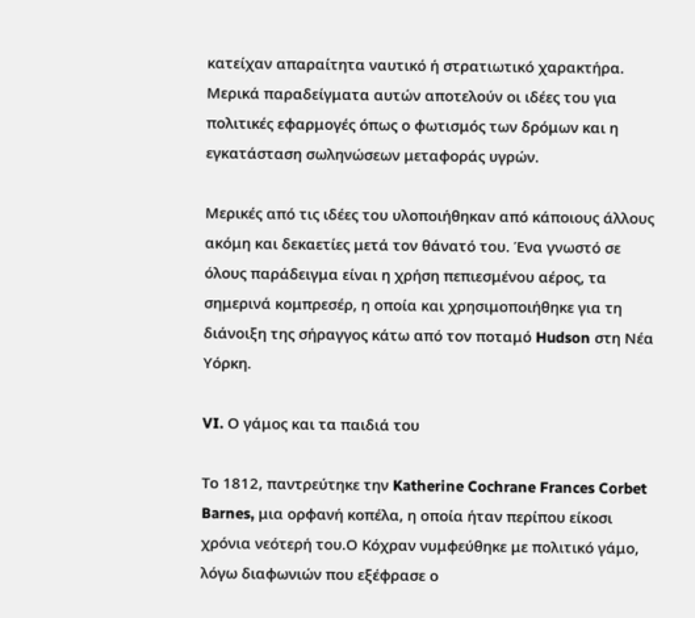κατείχαν απαραίτητα ναυτικό ή στρατιωτικό χαρακτήρα. Μερικά παραδείγματα αυτών αποτελούν οι ιδέες του για πολιτικές εφαρμογές όπως ο φωτισμός των δρόμων και η εγκατάσταση σωληνώσεων μεταφοράς υγρών.

Μερικές από τις ιδέες του υλοποιήθηκαν από κάποιους άλλους ακόμη και δεκαετίες μετά τον θάνατό του. Ένα γνωστό σε όλους παράδειγμα είναι η χρήση πεπιεσμένου αέρος, τα σημερινά κομπρεσέρ, η οποία και χρησιμοποιήθηκε για τη διάνοιξη της σήραγγος κάτω από τον ποταμό Hudson στη Νέα Υόρκη.

VI. Ο γάμος και τα παιδιά του

Το 1812, παντρεύτηκε την Katherine Cochrane Frances Corbet Barnes, μια ορφανή κοπέλα, η οποία ήταν περίπου είκοσι χρόνια νεότερή του.Ο Κόχραν νυμφεύθηκε με πολιτικό γάμο, λόγω διαφωνιών που εξέφρασε ο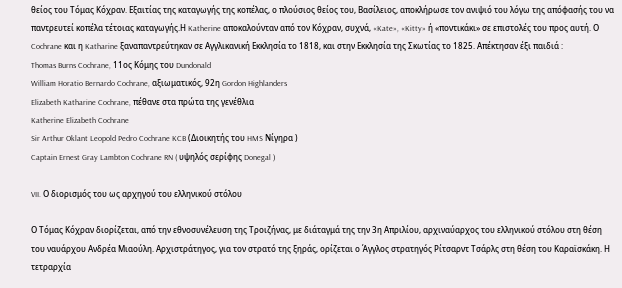θείος του Τόμας Κόχραν. Εξαιτίας της καταγωγής της κοπέλας, ο πλούσιος θείος του, Βασίλειος, αποκλήρωσε τον ανιψιό του λόγω της απόφασής του να παντρευτεί κοπέλα τέτοιας καταγωγής.Η Katherine αποκαλούνταν από τον Κόχραν, συχνά, «Kate», «Kitty» ή «ποντικάκι» σε επιστολές του προς αυτή. Ο Cochrane και η Katharine ξαναπαντρεύτηκαν σε Αγγλικανική Εκκλησία το 1818, και στην Εκκλησία της Σκωτίας το 1825. Απέκτησαν έξι παιδιά :
Thomas Burns Cochrane, 11ος Κόμης του Dundonald
William Horatio Bernardo Cochrane, αξιωματικός, 92η Gordon Highlanders
Elizabeth Katharine Cochrane, πέθανε στα πρώτα της γενέθλια
Katherine Elizabeth Cochrane
Sir Arthur Oklant Leopold Pedro Cochrane KCB (Διοικητής του HMS Νίγηρα )
Captain Ernest Gray Lambton Cochrane RN ( υψηλός σερίφης Donegal )

VII. Ο διορισμός του ως αρχηγού του ελληνικού στόλου

Ο Τόμας Κόχραν διορίζεται, από την εθνοσυνέλευση της Τροιζήνας, με διάταγμά της την 3η Απριλίου, αρχιναύαρχος του ελληνικού στόλου στη θέση του ναυάρχου Ανδρέα Μιαούλη. Αρχιστράτηγος, για τον στρατό της ξηράς, ορίζεται ο Άγγλος στρατηγός Ρίτσαρντ Τσάρλς στη θέση του Καραϊσκάκη. Η τετραρχία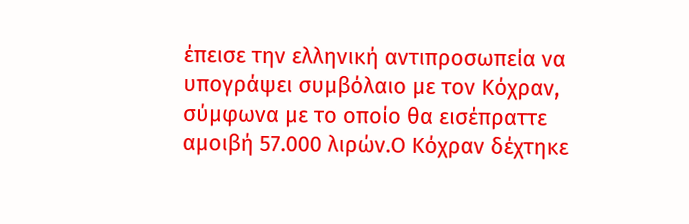έπεισε την ελληνική αντιπροσωπεία να υπογράψει συμβόλαιο με τον Κόχραν, σύμφωνα με το οποίο θα εισέπραττε αμοιβή 57.000 λιρών.Ο Κόχραν δέχτηκε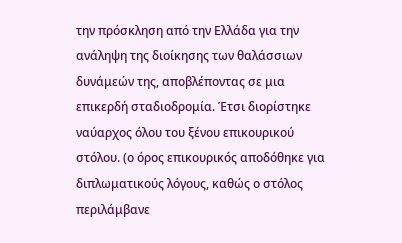την πρόσκληση από την Ελλάδα για την ανάληψη της διοίκησης των θαλάσσιων δυνάμεών της, αποβλέποντας σε μια επικερδή σταδιοδρομία. Έτσι διορίστηκε ναύαρχος όλου του ξένου επικουρικού στόλου. (ο όρος επικουρικός αποδόθηκε για διπλωματικούς λόγους, καθώς ο στόλος περιλάμβανε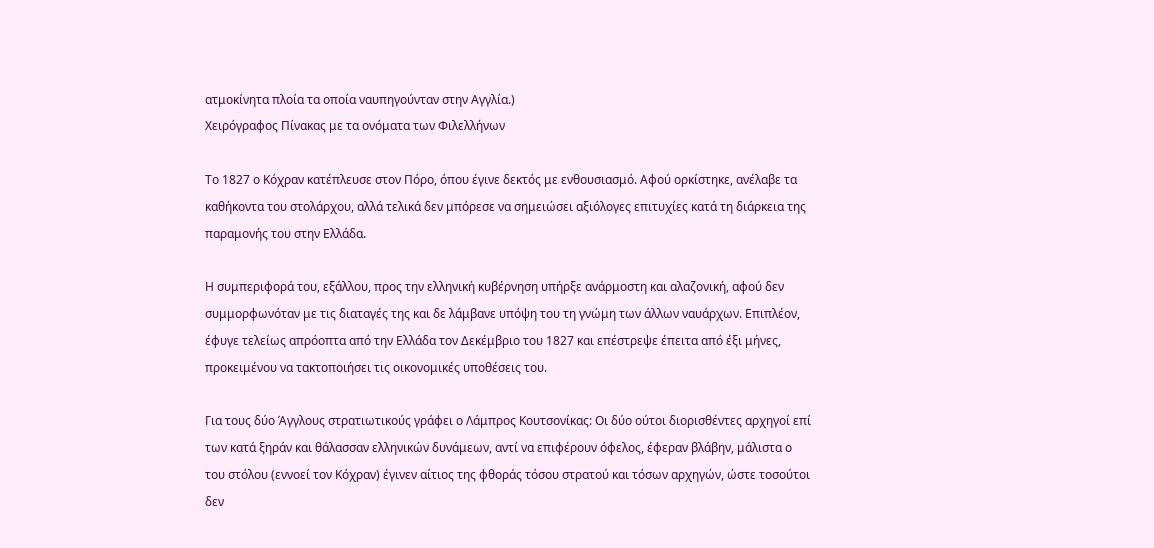ατμοκίνητα πλοία τα οποία ναυπηγούνταν στην Αγγλία.)
Χειρόγραφος Πίνακας με τα ονόματα των Φιλελλήνων

Το 1827 ο Κόχραν κατέπλευσε στον Πόρο, όπου έγινε δεκτός με ενθουσιασμό. Αφού ορκίστηκε, ανέλαβε τα καθήκοντα του στολάρχου, αλλά τελικά δεν μπόρεσε να σημειώσει αξιόλογες επιτυχίες κατά τη διάρκεια της παραμονής του στην Ελλάδα.

Η συμπεριφορά του, εξάλλου, προς την ελληνική κυβέρνηση υπήρξε ανάρμοστη και αλαζονική, αφού δεν συμμορφωνόταν με τις διαταγές της και δε λάμβανε υπόψη του τη γνώμη των άλλων ναυάρχων. Επιπλέον, έφυγε τελείως απρόοπτα από την Ελλάδα τον Δεκέμβριο του 1827 και επέστρεψε έπειτα από έξι μήνες, προκειμένου να τακτοποιήσει τις οικονομικές υποθέσεις του.

Για τους δύο Άγγλους στρατιωτικούς γράφει ο Λάμπρος Κουτσονίκας: Οι δύο ούτοι διορισθέντες αρχηγοί επί των κατά ξηράν και θάλασσαν ελληνικών δυνάμεων, αντί να επιφέρουν όφελος, έφεραν βλάβην, μάλιστα ο του στόλου (εννοεί τον Κόχραν) έγινεν αίτιος της φθοράς τόσου στρατού και τόσων αρχηγών, ώστε τοσούτοι δεν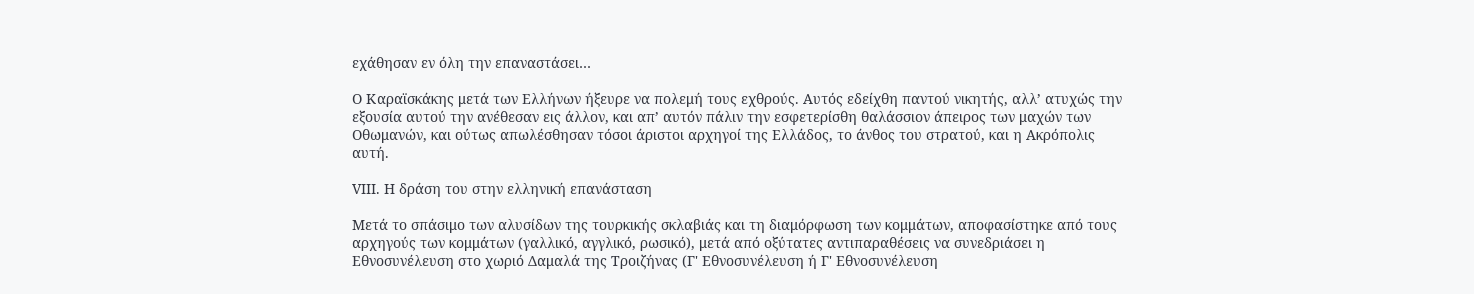εχάθησαν εν όλη την επαναστάσει…

Ο Καραϊσκάκης μετά των Ελλήνων ήξευρε να πολεμή τους εχθρούς. Αυτός εδείχθη παντού νικητής, αλλ’ ατυχώς την εξουσία αυτού την ανέθεσαν εις άλλον, και απ’ αυτόν πάλιν την εσφετερίσθη θαλάσσιον άπειρος των μαχών των Οθωμανών, και ούτως απωλέσθησαν τόσοι άριστοι αρχηγοί της Ελλάδος, το άνθος του στρατού, και η Ακρόπολις αυτή.

VIII. Η δράση του στην ελληνική επανάσταση

Μετά το σπάσιμο των αλυσίδων της τουρκικής σκλαβιάς και τη διαμόρφωση των κομμάτων, αποφασίστηκε από τους αρχηγούς των κομμάτων (γαλλικό, αγγλικό, ρωσικό), μετά από οξύτατες αντιπαραθέσεις να συνεδριάσει η Εθνοσυνέλευση στο χωριό Δαμαλά της Τροιζήνας (Γ' Εθνοσυνέλευση ή Γ' Εθνοσυνέλευση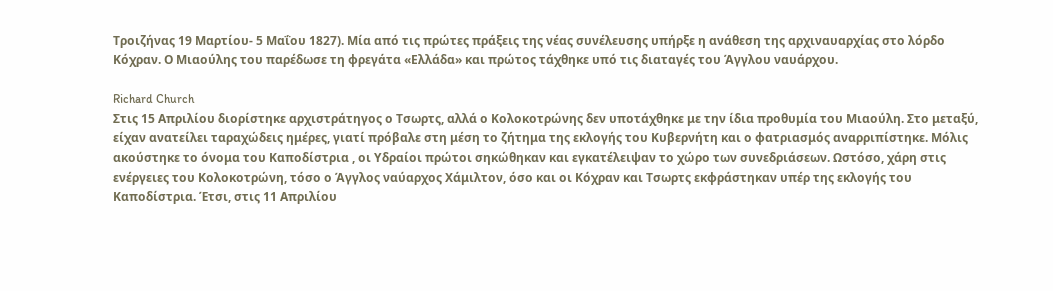Τροιζήνας 19 Μαρτίου- 5 Μαΐου 1827). Μία από τις πρώτες πράξεις της νέας συνέλευσης υπήρξε η ανάθεση της αρχιναυαρχίας στο λόρδο Κόχραν. Ο Μιαούλης του παρέδωσε τη φρεγάτα «Ελλάδα» και πρώτος τάχθηκε υπό τις διαταγές του Άγγλου ναυάρχου.

Richard Church
Στις 15 Απριλίου διορίστηκε αρχιστράτηγος ο Τσωρτς, αλλά ο Κολοκοτρώνης δεν υποτάχθηκε με την ίδια προθυμία του Μιαούλη. Στο μεταξύ, είχαν ανατείλει ταραχώδεις ημέρες, γιατί πρόβαλε στη μέση το ζήτημα της εκλογής του Κυβερνήτη και ο φατριασμός αναρριπίστηκε. Μόλις ακούστηκε το όνομα του Καποδίστρια , οι Υδραίοι πρώτοι σηκώθηκαν και εγκατέλειψαν το χώρο των συνεδριάσεων. Ωστόσο, χάρη στις ενέργειες του Κολοκοτρώνη, τόσο ο Άγγλος ναύαρχος Χάμιλτον, όσο και οι Κόχραν και Τσωρτς εκφράστηκαν υπέρ της εκλογής του Καποδίστρια. Έτσι, στις 11 Απριλίου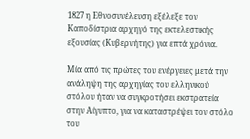1827 η Εθνοσυνέλευση εξέλεξε τον Καποδίστρια αρχηγό της εκτελεστικής εξουσίας (Κυβερνήτης) για επτά χρόνια.

Μία από τις πρώτες του ενέργειες μετά την ανάληψη της αρχηγίας του ελληνικού στόλου ήταν να συγκροτήσει εκστρατεία στην Αίγυπτο, για να καταστρέψει τον στόλο του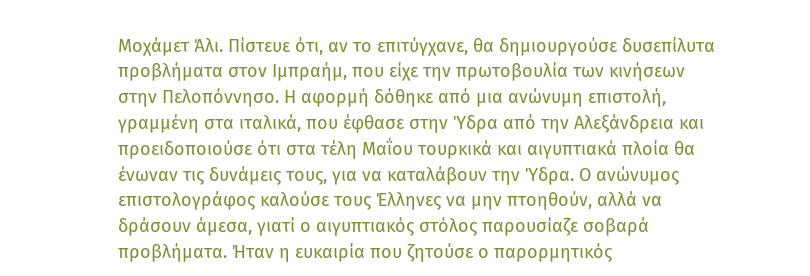Μοχάμετ Άλι. Πίστευε ότι, αν το επιτύγχανε, θα δημιουργούσε δυσεπίλυτα προβλήματα στον Ιμπραήμ, που είχε την πρωτοβουλία των κινήσεων στην Πελοπόννησο. Η αφορμή δόθηκε από μια ανώνυμη επιστολή, γραμμένη στα ιταλικά, που έφθασε στην Ύδρα από την Αλεξάνδρεια και προειδοποιούσε ότι στα τέλη Μαΐου τουρκικά και αιγυπτιακά πλοία θα ένωναν τις δυνάμεις τους, για να καταλάβουν την Ύδρα. Ο ανώνυμος επιστολογράφος καλούσε τους Έλληνες να μην πτοηθούν, αλλά να δράσουν άμεσα, γιατί ο αιγυπτιακός στόλος παρουσίαζε σοβαρά προβλήματα. Ήταν η ευκαιρία που ζητούσε ο παρορμητικός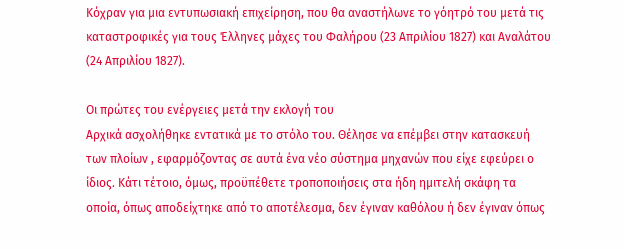Κόχραν για μια εντυπωσιακή επιχείρηση, που θα αναστήλωνε το γόητρό του μετά τις καταστροφικές για τους Έλληνες μάχες του Φαλήρου (23 Απριλίου 1827) και Αναλάτου (24 Απριλίου 1827).

Οι πρώτες του ενέργειες μετά την εκλογή του
Αρχικά ασχολήθηκε εντατικά με το στόλο του. Θέλησε να επέμβει στην κατασκευή των πλοίων , εφαρμόζοντας σε αυτά ένα νέο σύστημα μηχανών που είχε εφεύρει ο ίδιος. Κάτι τέτοιο, όμως, προϋπέθετε τροποποιήσεις στα ήδη ημιτελή σκάφη τα οποία, όπως αποδείχτηκε από το αποτέλεσμα, δεν έγιναν καθόλου ή δεν έγιναν όπως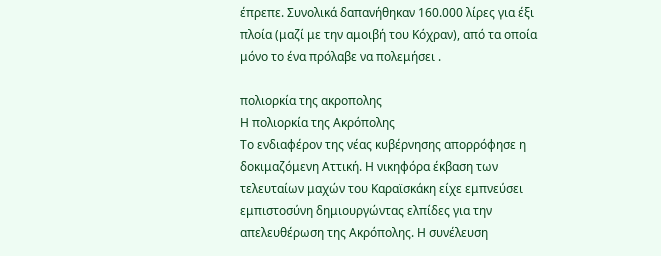έπρεπε. Συνολικά δαπανήθηκαν 160.000 λίρες για έξι πλοία (μαζί με την αμοιβή του Κόχραν), από τα οποία μόνο το ένα πρόλαβε να πολεμήσει .

πολιορκία της ακρoπολης
Η πολιορκία της Ακρόπολης
Το ενδιαφέρον της νέας κυβέρνησης απορρόφησε η δοκιμαζόμενη Αττική. Η νικηφόρα έκβαση των τελευταίων μαχών του Καραϊσκάκη είχε εμπνεύσει εμπιστοσύνη δημιουργώντας ελπίδες για την απελευθέρωση της Ακρόπολης. Η συνέλευση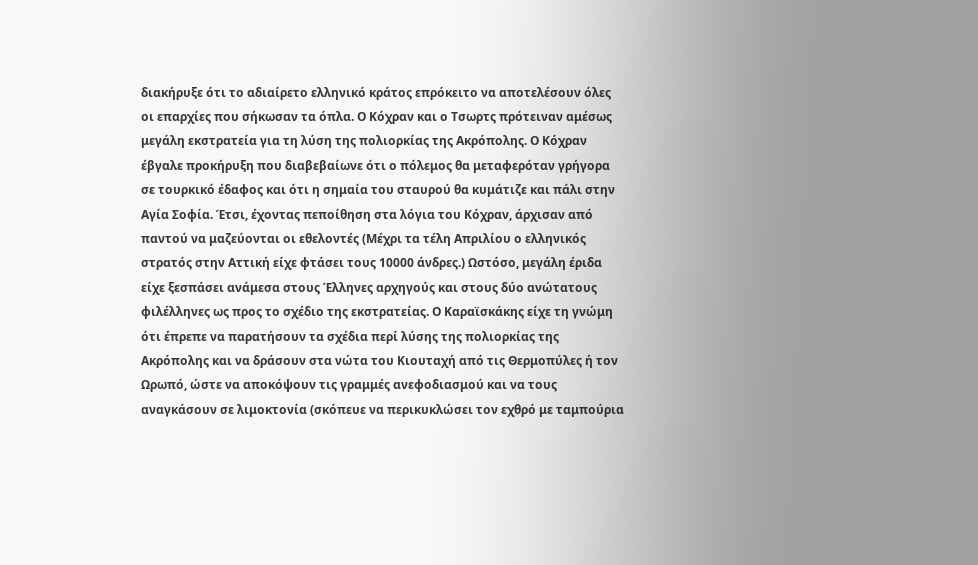διακήρυξε ότι το αδιαίρετο ελληνικό κράτος επρόκειτο να αποτελέσουν όλες οι επαρχίες που σήκωσαν τα όπλα. Ο Κόχραν και ο Τσωρτς πρότειναν αμέσως μεγάλη εκστρατεία για τη λύση της πολιορκίας της Ακρόπολης. Ο Κόχραν έβγαλε προκήρυξη που διαβεβαίωνε ότι ο πόλεμος θα μεταφερόταν γρήγορα σε τουρκικό έδαφος και ότι η σημαία του σταυρού θα κυμάτιζε και πάλι στην Αγία Σοφία. Έτσι, έχοντας πεποίθηση στα λόγια του Κόχραν, άρχισαν από παντού να μαζεύονται οι εθελοντές (Μέχρι τα τέλη Απριλίου ο ελληνικός στρατός στην Αττική είχε φτάσει τους 10000 άνδρες.) Ωστόσο, μεγάλη έριδα είχε ξεσπάσει ανάμεσα στους Έλληνες αρχηγούς και στους δύο ανώτατους φιλέλληνες ως προς το σχέδιο της εκστρατείας. Ο Καραϊσκάκης είχε τη γνώμη ότι έπρεπε να παρατήσουν τα σχέδια περί λύσης της πολιορκίας της Ακρόπολης και να δράσουν στα νώτα του Κιουταχή από τις Θερμοπύλες ή τον Ωρωπό, ώστε να αποκόψουν τις γραμμές ανεφοδιασμού και να τους αναγκάσουν σε λιμοκτονία (σκόπευε να περικυκλώσει τον εχθρό με ταμπούρια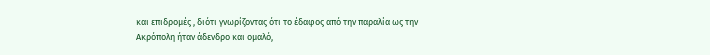και επιδρομές , διότι γνωρίζοντας ότι το έδαφος από την παραλία ως την Ακρόπολη ήταν άδενδρο και ομαλό,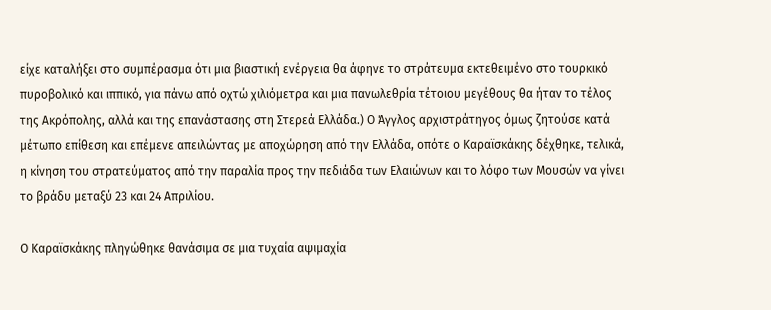είχε καταλήξει στο συμπέρασμα ότι μια βιαστική ενέργεια θα άφηνε το στράτευμα εκτεθειμένο στο τουρκικό πυροβολικό και ιππικό, για πάνω από οχτώ χιλιόμετρα και μια πανωλεθρία τέτοιου μεγέθους θα ήταν το τέλος της Ακρόπολης, αλλά και της επανάστασης στη Στερεά Ελλάδα.) Ο Άγγλος αρχιστράτηγος όμως ζητούσε κατά μέτωπο επίθεση και επέμενε απειλώντας με αποχώρηση από την Ελλάδα, οπότε ο Καραϊσκάκης δέχθηκε, τελικά, η κίνηση του στρατεύματος από την παραλία προς την πεδιάδα των Ελαιώνων και το λόφο των Μουσών να γίνει το βράδυ μεταξύ 23 και 24 Απριλίου.

Ο Καραϊσκάκης πληγώθηκε θανάσιμα σε μια τυχαία αψιμαχία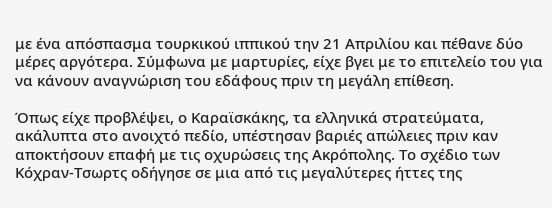με ένα απόσπασμα τουρκικού ιππικού την 21 Απριλίου και πέθανε δύο μέρες αργότερα. Σύμφωνα με μαρτυρίες, είχε βγει με το επιτελείο του για να κάνουν αναγνώριση του εδάφους πριν τη μεγάλη επίθεση.

Όπως είχε προβλέψει, ο Καραϊσκάκης, τα ελληνικά στρατεύματα, ακάλυπτα στο ανοιχτό πεδίο, υπέστησαν βαριές απώλειες πριν καν αποκτήσουν επαφή με τις οχυρώσεις της Ακρόπολης. Το σχέδιο των Κόχραν-Τσωρτς οδήγησε σε μια από τις μεγαλύτερες ήττες της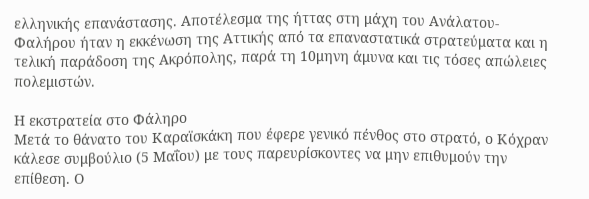ελληνικής επανάστασης. Αποτέλεσμα της ήττας στη μάχη του Ανάλατου-Φαλήρου ήταν η εκκένωση της Αττικής από τα επαναστατικά στρατεύματα και η τελική παράδοση της Ακρόπολης, παρά τη 10μηνη άμυνα και τις τόσες απώλειες πολεμιστών.

Η εκστρατεία στο Φάληρο
Μετά το θάνατο του Καραϊσκάκη που έφερε γενικό πένθος στο στρατό, ο Κόχραν κάλεσε συμβούλιο (5 Μαΐου) με τους παρευρίσκοντες να μην επιθυμούν την επίθεση. Ο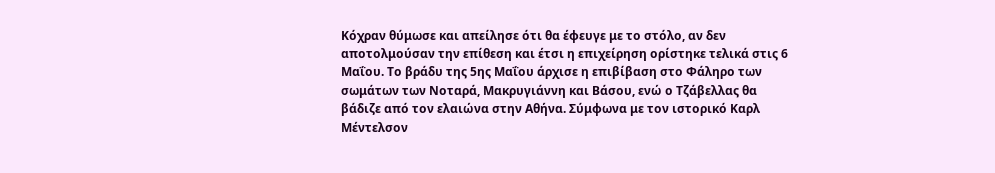Κόχραν θύμωσε και απείλησε ότι θα έφευγε με το στόλο, αν δεν αποτολμούσαν την επίθεση και έτσι η επιχείρηση ορίστηκε τελικά στις 6 Μαΐου. Το βράδυ της 5ης Μαΐου άρχισε η επιβίβαση στο Φάληρο των σωμάτων των Νοταρά, Μακρυγιάννη και Βάσου, ενώ ο Τζάβελλας θα βάδιζε από τον ελαιώνα στην Αθήνα. Σύμφωνα με τον ιστορικό Καρλ Μέντελσον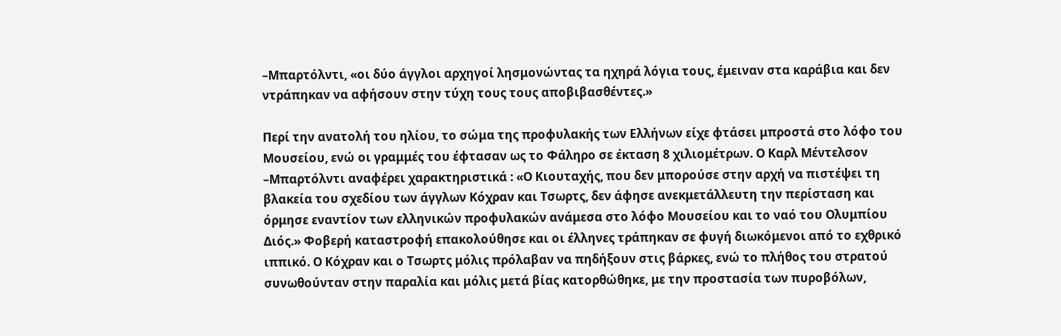–Μπαρτόλντι, «οι δύο άγγλοι αρχηγοί λησμονώντας τα ηχηρά λόγια τους, έμειναν στα καράβια και δεν ντράπηκαν να αφήσουν στην τύχη τους τους αποβιβασθέντες.»

Περί την ανατολή του ηλίου, το σώμα της προφυλακής των Ελλήνων είχε φτάσει μπροστά στο λόφο του Μουσείου, ενώ οι γραμμές του έφτασαν ως το Φάληρο σε έκταση 8 χιλιομέτρων. Ο Καρλ Μέντελσον –Μπαρτόλντι αναφέρει χαρακτηριστικά : «Ο Κιουταχής, που δεν μπορούσε στην αρχή να πιστέψει τη βλακεία του σχεδίου των άγγλων Κόχραν και Τσωρτς, δεν άφησε ανεκμετάλλευτη την περίσταση και όρμησε εναντίον των ελληνικών προφυλακών ανάμεσα στο λόφο Μουσείου και το ναό του Ολυμπίου Διός.» Φοβερή καταστροφή επακολούθησε και οι έλληνες τράπηκαν σε φυγή διωκόμενοι από το εχθρικό ιππικό. Ο Κόχραν και ο Τσωρτς μόλις πρόλαβαν να πηδήξουν στις βάρκες, ενώ το πλήθος του στρατού συνωθούνταν στην παραλία και μόλις μετά βίας κατορθώθηκε, με την προστασία των πυροβόλων,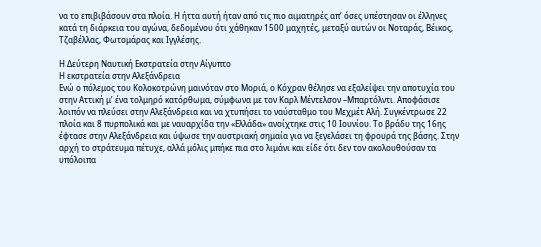να το επιβιβάσουν στα πλοία. Η ήττα αυτή ήταν από τις πιο αιματηρές απ’ όσες υπέστησαν οι έλληνες κατά τη διάρκεια του αγώνα, δεδομένου ότι χάθηκαν 1500 μαχητές, μεταξύ αυτών οι Νοταράς, Βέικος, Τζαβέλλας, Φωτομάρας και Ιγγλέσης.

Η Δεύτερη Ναυτική Εκστρατεία στην Αίγυπτο
Η εκστρατεία στην Αλεξάνδρεια
Ενώ ο πόλεμος του Κολοκοτρώνη μαινόταν στο Μοριά, ο Κόχραν θέλησε να εξαλείψει την αποτυχία του στην Αττική μ’ ένα τολμηρό κατόρθωμα, σύμφωνα με τον Καρλ Μέντελσον –Μπαρτόλντι. Αποφάσισε λοιπόν να πλεύσει στην Αλεξάνδρεια και να χτυπήσει το ναύσταθμο του Μεχμέτ Αλή. Συγκέντρωσε 22 πλοία και 8 πυρπολικά και με ναυαρχίδα την «Ελλάδα» ανοίχτηκε στις 10 Ιουνίου. Το βράδυ της 16ης έφτασε στην Αλεξάνδρεια και ύψωσε την αυστριακή σημαία για να ξεγελάσει τη φρουρά της βάσης. Στην αρχή το στράτευμα πέτυχε, αλλά μόλις μπήκε πια στο λιμάνι και είδε ότι δεν τον ακολουθούσαν τα υπόλοιπα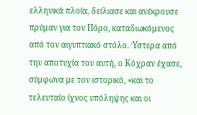ελληνικά πλοία, δείλιασε και ανέκρουσε πρύμαν για τον Πόρο, καταδιωκόμενος από τον αιγυπτιακό στόλο. Ύστερα από την αποτυχία του αυτή, ο Κόχραν έχασε, σύμφωνα με τον ιστορικό, «και το τελευταίο ίχνος υπόληψης και οι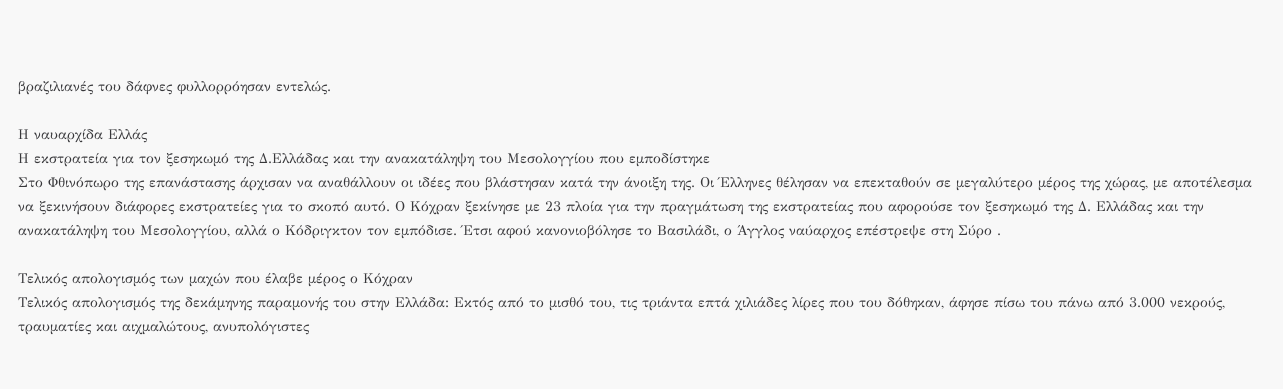βραζιλιανές του δάφνες φυλλορρόησαν εντελώς.

Η ναυαρχίδα Ελλάς
Η εκστρατεία για τον ξεσηκωμό της Δ.Ελλάδας και την ανακατάληψη του Μεσολογγίου που εμποδίστηκε
Στο Φθινόπωρο της επανάστασης άρχισαν να αναθάλλουν οι ιδέες που βλάστησαν κατά την άνοιξη της. Οι Έλληνες θέλησαν να επεκταθούν σε μεγαλύτερο μέρος της χώρας, με αποτέλεσμα να ξεκινήσουν διάφορες εκστρατείες για το σκοπό αυτό. Ο Κόχραν ξεκίνησε με 23 πλοία για την πραγμάτωση της εκστρατείας που αφορούσε τον ξεσηκωμό της Δ. Ελλάδας και την ανακατάληψη του Μεσολογγίου, αλλά ο Κόδριγκτον τον εμπόδισε. Έτσι αφού κανονιοβόλησε το Βασιλάδι, ο Άγγλος ναύαρχος επέστρεψε στη Σύρο .

Τελικός απολογισμός των μαχών που έλαβε μέρος ο Κόχραν
Τελικός απολογισμός της δεκάμηνης παραμονής του στην Ελλάδα: Εκτός από το μισθό του, τις τριάντα επτά χιλιάδες λίρες που του δόθηκαν, άφησε πίσω του πάνω από 3.000 νεκρούς, τραυματίες και αιχμαλώτους, ανυπολόγιστες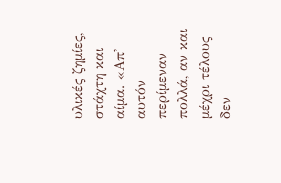υλικές ζημίες, στάχτη και αίμα. «Απ' αυτόν περίμεναν πολλά, αν και μέχρι τέλους δεν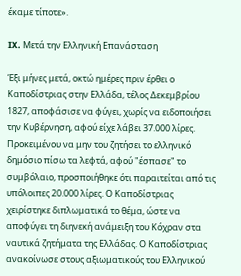έκαμε τίποτε».

IX. Μετά την Ελληνική Επανάσταση

Έξι μήνες μετά, οκτώ ημέρες πριν έρθει ο Καποδίστριας στην Ελλάδα, τέλος Δεκεμβρίου 1827, αποφάσισε να φύγει, χωρίς να ειδοποιήσει την Κυβέρνηση, αφού είχε λάβει 37.000 λίρες. Προκειμένου να μην του ζητήσει το ελληνικό δημόσιο πίσω τα λεφτά, αφού "έσπασε" το συμβόλαιο, προσποιήθηκε ότι παραιτείται από τις υπόλοιπες 20.000 λίρες. Ο Καποδίστριας χειρίστηκε διπλωματικά το θέμα, ώστε να αποφύγει τη διηνεκή ανάμειξη του Κόχραν στα ναυτικά ζητήματα της Ελλάδας. Ο Καποδίστριας ανακοίνωσε στους αξιωματικούς του Ελληνικού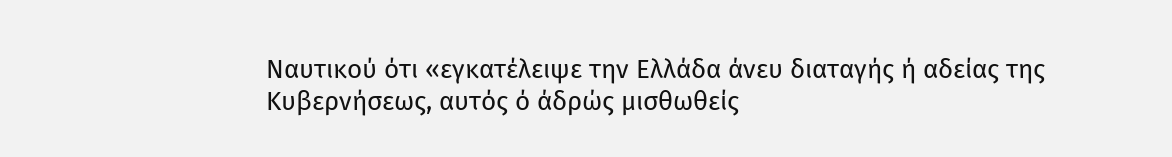Ναυτικού ότι «εγκατέλειψε την Ελλάδα άνευ διαταγής ή αδείας της Κυβερνήσεως, αυτός ό άδρώς μισθωθείς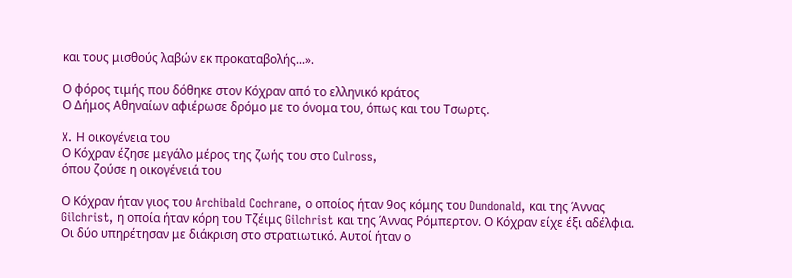και τους μισθούς λαβών εκ προκαταβολής...».

Ο φόρος τιμής που δόθηκε στον Κόχραν από το ελληνικό κράτος
Ο Δήμος Αθηναίων αφιέρωσε δρόμο με το όνομα του, όπως και του Τσωρτς.

X. Η οικογένεια του
Ο Κόχραν έζησε μεγάλο μέρος της ζωής του στο Culross,
όπου ζούσε η οικογένειά του

Ο Κόχραν ήταν γιος του Archibald Cochrane, ο οποίος ήταν 9ος κόμης του Dundonald, και της Άννας Gilchrist, η οποία ήταν κόρη του Τζέιμς Gilchrist και της Άννας Ρόμπερτον. Ο Κόχραν είχε έξι αδέλφια. Οι δύο υπηρέτησαν με διάκριση στο στρατιωτικό. Αυτοί ήταν ο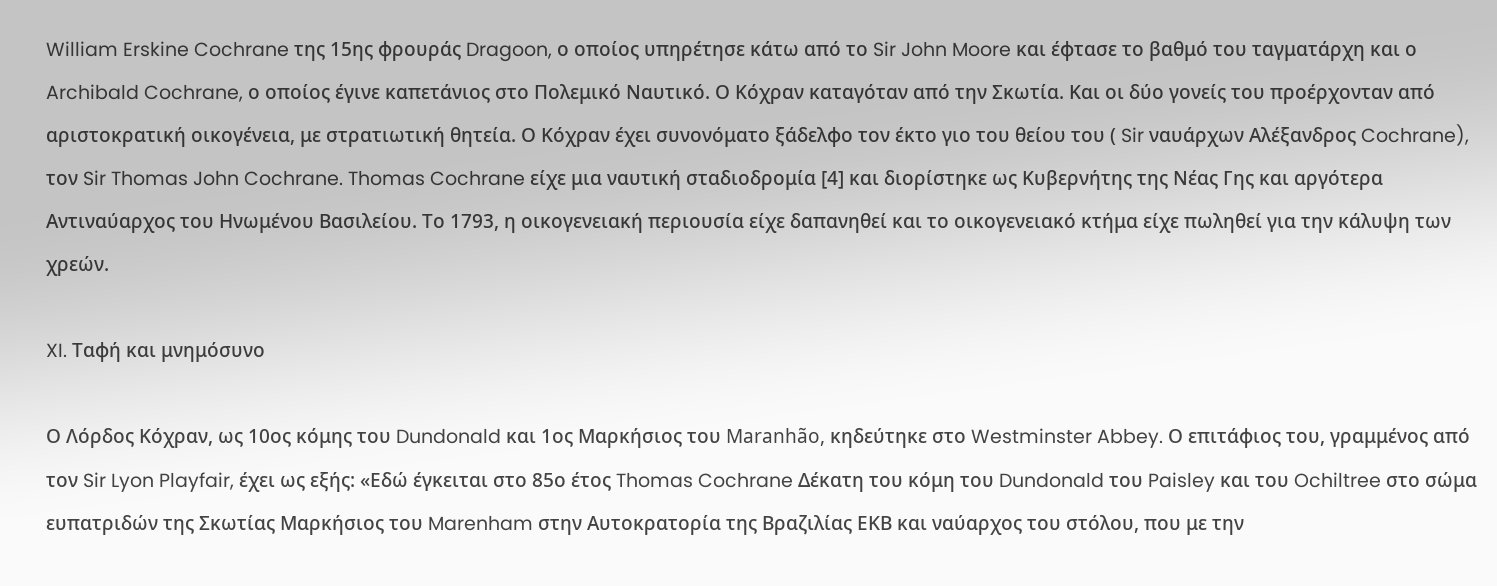William Erskine Cochrane της 15ης φρουράς Dragoon, ο οποίος υπηρέτησε κάτω από το Sir John Moore και έφτασε το βαθμό του ταγματάρχη και ο Archibald Cochrane, ο οποίος έγινε καπετάνιος στο Πολεμικό Ναυτικό. Ο Κόχραν καταγόταν από την Σκωτία. Και οι δύο γονείς του προέρχονταν από αριστοκρατική οικογένεια, με στρατιωτική θητεία. Ο Κόχραν έχει συνονόματο ξάδελφο τον έκτο γιο του θείου του ( Sir ναυάρχων Αλέξανδρος Cochrane), τον Sir Thomas John Cochrane. Thomas Cochrane είχε μια ναυτική σταδιοδρομία [4] και διορίστηκε ως Κυβερνήτης της Νέας Γης και αργότερα Αντιναύαρχος του Ηνωμένου Βασιλείου. Το 1793, η οικογενειακή περιουσία είχε δαπανηθεί και το οικογενειακό κτήμα είχε πωληθεί για την κάλυψη των χρεών.

XI. Ταφή και μνημόσυνο

Ο Λόρδος Κόχραν, ως 10ος κόμης του Dundonald και 1ος Μαρκήσιος του Maranhão, κηδεύτηκε στο Westminster Abbey. Ο επιτάφιος του, γραμμένος από τον Sir Lyon Playfair, έχει ως εξής: «Εδώ έγκειται στο 85ο έτος Thomas Cochrane Δέκατη του κόμη του Dundonald του Paisley και του Ochiltree στο σώμα ευπατριδών της Σκωτίας Μαρκήσιος του Marenham στην Αυτοκρατορία της Βραζιλίας ΕΚΒ και ναύαρχος του στόλου, που με την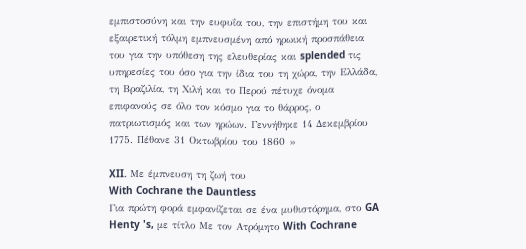εμπιστοσύνη και την ευφυΐα του, την επιστήμη του και εξαιρετική τόλμη εμπνευσμένη από ηρωική προσπάθεια του για την υπόθεση της ελευθερίας και splended τις υπηρεσίες του όσο για την ίδια του τη χώρα, την Ελλάδα, τη Βραζιλία, τη Χιλή και το Περού πέτυχε όνομα επιφανούς σε όλο τον κόσμο για το θάρρος, ο πατριωτισμός και των ηρώων. Γεννήθηκε 14 Δεκεμβρίου 1775. Πέθανε 31 Οκτωβρίου του 1860 »

XII. Με έμπνευση τη ζωή του
With Cochrane the Dauntless
Για πρώτη φορά εμφανίζεται σε ένα μυθιστόρημα, στο GA Henty 's, με τίτλο Με τον Ατρόμητο With Cochrane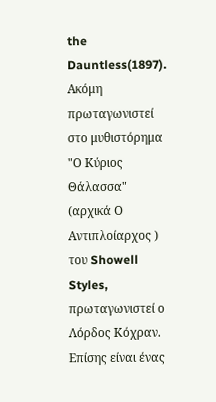the Dauntless(1897). Ακόμη πρωταγωνιστεί στο μυθιστόρημα "Ο Κύριος Θάλασσα" (αρχικά Ο Αντιπλοίαρχος ) του Showell Styles, πρωταγωνιστεί ο Λόρδος Κόχραν. Επίσης είναι ένας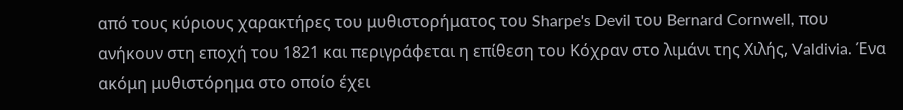από τους κύριους χαρακτήρες του μυθιστορήματος του Sharpe's Devil του Bernard Cornwell, που ανήκουν στη εποχή του 1821 και περιγράφεται η επίθεση του Κόχραν στο λιμάνι της Χιλής, Valdivia. Ένα ακόμη μυθιστόρημα στο οποίο έχει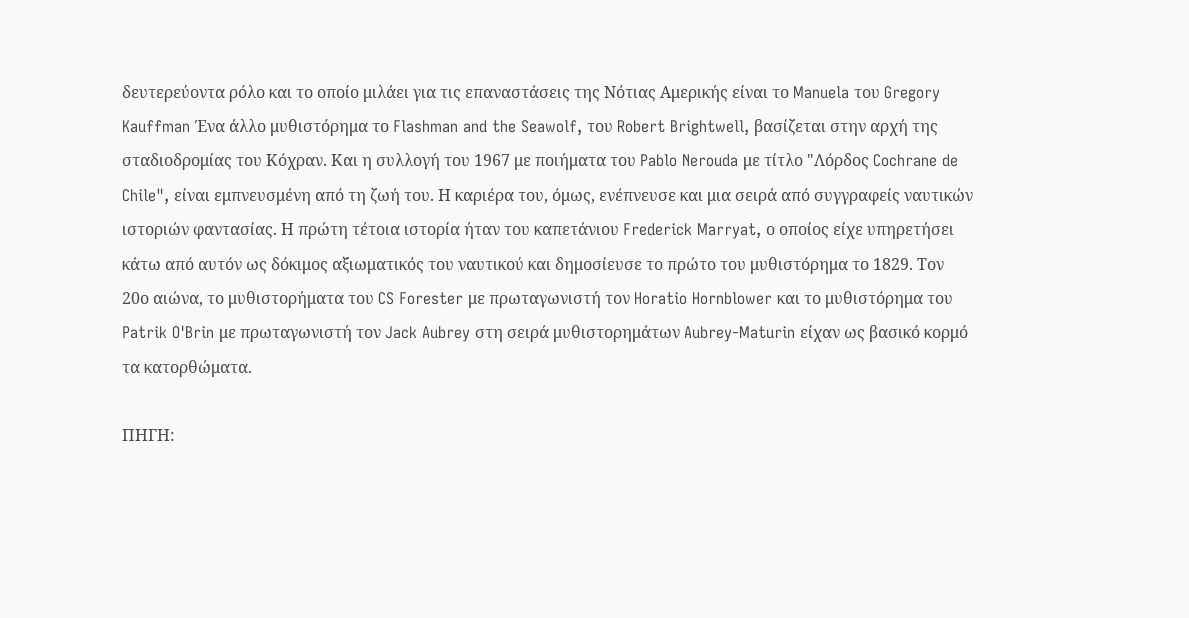δευτερεύοντα ρόλο και το οποίο μιλάει για τις επαναστάσεις της Νότιας Αμερικής είναι το Manuela του Gregory Kauffman Ένα άλλο μυθιστόρημα το Flashman and the Seawolf, του Robert Brightwell, βασίζεται στην αρχή της σταδιοδρομίας του Κόχραν. Και η συλλογή του 1967 με ποιήματα του Pablo Nerouda με τίτλο "Λόρδος Cochrane de Chile", είναι εμπνευσμένη από τη ζωή του. Η καριέρα του, όμως, ενέπνευσε και μια σειρά από συγγραφείς ναυτικών ιστοριών φαντασίας. Η πρώτη τέτοια ιστορία ήταν του καπετάνιου Frederick Marryat, ο οποίος είχε υπηρετήσει κάτω από αυτόν ως δόκιμος αξιωματικός του ναυτικού και δημοσίευσε το πρώτο του μυθιστόρημα το 1829. Τον 20ο αιώνα, το μυθιστορήματα του CS Forester με πρωταγωνιστή τον Horatio Hornblower και το μυθιστόρημα του Patrik O'Brin με πρωταγωνιστή τον Jack Aubrey στη σειρά μυθιστορημάτων Aubrey-Maturin είχαν ως βασικό κορμό τα κατορθώματα.

ΠΗΓΗ: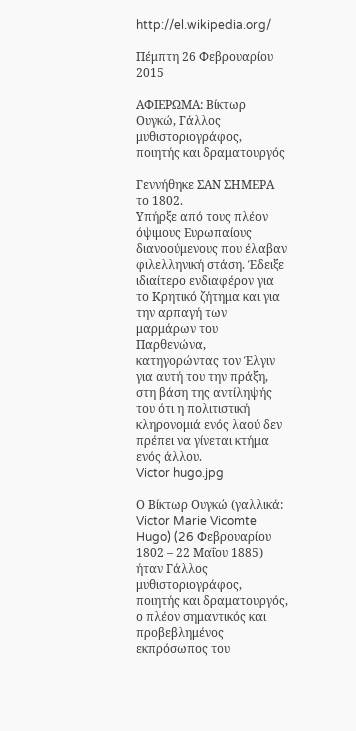http://el.wikipedia.org/

Πέμπτη 26 Φεβρουαρίου 2015

ΑΦΙΕΡΩΜΑ: Βίκτωρ Ουγκώ, Γάλλος μυθιστοριογράφος, ποιητής και δραματουργός

Γεννήθηκε ΣΑΝ ΣΗΜΕΡΑ το 1802.
Υπήρξε από τους πλέον όψιμους Ευρωπαίους διανοούμενους που έλαβαν φιλελληνική στάση. Έδειξε ιδιαίτερο ενδιαφέρον για το Κρητικό ζήτημα και για την αρπαγή των μαρμάρων του Παρθενώνα, κατηγορώντας τον Έλγιν για αυτή του την πράξη, στη βάση της αντίληψής του ότι η πολιτιστική κληρονομιά ενός λαού δεν πρέπει να γίνεται κτήμα ενός άλλου.
Victor hugo.jpg

Ο Βίκτωρ Ουγκώ (γαλλικά: Victor Marie Vicomte Hugo) (26 Φεβρουαρίου 1802 – 22 Μαΐου 1885) ήταν Γάλλος μυθιστοριογράφος, ποιητής και δραματουργός, ο πλέον σημαντικός και προβεβλημένος εκπρόσωπος του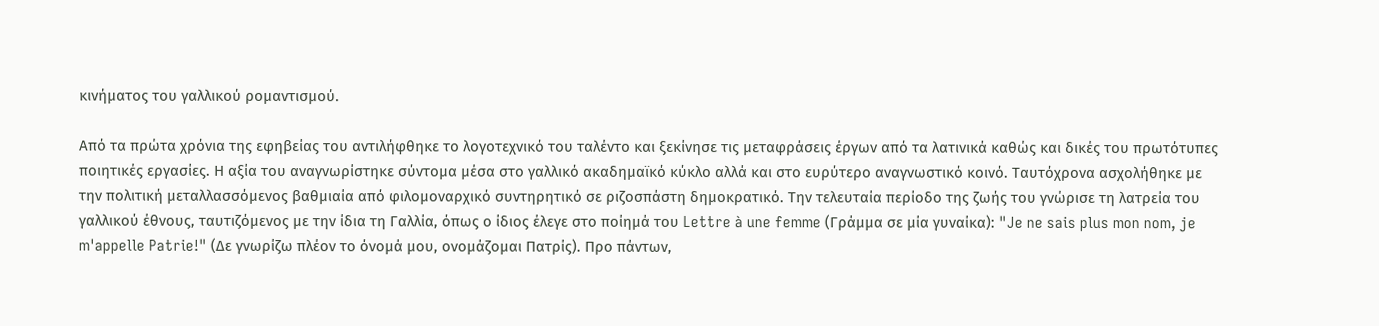κινήματος του γαλλικού ρομαντισμού.

Από τα πρώτα χρόνια της εφηβείας του αντιλήφθηκε το λογοτεχνικό του ταλέντο και ξεκίνησε τις μεταφράσεις έργων από τα λατινικά καθώς και δικές του πρωτότυπες ποιητικές εργασίες. Η αξία του αναγνωρίστηκε σύντομα μέσα στο γαλλικό ακαδημαϊκό κύκλο αλλά και στο ευρύτερο αναγνωστικό κοινό. Ταυτόχρονα ασχολήθηκε με την πολιτική μεταλλασσόμενος βαθμιαία από φιλομοναρχικό συντηρητικό σε ριζοσπάστη δημοκρατικό. Την τελευταία περίοδο της ζωής του γνώρισε τη λατρεία του γαλλικού έθνους, ταυτιζόμενος με την ίδια τη Γαλλία, όπως ο ίδιος έλεγε στο ποίημά του Lettre à une femme (Γράμμα σε μία γυναίκα): "Je ne sais plus mon nom, je m'appelle Patrie!" (Δε γνωρίζω πλέον το όνομά μου, ονομάζομαι Πατρίς). Προ πάντων,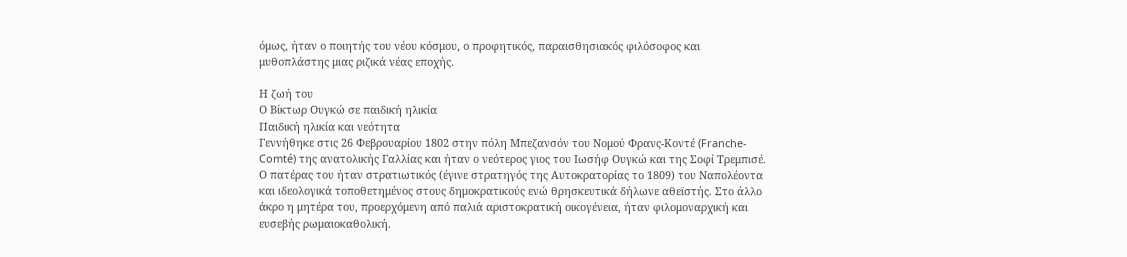όμως, ήταν ο ποιητής του νέου κόσμου, ο προφητικός, παραισθησιακός φιλόσοφος και μυθοπλάστης μιας ριζικά νέας εποχής.

Η ζωή του
Ο Βίκτωρ Ουγκώ σε παιδική ηλικία
Παιδική ηλικία και νεότητα
Γεννήθηκε στις 26 Φεβρουαρίου 1802 στην πόλη Μπεζανσόν του Νομού Φρανς-Κοντέ (Franche-Comté) της ανατολικής Γαλλίας και ήταν ο νεότερος γιος του Ιωσήφ Ουγκώ και της Σοφί Τρεμπισέ. Ο πατέρας του ήταν στρατιωτικός (έγινε στρατηγός της Αυτοκρατορίας το 1809) του Ναπολέοντα και ιδεολογικά τοποθετημένος στους δημοκρατικούς ενώ θρησκευτικά δήλωνε αθεϊστής. Στο άλλο άκρο η μητέρα του, προερχόμενη από παλιά αριστοκρατική οικογένεια, ήταν φιλομοναρχική και ευσεβής ρωμαιοκαθολική.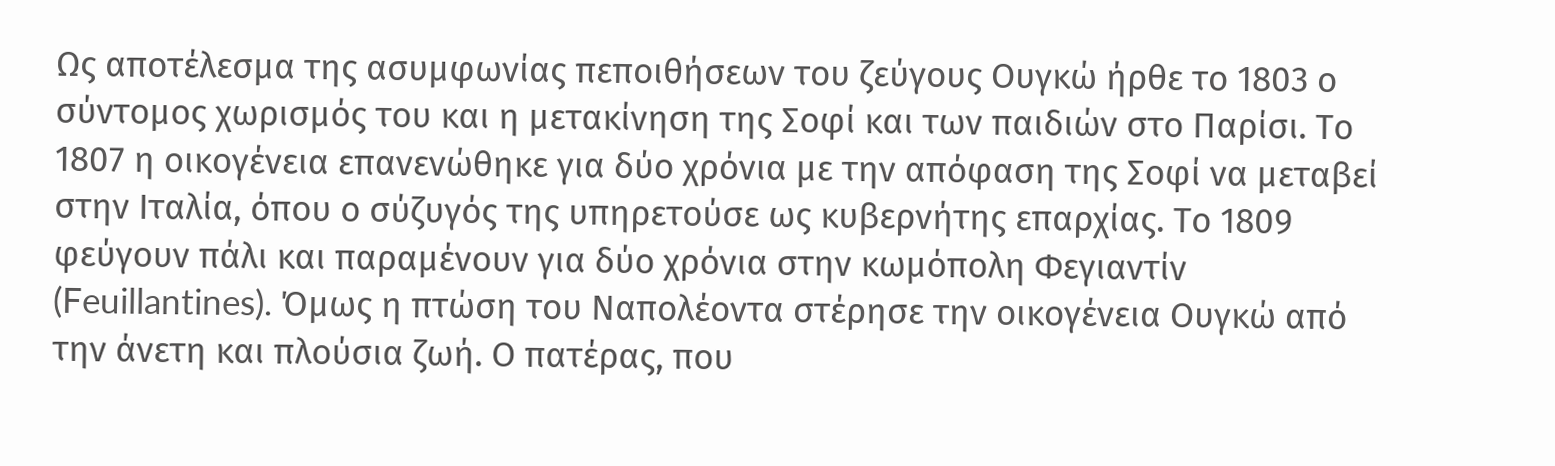Ως αποτέλεσμα της ασυμφωνίας πεποιθήσεων του ζεύγους Ουγκώ ήρθε το 1803 ο σύντομος χωρισμός του και η μετακίνηση της Σοφί και των παιδιών στο Παρίσι. Το 1807 η οικογένεια επανενώθηκε για δύο χρόνια με την απόφαση της Σοφί να μεταβεί στην Ιταλία, όπου ο σύζυγός της υπηρετούσε ως κυβερνήτης επαρχίας. Το 1809 φεύγουν πάλι και παραμένουν για δύο χρόνια στην κωμόπολη Φεγιαντίν (Feuillantines). Όμως η πτώση του Ναπολέοντα στέρησε την οικογένεια Ουγκώ από την άνετη και πλούσια ζωή. Ο πατέρας, που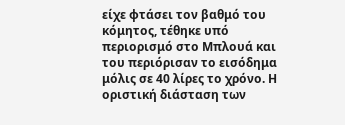είχε φτάσει τον βαθμό του κόμητος, τέθηκε υπό περιορισμό στο Μπλουά και του περιόρισαν το εισόδημα μόλις σε 40 λίρες το χρόνο. Η οριστική διάσταση των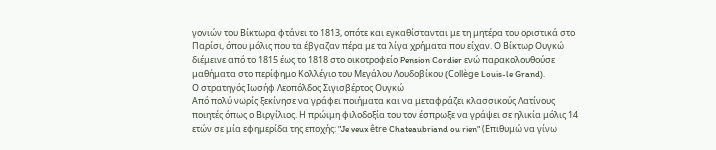γονιών του Βίκτωρα φτάνει το 1813, οπότε και εγκαθίστανται με τη μητέρα του οριστικά στο Παρίσι, όπου μόλις που τα έβγαζαν πέρα με τα λίγα χρήματα που είχαν. Ο Βίκτωρ Ουγκώ διέμεινε από το 1815 έως το 1818 στο οικοτροφείο Pension Cordier ενώ παρακολουθούσε μαθήματα στο περίφημο Κολλέγιο του Μεγάλου Λουδοβίκου (Collège Louis-le Grand).
Ο στρατηγός Ιωσήφ Λεοπόλδος Σιγισβέρτος Ουγκώ
Από πολύ νωρίς ξεκίνησε να γράφει ποιήματα και να μεταφράζει κλασσικούς Λατίνους ποιητές όπως ο Βιργίλιος. Η πρώιμη φιλοδοξία του τον έσπρωξε να γράψει σε ηλικία μόλις 14 ετών σε μία εφημερίδα της εποχής: "Je veux être Chateaubriand ou rien" (Επιθυμώ να γίνω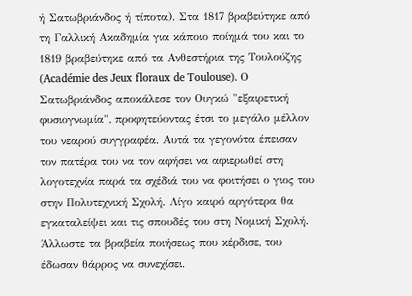ή Σατωβριάνδος ή τίποτα). Στα 1817 βραβεύτηκε από τη Γαλλική Ακαδημία για κάποιο ποίημά του και το 1819 βραβεύτηκε από τα Ανθεστήρια της Τουλούζης (Académie des Jeux floraux de Toulouse). Ο Σατωβριάνδος αποκάλεσε τον Ουγκώ "εξαιρετική φυσιογνωμία", προφητεύοντας έτσι το μεγάλο μέλλον του νεαρού συγγραφέα. Αυτά τα γεγονότα έπεισαν τον πατέρα του να τον αφήσει να αφιερωθεί στη λογοτεχνία παρά τα σχέδιά του να φοιτήσει ο γιος του στην Πολυτεχνική Σχολή. Λίγο καιρό αργότερα θα εγκαταλείψει και τις σπουδές του στη Νομική Σχολή. Άλλωστε τα βραβεία ποιήσεως που κέρδισε, του έδωσαν θάρρος να συνεχίσει.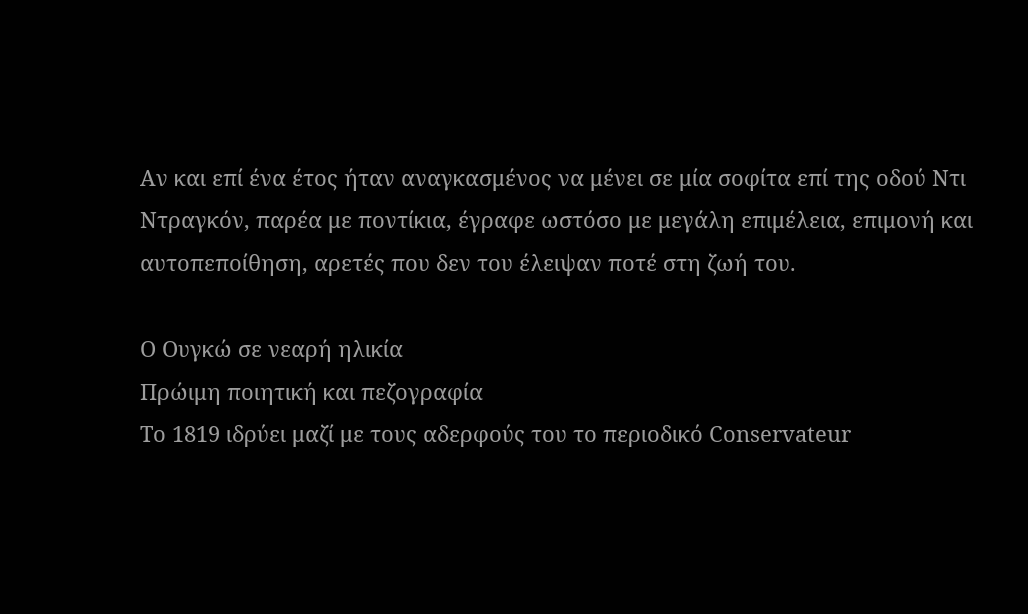Αν και επί ένα έτος ήταν αναγκασμένος να μένει σε μία σοφίτα επί της οδού Ντι Ντραγκόν, παρέα με ποντίκια, έγραφε ωστόσο με μεγάλη επιμέλεια, επιμονή και αυτοπεποίθηση, αρετές που δεν του έλειψαν ποτέ στη ζωή του.

Ο Ουγκώ σε νεαρή ηλικία
Πρώιμη ποιητική και πεζογραφία
Το 1819 ιδρύει μαζί με τους αδερφούς του το περιοδικό Conservateur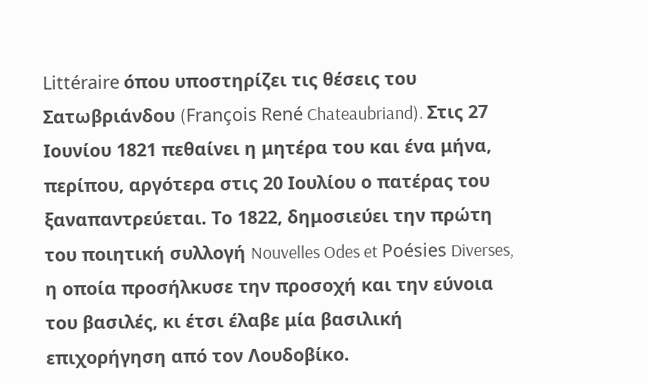Littéraire όπου υποστηρίζει τις θέσεις του Σατωβριάνδου (François René Chateaubriand). Στις 27 Ιουνίου 1821 πεθαίνει η μητέρα του και ένα μήνα, περίπου, αργότερα στις 20 Ιουλίου ο πατέρας του ξαναπαντρεύεται. Το 1822, δημοσιεύει την πρώτη του ποιητική συλλογή Nouvelles Odes et Poésies Diverses, η οποία προσήλκυσε την προσοχή και την εύνοια του βασιλές, κι έτσι έλαβε μία βασιλική επιχορήγηση από τον Λουδοβίκο.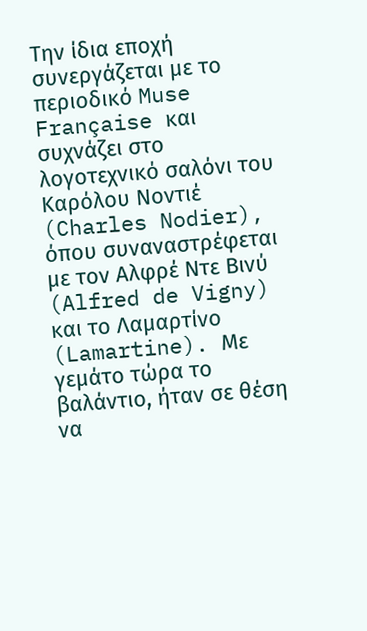Την ίδια εποχή συνεργάζεται με το περιοδικό Muse Française και συχνάζει στο λογοτεχνικό σαλόνι του Καρόλου Νοντιέ (Charles Nodier), όπου συναναστρέφεται με τον Αλφρέ Ντε Βινύ (Alfred de Vigny) και το Λαμαρτίνο (Lamartine). Με γεμάτο τώρα το βαλάντιο, ήταν σε θέση να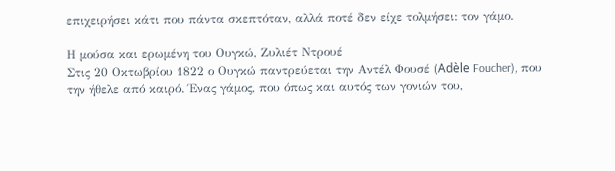επιχειρήσει κάτι που πάντα σκεπτόταν, αλλά ποτέ δεν είχε τολμήσει: τον γάμο.

Η μούσα και ερωμένη του Ουγκώ, Ζυλιέτ Ντρουέ
Στις 20 Οκτωβρίου 1822 ο Ουγκώ παντρεύεται την Αντέλ Φουσέ (Adèle Foucher), που την ήθελε από καιρό. Ένας γάμος, που όπως και αυτός των γονιών του,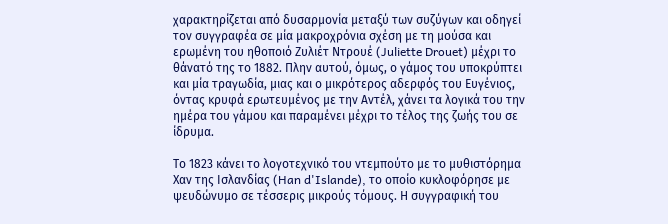χαρακτηρίζεται από δυσαρμονία μεταξύ των συζύγων και οδηγεί τον συγγραφέα σε μία μακροχρόνια σχέση με τη μούσα και ερωμένη του ηθοποιό Ζυλιέτ Ντρουέ (Juliette Drouet) μέχρι το θάνατό της το 1882. Πλην αυτού, όμως, ο γάμος του υποκρύπτει και μία τραγωδία, μιας και ο μικρότερος αδερφός του Ευγένιος, όντας κρυφά ερωτευμένος με την Αντέλ, χάνει τα λογικά του την ημέρα του γάμου και παραμένει μέχρι το τέλος της ζωής του σε ίδρυμα.

Το 1823 κάνει το λογοτεχνικό του ντεμπούτο με το μυθιστόρημα Χαν της Ισλανδίας (Han d'Islande), το οποίο κυκλοφόρησε με ψευδώνυμο σε τέσσερις μικρούς τόμους. Η συγγραφική του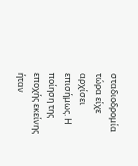σταδιοδρομία τώρα είχε αρχίσει επισήμως. Η ποίηση της εποχής εκείνης ήταν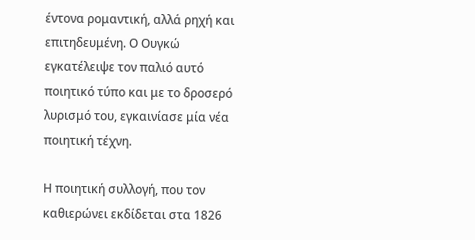έντονα ρομαντική, αλλά ρηχή και επιτηδευμένη. Ο Ουγκώ εγκατέλειψε τον παλιό αυτό ποιητικό τύπο και με το δροσερό λυρισμό του, εγκαινίασε μία νέα ποιητική τέχνη.

Η ποιητική συλλογή, που τον καθιερώνει εκδίδεται στα 1826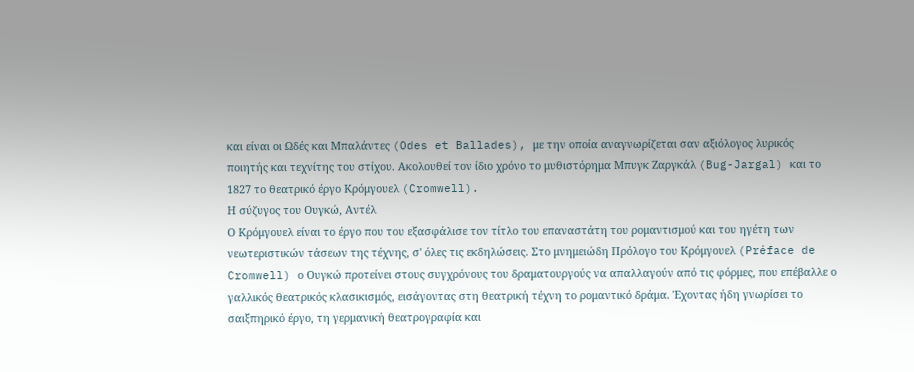και είναι οι Ωδές και Μπαλάντες (Odes et Ballades), με την οποία αναγνωρίζεται σαν αξιόλογος λυρικός ποιητής και τεχνίτης του στίχου. Ακολουθεί τον ίδιο χρόνο το μυθιστόρημα Μπυγκ Ζαργκάλ (Bug-Jargal) και το 1827 το θεατρικό έργο Κρόμγουελ (Cromwell).
Η σύζυγος του Ουγκώ, Αντέλ
Ο Κρόμγουελ είναι το έργο που του εξασφάλισε τον τίτλο του επαναστάτη του ρομαντισμού και του ηγέτη των νεωτεριστικών τάσεων της τέχνης, σ' όλες τις εκδηλώσεις. Στο μνημειώδη Πρόλογο του Κρόμγουελ (Préface de Cromwell) ο Ουγκώ προτείνει στους συγχρόνους του δραματουργούς να απαλλαγούν από τις φόρμες, που επέβαλλε ο γαλλικός θεατρικός κλασικισμός, εισάγοντας στη θεατρική τέχνη το ρομαντικό δράμα. Έχοντας ήδη γνωρίσει το σαιξπηρικό έργο, τη γερμανική θεατρογραφία και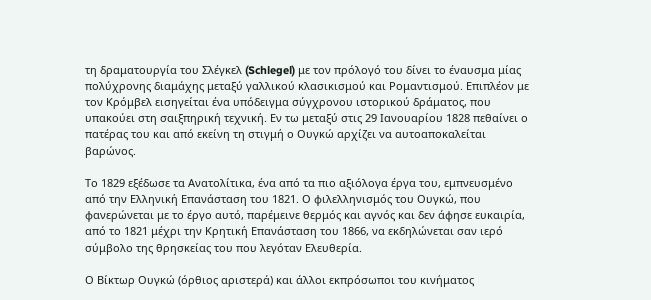τη δραματουργία του Σλέγκελ (Schlegel) με τον πρόλογό του δίνει το έναυσμα μίας πολύχρονης διαμάχης μεταξύ γαλλικού κλασικισμού και Ρομαντισμού. Επιπλέον με τον Κρόμβελ εισηγείται ένα υπόδειγμα σύγχρονου ιστορικού δράματος, που υπακούει στη σαιξπηρική τεχνική. Εν τω μεταξύ στις 29 Ιανουαρίου 1828 πεθαίνει ο πατέρας του και από εκείνη τη στιγμή ο Ουγκώ αρχίζει να αυτοαποκαλείται βαρώνος.

Το 1829 εξέδωσε τα Ανατολίτικα, ένα από τα πιο αξιόλογα έργα του, εμπνευσμένο από την Ελληνική Επανάσταση του 1821. Ο φιλελληνισμός του Ουγκώ, που φανερώνεται με το έργο αυτό, παρέμεινε θερμός και αγνός και δεν άφησε ευκαιρία, από το 1821 μέχρι την Κρητική Επανάσταση του 1866, να εκδηλώνεται σαν ιερό σύμβολο της θρησκείας του που λεγόταν Ελευθερία.

Ο Βίκτωρ Ουγκώ (όρθιος αριστερά) και άλλοι εκπρόσωποι του κινήματος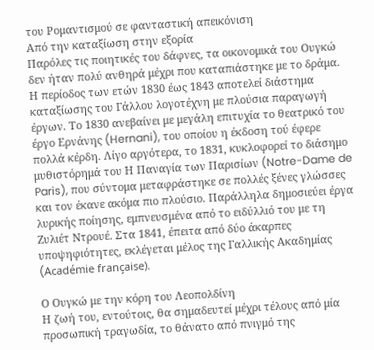του Ρομαντισμού σε φανταστική απεικόνιση
Από την καταξίωση στην εξορία
Παρόλες τις ποιητικές του δάφνες, τα οικονομικά του Ουγκώ δεν ήταν πολύ ανθηρά μέχρι που καταπιάστηκε με το δράμα. Η περίοδος των ετών 1830 έως 1843 αποτελεί διάστημα καταξίωσης του Γάλλου λογοτέχνη με πλούσια παραγωγή έργων. Το 1830 ανεβαίνει με μεγάλη επιτυχία το θεατρικό του έργο Ερνάνης (Hernani), του οποίου η έκδοση τού έφερε πολλά κέρδη. Λίγο αργότερα, το 1831, κυκλοφορεί το διάσημο μυθιστόρημά του Η Παναγία των Παρισίων (Notre-Dame de Paris), που σύντομα μεταφράστηκε σε πολλές ξένες γλώσσες και τον έκανε ακόμα πιο πλούσιο. Παράλληλα δημοσιεύει έργα λυρικής ποίησης, εμπνευσμένα από το ειδύλλιό του με τη Ζυλιέτ Ντρουέ. Στα 1841, έπειτα από δύο άκαρπες υποψηφιότητες, εκλέγεται μέλος της Γαλλικής Ακαδημίας (Académie française).

Ο Ουγκώ με την κόρη του Λεοπολδίνη
Η ζωή του, εντούτοις, θα σημαδευτεί μέχρι τέλους από μία προσωπική τραγωδία, το θάνατο από πνιγμό της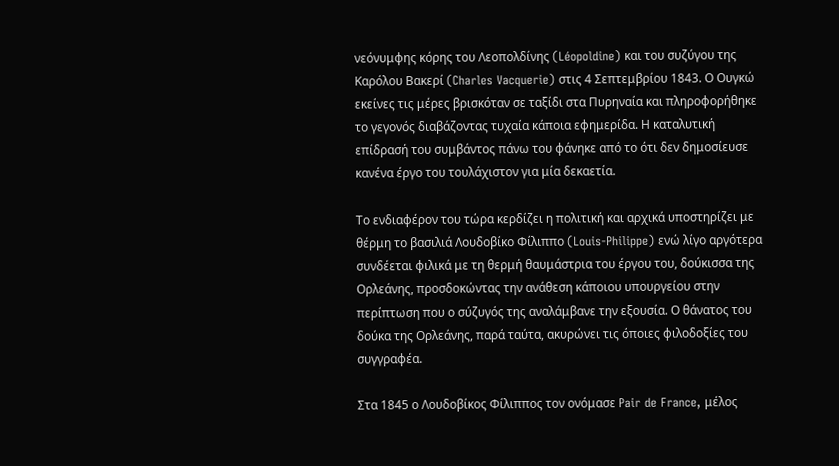νεόνυμφης κόρης του Λεοπολδίνης (Léopoldine) και του συζύγου της Καρόλου Βακερί (Charles Vacquerie) στις 4 Σεπτεμβρίου 1843. Ο Ουγκώ εκείνες τις μέρες βρισκόταν σε ταξίδι στα Πυρηναία και πληροφορήθηκε το γεγονός διαβάζοντας τυχαία κάποια εφημερίδα. Η καταλυτική επίδρασή του συμβάντος πάνω του φάνηκε από το ότι δεν δημοσίευσε κανένα έργο του τουλάχιστον για μία δεκαετία.

Το ενδιαφέρον του τώρα κερδίζει η πολιτική και αρχικά υποστηρίζει με θέρμη το βασιλιά Λουδοβίκο Φίλιππο (Louis-Philippe) ενώ λίγο αργότερα συνδέεται φιλικά με τη θερμή θαυμάστρια του έργου του, δούκισσα της Ορλεάνης, προσδοκώντας την ανάθεση κάποιου υπουργείου στην περίπτωση που ο σύζυγός της αναλάμβανε την εξουσία. Ο θάνατος του δούκα της Ορλεάνης, παρά ταύτα, ακυρώνει τις όποιες φιλοδοξίες του συγγραφέα.

Στα 1845 ο Λουδοβίκος Φίλιππος τον ονόμασε Pair de France, μέλος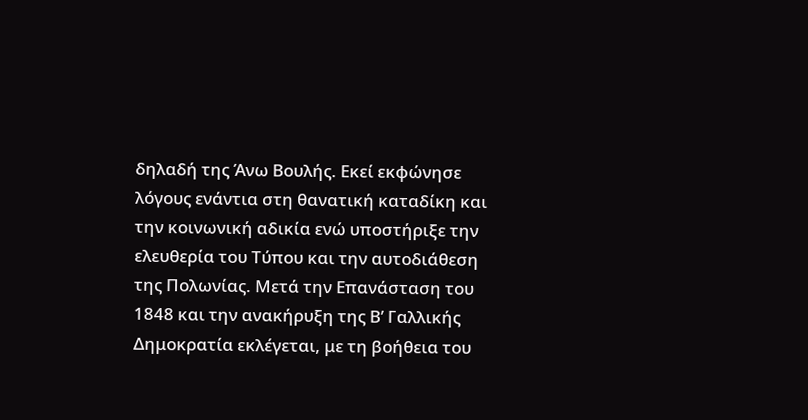δηλαδή της Άνω Βουλής. Εκεί εκφώνησε λόγους ενάντια στη θανατική καταδίκη και την κοινωνική αδικία ενώ υποστήριξε την ελευθερία του Τύπου και την αυτοδιάθεση της Πολωνίας. Μετά την Επανάσταση του 1848 και την ανακήρυξη της Β’ Γαλλικής Δημοκρατία εκλέγεται, με τη βοήθεια του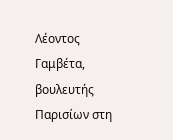Λέοντος Γαμβέτα, βουλευτής Παρισίων στη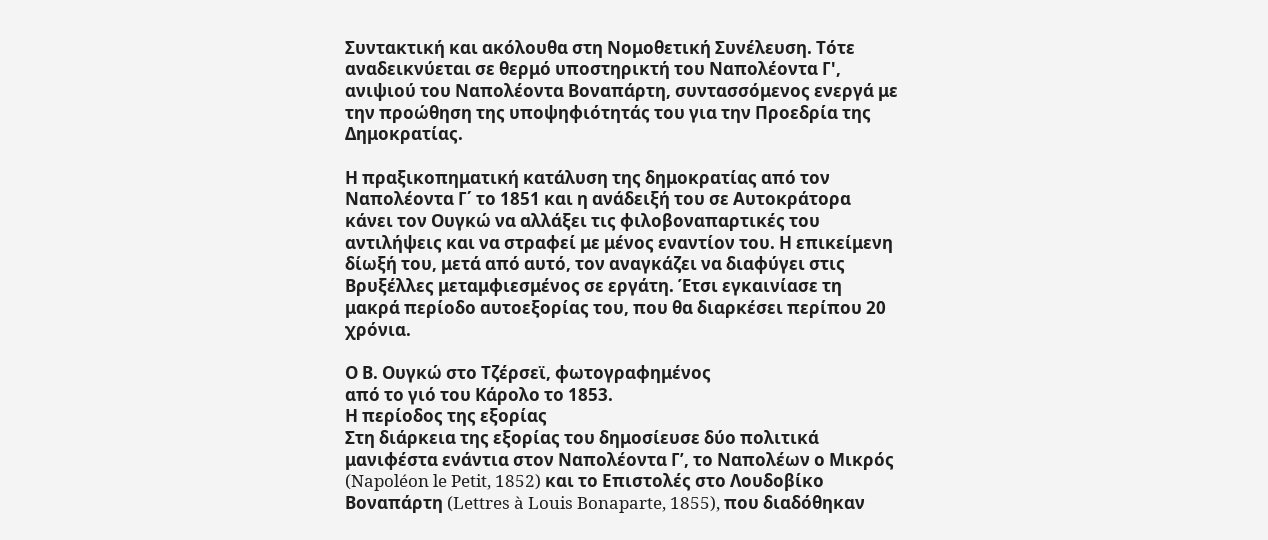Συντακτική και ακόλουθα στη Νομοθετική Συνέλευση. Τότε αναδεικνύεται σε θερμό υποστηρικτή του Ναπολέοντα Γ', ανιψιού του Ναπολέοντα Βοναπάρτη, συντασσόμενος ενεργά με την προώθηση της υποψηφιότητάς του για την Προεδρία της Δημοκρατίας.

Η πραξικοπηματική κατάλυση της δημοκρατίας από τον Ναπολέοντα Γ΄ το 1851 και η ανάδειξή του σε Αυτοκράτορα κάνει τον Ουγκώ να αλλάξει τις φιλοβοναπαρτικές του αντιλήψεις και να στραφεί με μένος εναντίον του. Η επικείμενη δίωξή του, μετά από αυτό, τον αναγκάζει να διαφύγει στις Βρυξέλλες μεταμφιεσμένος σε εργάτη. Έτσι εγκαινίασε τη μακρά περίοδο αυτοεξορίας του, που θα διαρκέσει περίπου 20 χρόνια.

Ο Β. Ουγκώ στο Τζέρσεϊ, φωτογραφημένος
από το γιό του Κάρολο το 1853.
Η περίοδος της εξορίας
Στη διάρκεια της εξορίας του δημοσίευσε δύο πολιτικά μανιφέστα ενάντια στον Ναπολέοντα Γ’, το Ναπολέων ο Μικρός (Napoléon le Petit, 1852) και το Επιστολές στο Λουδοβίκο Βοναπάρτη (Lettres à Louis Bonaparte, 1855), που διαδόθηκαν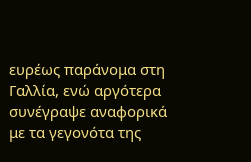ευρέως παράνομα στη Γαλλία, ενώ αργότερα συνέγραψε αναφορικά με τα γεγονότα της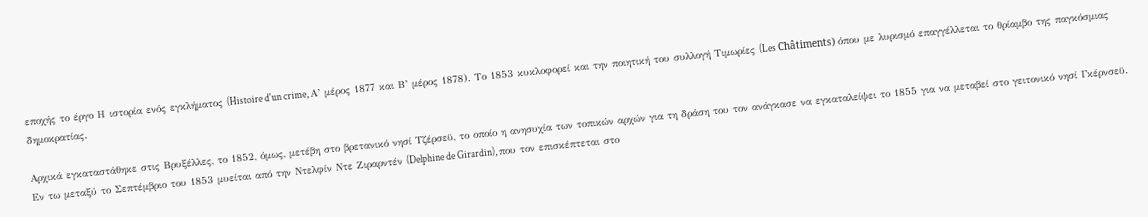εποχής το έργο Η ιστορία ενός εγκλήματος (Histoire d'un crime, Α’ μέρος 1877 και Β’ μέρος 1878). Το 1853 κυκλοφορεί και την ποιητική του συλλογή Τιμωρίες (Les Châtiments) όπου με λυρισμό επαγγέλλεται το θρίαμβο της παγκόσμιας δημοκρατίας.

Αρχικά εγκαταστάθηκε στις Βρυξέλλες, το 1852, όμως, μετέβη στο βρετανικό νησί Τζέρσεϋ, το οποίο η ανησυχία των τοπικών αρχών για τη δράση του τον ανάγκασε να εγκαταλείψει το 1855 για να μεταβεί στο γειτονικό νησί Γκέρνσεϋ. Εν τω μεταξύ το Σεπτέμβριο του 1853 μυείται από την Ντελφίν Ντε Ζιραρντέν (Delphine de Girardin), που τον επισκέπτεται στο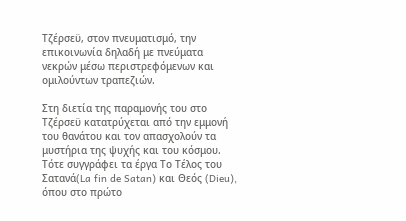Τζέρσεϋ, στον πνευματισμό, την επικοινωνία δηλαδή με πνεύματα νεκρών μέσω περιστρεφόμενων και ομιλούντων τραπεζιών.

Στη διετία της παραμονής του στο Τζέρσεϋ κατατρύχεται από την εμμονή του θανάτου και τον απασχολούν τα μυστήρια της ψυχής και του κόσμου. Τότε συγγράφει τα έργα Το Τέλος του Σατανά(La fin de Satan) και Θεός (Dieu), όπου στο πρώτο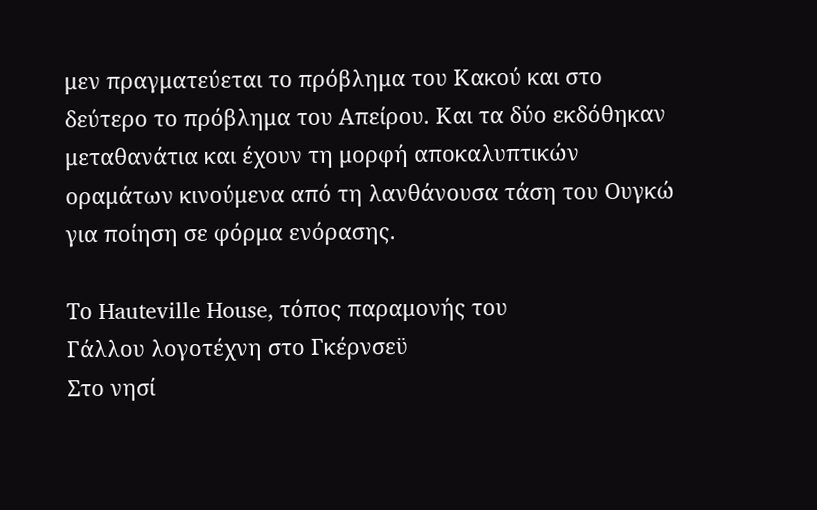μεν πραγματεύεται το πρόβλημα του Κακού και στο δεύτερο το πρόβλημα του Απείρου. Και τα δύο εκδόθηκαν μεταθανάτια και έχουν τη μορφή αποκαλυπτικών οραμάτων κινούμενα από τη λανθάνουσα τάση του Ουγκώ για ποίηση σε φόρμα ενόρασης.

Το Hauteville House, τόπος παραμονής του
Γάλλου λογοτέχνη στο Γκέρνσεϋ
Στο νησί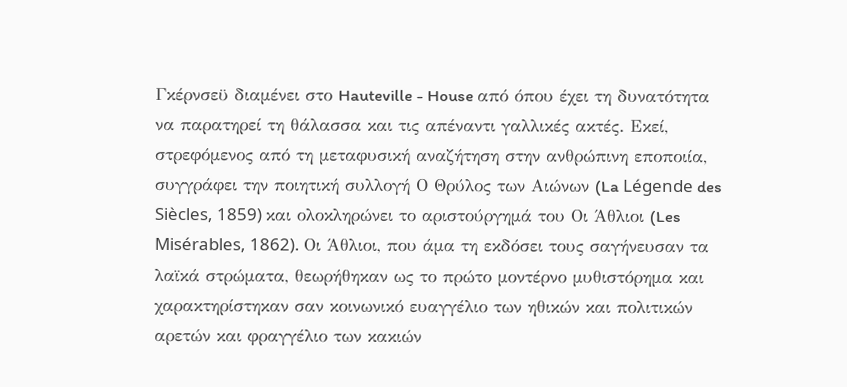Γκέρνσεϋ διαμένει στο Hauteville - House από όπου έχει τη δυνατότητα να παρατηρεί τη θάλασσα και τις απέναντι γαλλικές ακτές. Εκεί, στρεφόμενος από τη μεταφυσική αναζήτηση στην ανθρώπινη εποποιία, συγγράφει την ποιητική συλλογή Ο Θρύλος των Αιώνων (La Légende des Siècles, 1859) και ολοκληρώνει το αριστούργημά του Οι Άθλιοι (Les Misérables, 1862). Οι Άθλιοι, που άμα τη εκδόσει τους σαγήνευσαν τα λαϊκά στρώματα, θεωρήθηκαν ως το πρώτο μοντέρνο μυθιστόρημα και χαρακτηρίστηκαν σαν κοινωνικό ευαγγέλιο των ηθικών και πολιτικών αρετών και φραγγέλιο των κακιών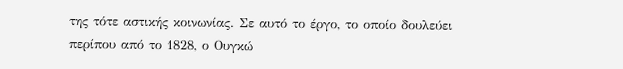της τότε αστικής κοινωνίας. Σε αυτό το έργο, το οποίο δουλεύει περίπου από το 1828, ο Ουγκώ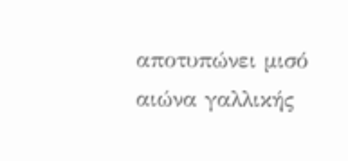αποτυπώνει μισό αιώνα γαλλικής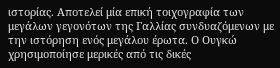ιστορίας. Αποτελεί μία επική τοιχογραφία των μεγάλων γεγονότων της Γαλλίας συνδυαζόμενων με την ιστόρηση ενός μεγάλου έρωτα. Ο Ουγκώ χρησιμοποίησε μερικές από τις δικές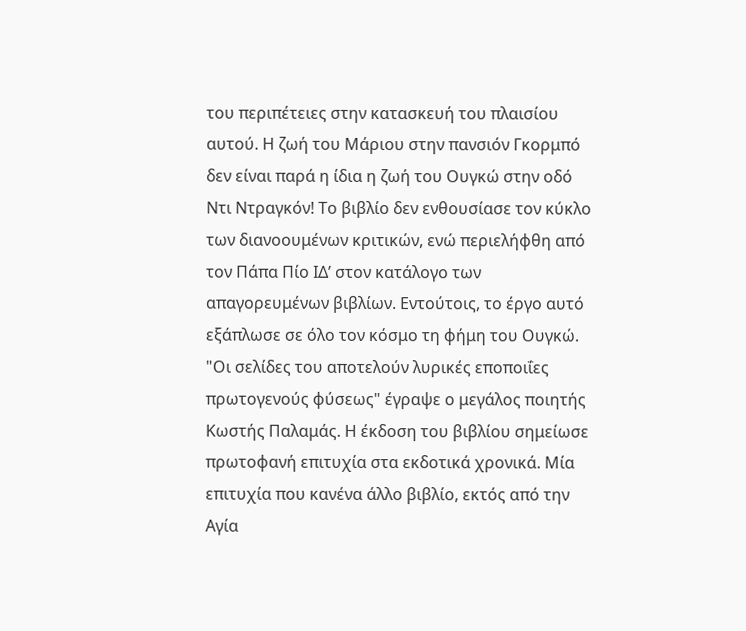του περιπέτειες στην κατασκευή του πλαισίου αυτού. Η ζωή του Μάριου στην πανσιόν Γκορμπό δεν είναι παρά η ίδια η ζωή του Ουγκώ στην οδό Ντι Ντραγκόν! Το βιβλίο δεν ενθουσίασε τον κύκλο των διανοουμένων κριτικών, ενώ περιελήφθη από τον Πάπα Πίο ΙΔ’ στον κατάλογο των απαγορευμένων βιβλίων. Εντούτοις, το έργο αυτό εξάπλωσε σε όλο τον κόσμο τη φήμη του Ουγκώ. "Οι σελίδες του αποτελούν λυρικές εποποιΐες πρωτογενούς φύσεως" έγραψε ο μεγάλος ποιητής Κωστής Παλαμάς. Η έκδοση του βιβλίου σημείωσε πρωτοφανή επιτυχία στα εκδοτικά χρονικά. Μία επιτυχία που κανένα άλλο βιβλίο, εκτός από την Αγία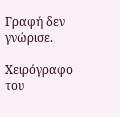Γραφή δεν γνώρισε.

Χειρόγραφο του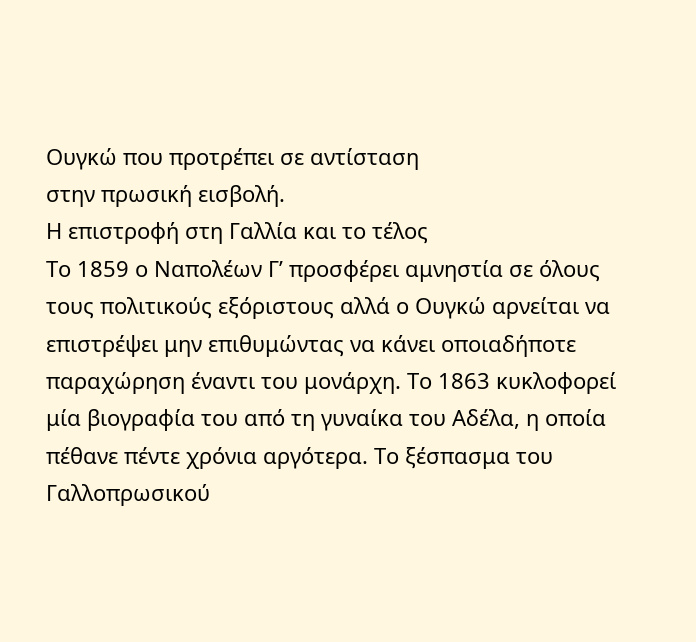Ουγκώ που προτρέπει σε αντίσταση
στην πρωσική εισβολή.
Η επιστροφή στη Γαλλία και το τέλος
Το 1859 ο Ναπολέων Γ’ προσφέρει αμνηστία σε όλους τους πολιτικούς εξόριστους αλλά ο Ουγκώ αρνείται να επιστρέψει μην επιθυμώντας να κάνει οποιαδήποτε παραχώρηση έναντι του μονάρχη. Το 1863 κυκλοφορεί μία βιογραφία του από τη γυναίκα του Αδέλα, η οποία πέθανε πέντε χρόνια αργότερα. Το ξέσπασμα του Γαλλοπρωσικού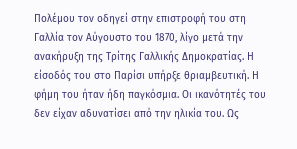Πολέμου τον οδηγεί στην επιστροφή του στη Γαλλία τον Αύγουστο του 1870, λίγο μετά την ανακήρυξη της Τρίτης Γαλλικής Δημοκρατίας. Η είσοδός του στο Παρίσι υπήρξε θριαμβευτική. Η φήμη του ήταν ήδη παγκόσμια. Οι ικανότητές του δεν είχαν αδυνατίσει από την ηλικία του. Ως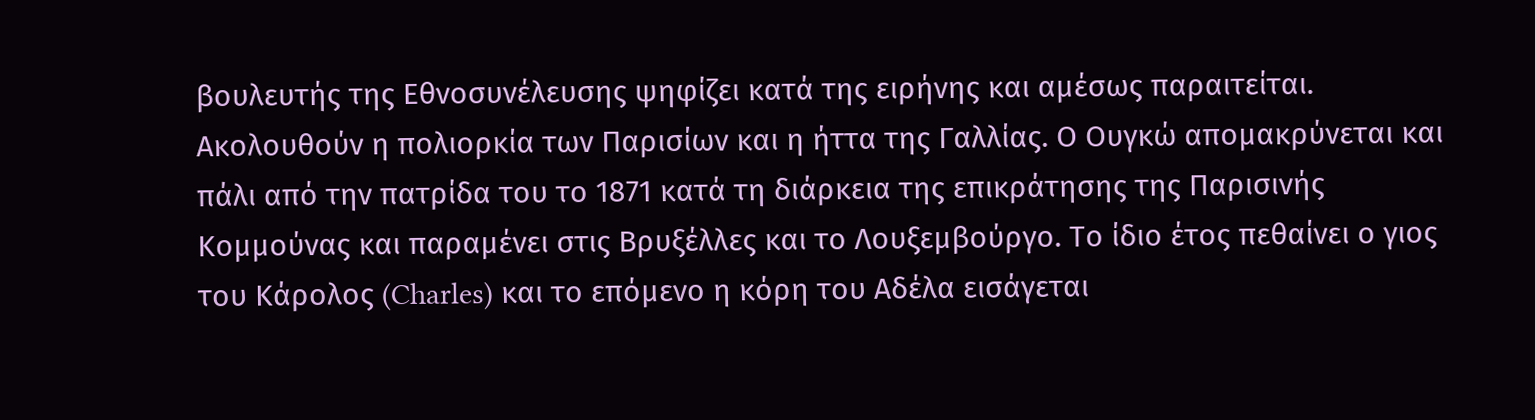βουλευτής της Εθνοσυνέλευσης ψηφίζει κατά της ειρήνης και αμέσως παραιτείται. Ακολουθούν η πολιορκία των Παρισίων και η ήττα της Γαλλίας. Ο Ουγκώ απομακρύνεται και πάλι από την πατρίδα του το 1871 κατά τη διάρκεια της επικράτησης της Παρισινής Κομμούνας και παραμένει στις Βρυξέλλες και το Λουξεμβούργο. Το ίδιο έτος πεθαίνει ο γιος του Κάρολος (Charles) και το επόμενο η κόρη του Αδέλα εισάγεται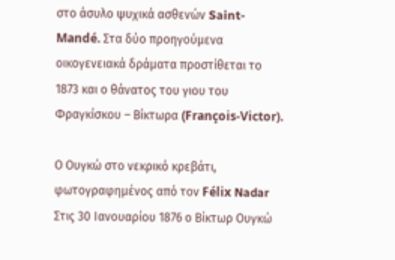στο άσυλο ψυχικά ασθενών Saint-Mandé. Στα δύο προηγούμενα οικογενειακά δράματα προστίθεται το 1873 και ο θάνατος του γιου του Φραγκίσκου – Βίκτωρα (François-Victor).

Ο Ουγκώ στο νεκρικό κρεβάτι, φωτογραφημένος από τον Félix Nadar
Στις 30 Ιανουαρίου 1876 ο Βίκτωρ Ουγκώ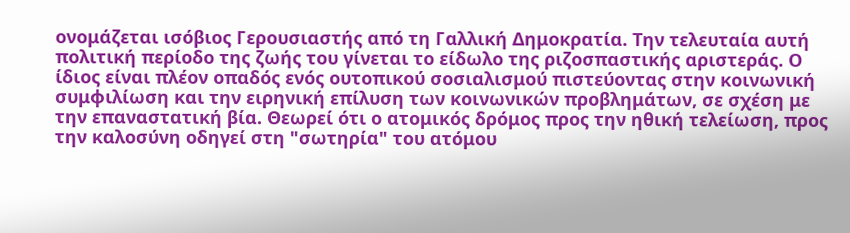ονομάζεται ισόβιος Γερουσιαστής από τη Γαλλική Δημοκρατία. Την τελευταία αυτή πολιτική περίοδο της ζωής του γίνεται το είδωλο της ριζοσπαστικής αριστεράς. Ο ίδιος είναι πλέον οπαδός ενός ουτοπικού σοσιαλισμού πιστεύοντας στην κοινωνική συμφιλίωση και την ειρηνική επίλυση των κοινωνικών προβλημάτων, σε σχέση με την επαναστατική βία. Θεωρεί ότι ο ατομικός δρόμος προς την ηθική τελείωση, προς την καλοσύνη οδηγεί στη "σωτηρία" του ατόμου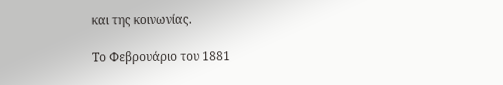και της κοινωνίας.

Το Φεβρουάριο του 1881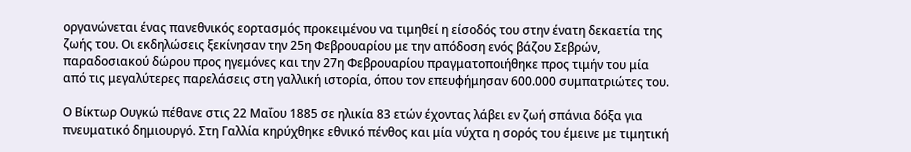οργανώνεται ένας πανεθνικός εορτασμός προκειμένου να τιμηθεί η είσοδός του στην ένατη δεκαετία της ζωής του. Οι εκδηλώσεις ξεκίνησαν την 25η Φεβρουαρίου με την απόδοση ενός βάζου Σεβρών, παραδοσιακού δώρου προς ηγεμόνες και την 27η Φεβρουαρίου πραγματοποιήθηκε προς τιμήν του μία από τις μεγαλύτερες παρελάσεις στη γαλλική ιστορία, όπου τον επευφήμησαν 600.000 συμπατριώτες του.

Ο Βίκτωρ Ουγκώ πέθανε στις 22 Μαΐου 1885 σε ηλικία 83 ετών έχοντας λάβει εν ζωή σπάνια δόξα για πνευματικό δημιουργό. Στη Γαλλία κηρύχθηκε εθνικό πένθος και μία νύχτα η σορός του έμεινε με τιμητική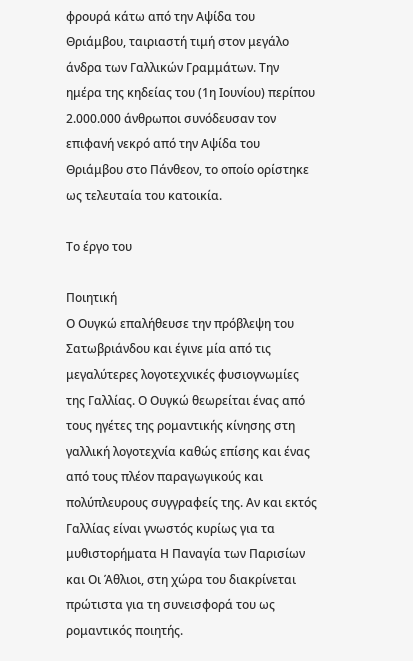φρουρά κάτω από την Αψίδα του Θριάμβου, ταιριαστή τιμή στον μεγάλο άνδρα των Γαλλικών Γραμμάτων. Την ημέρα της κηδείας του (1η Ιουνίου) περίπου 2.000.000 άνθρωποι συνόδευσαν τον επιφανή νεκρό από την Αψίδα του Θριάμβου στο Πάνθεον, το οποίο ορίστηκε ως τελευταία του κατοικία.

Το έργο του

Ποιητική
Ο Ουγκώ επαλήθευσε την πρόβλεψη του Σατωβριάνδου και έγινε μία από τις μεγαλύτερες λογοτεχνικές φυσιογνωμίες της Γαλλίας. Ο Ουγκώ θεωρείται ένας από τους ηγέτες της ρομαντικής κίνησης στη γαλλική λογοτεχνία καθώς επίσης και ένας από τους πλέον παραγωγικούς και πολύπλευρους συγγραφείς της. Αν και εκτός Γαλλίας είναι γνωστός κυρίως για τα μυθιστορήματα Η Παναγία των Παρισίων και Οι Άθλιοι, στη χώρα του διακρίνεται πρώτιστα για τη συνεισφορά του ως ρομαντικός ποιητής.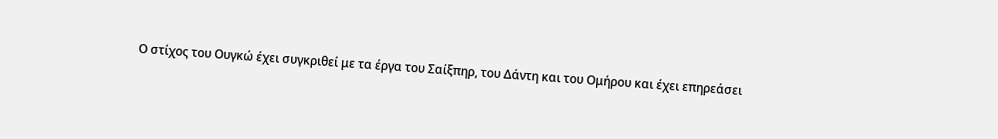Ο στίχος του Ουγκώ έχει συγκριθεί με τα έργα του Σαίξπηρ, του Δάντη και του Ομήρου και έχει επηρεάσει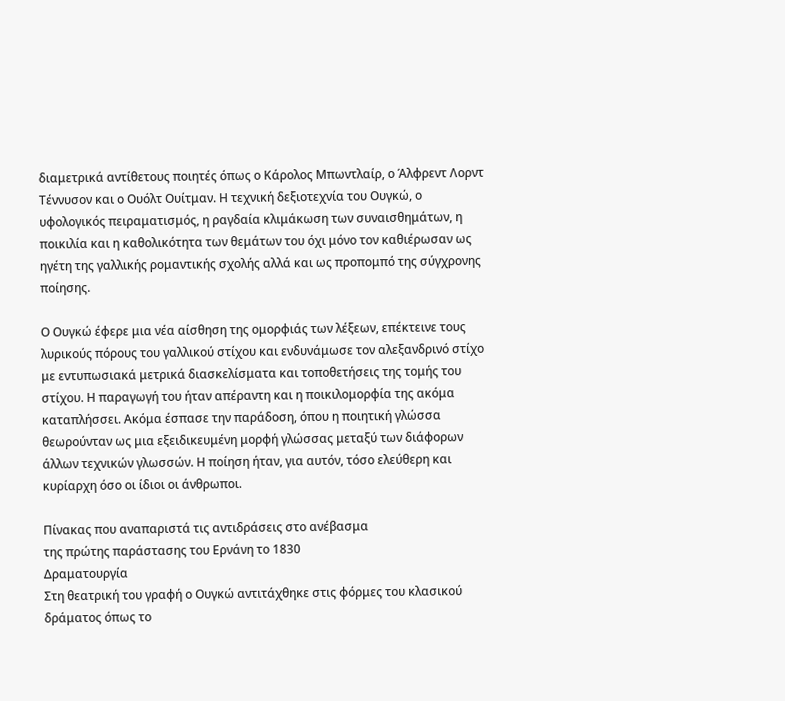διαμετρικά αντίθετους ποιητές όπως ο Κάρολος Μπωντλαίρ, ο Άλφρεντ Λορντ Τέννυσον και ο Ουόλτ Ουίτμαν. Η τεχνική δεξιοτεχνία του Ουγκώ, ο υφολογικός πειραματισμός, η ραγδαία κλιμάκωση των συναισθημάτων, η ποικιλία και η καθολικότητα των θεμάτων του όχι μόνο τον καθιέρωσαν ως ηγέτη της γαλλικής ρομαντικής σχολής αλλά και ως προπομπό της σύγχρονης ποίησης.

Ο Ουγκώ έφερε μια νέα αίσθηση της ομορφιάς των λέξεων, επέκτεινε τους λυρικούς πόρους του γαλλικού στίχου και ενδυνάμωσε τον αλεξανδρινό στίχο με εντυπωσιακά μετρικά διασκελίσματα και τοποθετήσεις της τομής του στίχου. Η παραγωγή του ήταν απέραντη και η ποικιλομορφία της ακόμα καταπλήσσει. Ακόμα έσπασε την παράδοση, όπου η ποιητική γλώσσα θεωρούνταν ως μια εξειδικευμένη μορφή γλώσσας μεταξύ των διάφορων άλλων τεχνικών γλωσσών. Η ποίηση ήταν, για αυτόν, τόσο ελεύθερη και κυρίαρχη όσο οι ίδιοι οι άνθρωποι.

Πίνακας που αναπαριστά τις αντιδράσεις στο ανέβασμα
της πρώτης παράστασης του Ερνάνη το 1830
Δραματουργία
Στη θεατρική του γραφή ο Ουγκώ αντιτάχθηκε στις φόρμες του κλασικού δράματος όπως το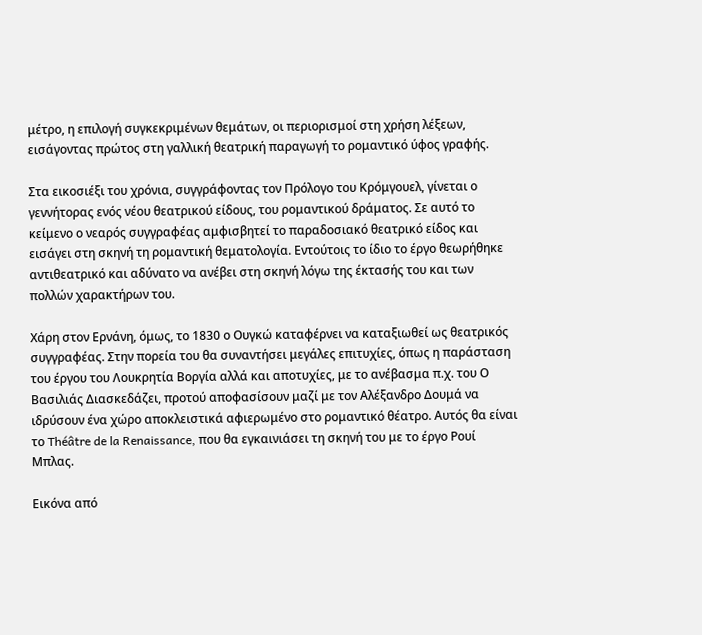μέτρο, η επιλογή συγκεκριμένων θεμάτων, οι περιορισμοί στη χρήση λέξεων, εισάγοντας πρώτος στη γαλλική θεατρική παραγωγή το ρομαντικό ύφος γραφής.

Στα εικοσιέξι του χρόνια, συγγράφοντας τον Πρόλογο του Κρόμγουελ, γίνεται ο γεννήτορας ενός νέου θεατρικού είδους, του ρομαντικού δράματος. Σε αυτό το κείμενο ο νεαρός συγγραφέας αμφισβητεί το παραδοσιακό θεατρικό είδος και εισάγει στη σκηνή τη ρομαντική θεματολογία. Εντούτοις το ίδιο το έργο θεωρήθηκε αντιθεατρικό και αδύνατο να ανέβει στη σκηνή λόγω της έκτασής του και των πολλών χαρακτήρων του.

Χάρη στον Ερνάνη, όμως, το 1830 ο Ουγκώ καταφέρνει να καταξιωθεί ως θεατρικός συγγραφέας. Στην πορεία του θα συναντήσει μεγάλες επιτυχίες, όπως η παράσταση του έργου του Λουκρητία Βοργία αλλά και αποτυχίες, με το ανέβασμα π.χ. του Ο Βασιλιάς Διασκεδάζει, προτού αποφασίσουν μαζί με τον Αλέξανδρο Δουμά να ιδρύσουν ένα χώρο αποκλειστικά αφιερωμένο στο ρομαντικό θέατρο. Αυτός θα είναι το Théâtre de la Renaissance, που θα εγκαινιάσει τη σκηνή του με το έργο Ρουί Μπλας.

Εικόνα από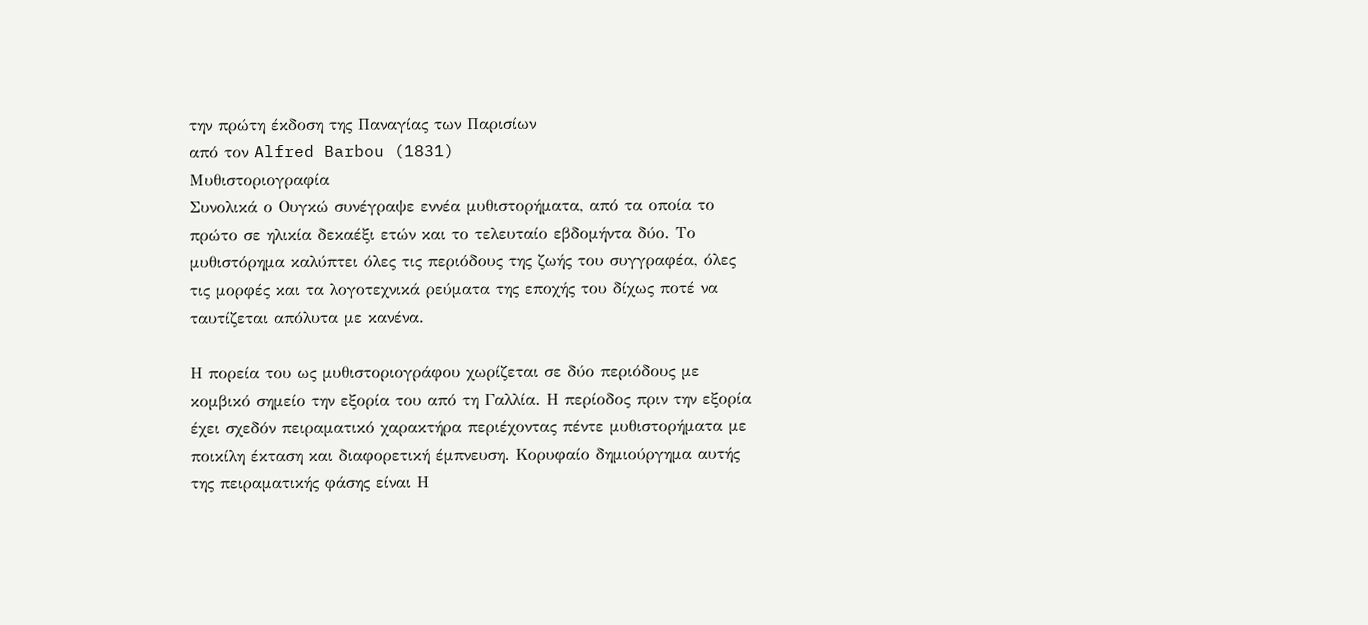την πρώτη έκδοση της Παναγίας των Παρισίων
από τον Alfred Barbou (1831)
Μυθιστοριογραφία
Συνολικά ο Ουγκώ συνέγραψε εννέα μυθιστορήματα, από τα οποία το πρώτο σε ηλικία δεκαέξι ετών και το τελευταίο εβδομήντα δύο. Το μυθιστόρημα καλύπτει όλες τις περιόδους της ζωής του συγγραφέα, όλες τις μορφές και τα λογοτεχνικά ρεύματα της εποχής του δίχως ποτέ να ταυτίζεται απόλυτα με κανένα.

Η πορεία του ως μυθιστοριογράφου χωρίζεται σε δύο περιόδους με κομβικό σημείο την εξορία του από τη Γαλλία. Η περίοδος πριν την εξορία έχει σχεδόν πειραματικό χαρακτήρα περιέχοντας πέντε μυθιστορήματα με ποικίλη έκταση και διαφορετική έμπνευση. Κορυφαίο δημιούργημα αυτής της πειραματικής φάσης είναι Η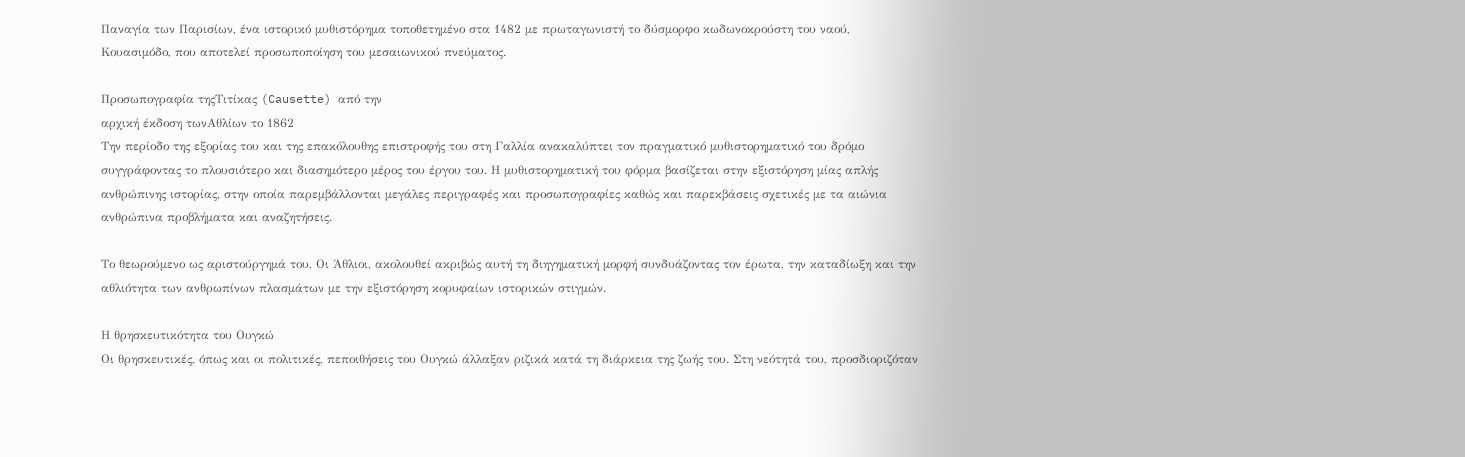Παναγία των Παρισίων, ένα ιστορικό μυθιστόρημα τοποθετημένο στα 1482 με πρωταγωνιστή το δύσμορφο κωδωνοκρούστη του ναού, Κουασιμόδο, που αποτελεί προσωποποίηση του μεσαιωνικού πνεύματος.

Προσωπογραφία τηςΤιτίκας (Causette) από την
αρχική έκδοση τωνΑθλίων το 1862
Την περίοδο της εξορίας του και της επακόλουθης επιστροφής του στη Γαλλία ανακαλύπτει τον πραγματικό μυθιστορηματικό του δρόμο συγγράφοντας το πλουσιότερο και διασημότερο μέρος του έργου του. Η μυθιστορηματική του φόρμα βασίζεται στην εξιστόρηση μίας απλής ανθρώπινης ιστορίας, στην οποία παρεμβάλλονται μεγάλες περιγραφές και προσωπογραφίες καθώς και παρεκβάσεις σχετικές με τα αιώνια ανθρώπινα προβλήματα και αναζητήσεις.

Το θεωρούμενο ως αριστούργημά του, Οι Άθλιοι, ακολουθεί ακριβώς αυτή τη διηγηματική μορφή συνδυάζοντας τον έρωτα, την καταδίωξη και την αθλιότητα των ανθρωπίνων πλασμάτων με την εξιστόρηση κορυφαίων ιστορικών στιγμών.

Η θρησκευτικότητα του Ουγκώ
Οι θρησκευτικές, όπως και οι πολιτικές, πεποιθήσεις του Ουγκώ άλλαξαν ριζικά κατά τη διάρκεια της ζωής του. Στη νεότητά του, προσδιοριζόταν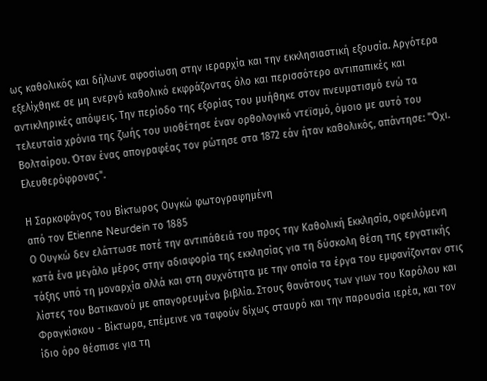ως καθολικός και δήλωνε αφοσίωση στην ιεραρχία και την εκκλησιαστική εξουσία. Αργότερα εξελίχθηκε σε μη ενεργό καθολικό εκφράζοντας όλο και περισσότερο αντιπαπικές και αντικληρικές απόψεις. Την περίοδο της εξορίας του μυήθηκε στον πνευματισμό ενώ τα τελευταία χρόνια της ζωής του υιοθέτησε έναν ορθολογικό ντεϊσμό, όμοιο με αυτό του Βολταίρου. Όταν ένας απογραφέας τον ρώτησε στα 1872 εάν ήταν καθολικός, απάντησε: "Όχι. Ελευθερόφρονας".

Η Σαρκοφάγος του Βίκτωρος Ουγκώ φωτογραφημένη
από τον Etienne Neurdein το 1885
Ο Ουγκώ δεν ελάττωσε ποτέ την αντιπάθειά του προς την Καθολική Εκκλησία, οφειλόμενη κατά ένα μεγάλο μέρος στην αδιαφορία της εκκλησίας για τη δύσκολη θέση της εργατικής τάξης υπό τη μοναρχία αλλά και στη συχνότητα με την οποία τα έργα του εμφανίζονταν στις λίστες του Βατικανού με απαγορευμένα βιβλία. Στους θανάτους των γιων του Καρόλου και Φραγκίσκου - Βίκτωρα, επέμεινε να ταφούν δίχως σταυρό και την παρουσία ιερέα, και τον ίδιο όρο θέσπισε για τη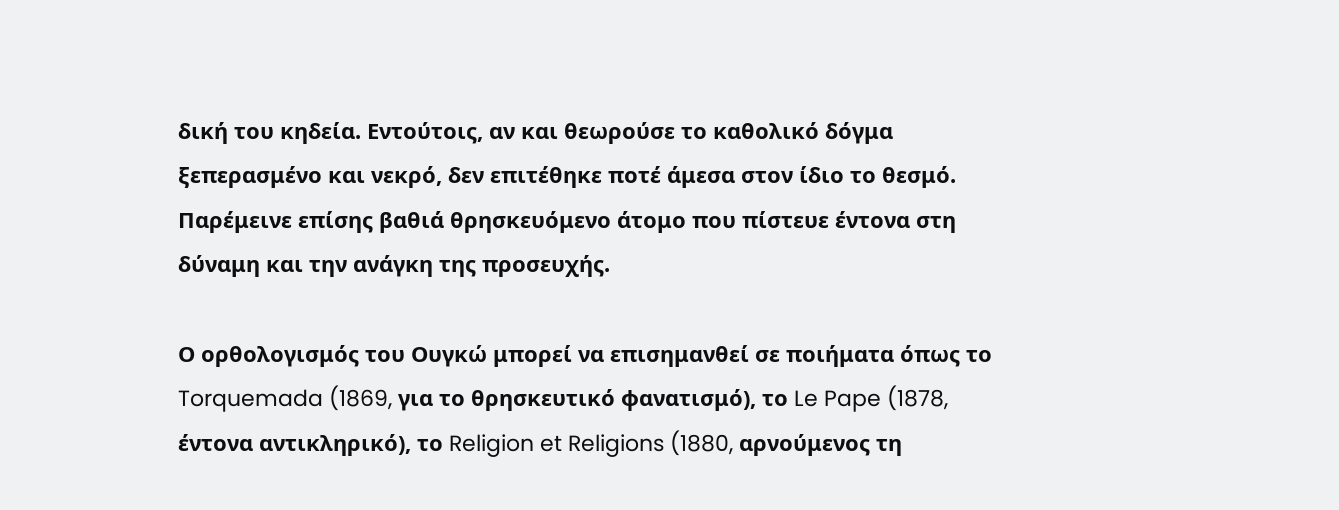δική του κηδεία. Εντούτοις, αν και θεωρούσε το καθολικό δόγμα ξεπερασμένο και νεκρό, δεν επιτέθηκε ποτέ άμεσα στον ίδιο το θεσμό. Παρέμεινε επίσης βαθιά θρησκευόμενο άτομο που πίστευε έντονα στη δύναμη και την ανάγκη της προσευχής.

Ο ορθολογισμός του Ουγκώ μπορεί να επισημανθεί σε ποιήματα όπως το Torquemada (1869, για το θρησκευτικό φανατισμό), το Le Pape (1878, έντονα αντικληρικό), το Religion et Religions (1880, αρνούμενος τη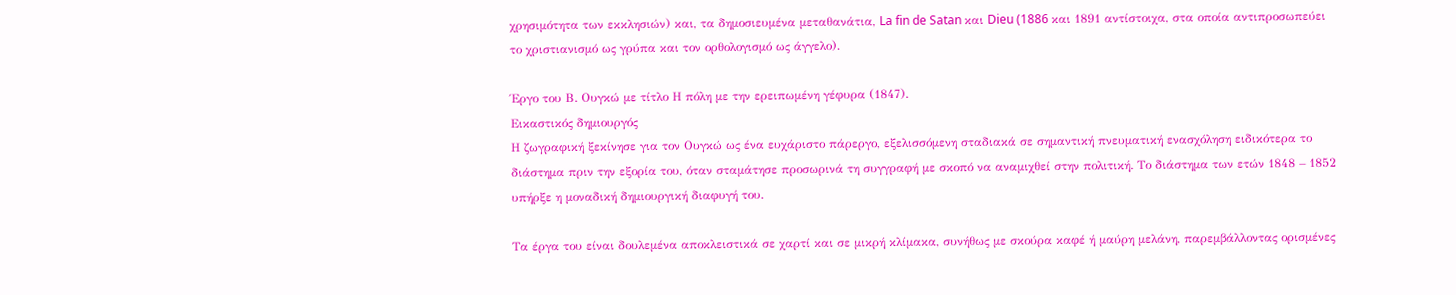χρησιμότητα των εκκλησιών) και, τα δημοσιευμένα μεταθανάτια, La fin de Satan και Dieu (1886 και 1891 αντίστοιχα, στα οποία αντιπροσωπεύει το χριστιανισμό ως γρύπα και τον ορθολογισμό ως άγγελο).

Έργο του Β. Ουγκώ με τίτλο Η πόλη με την ερειπωμένη γέφυρα (1847).
Εικαστικός δημιουργός
Η ζωγραφική ξεκίνησε για τον Ουγκώ ως ένα ευχάριστο πάρεργο, εξελισσόμενη σταδιακά σε σημαντική πνευματική ενασχόληση ειδικότερα το διάστημα πριν την εξορία του, όταν σταμάτησε προσωρινά τη συγγραφή με σκοπό να αναμιχθεί στην πολιτική. Το διάστημα των ετών 1848 – 1852 υπήρξε η μοναδική δημιουργική διαφυγή του.

Τα έργα του είναι δουλεμένα αποκλειστικά σε χαρτί και σε μικρή κλίμακα, συνήθως με σκούρα καφέ ή μαύρη μελάνη, παρεμβάλλοντας ορισμένες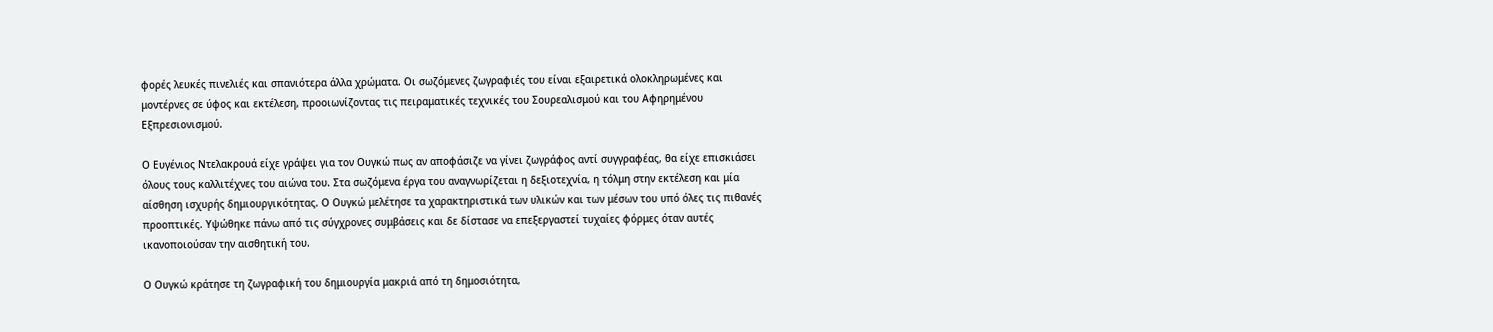φορές λευκές πινελιές και σπανιότερα άλλα χρώματα. Οι σωζόμενες ζωγραφιές του είναι εξαιρετικά ολοκληρωμένες και μοντέρνες σε ύφος και εκτέλεση, προοιωνίζοντας τις πειραματικές τεχνικές του Σουρεαλισμού και του Αφηρημένου Εξπρεσιονισμού.

Ο Ευγένιος Ντελακρουά είχε γράψει για τον Ουγκώ πως αν αποφάσιζε να γίνει ζωγράφος αντί συγγραφέας, θα είχε επισκιάσει όλους τους καλλιτέχνες του αιώνα του. Στα σωζόμενα έργα του αναγνωρίζεται η δεξιοτεχνία, η τόλμη στην εκτέλεση και μία αίσθηση ισχυρής δημιουργικότητας. Ο Ουγκώ μελέτησε τα χαρακτηριστικά των υλικών και των μέσων του υπό όλες τις πιθανές προοπτικές. Υψώθηκε πάνω από τις σύγχρονες συμβάσεις και δε δίστασε να επεξεργαστεί τυχαίες φόρμες όταν αυτές ικανοποιούσαν την αισθητική του.

Ο Ουγκώ κράτησε τη ζωγραφική του δημιουργία μακριά από τη δημοσιότητα,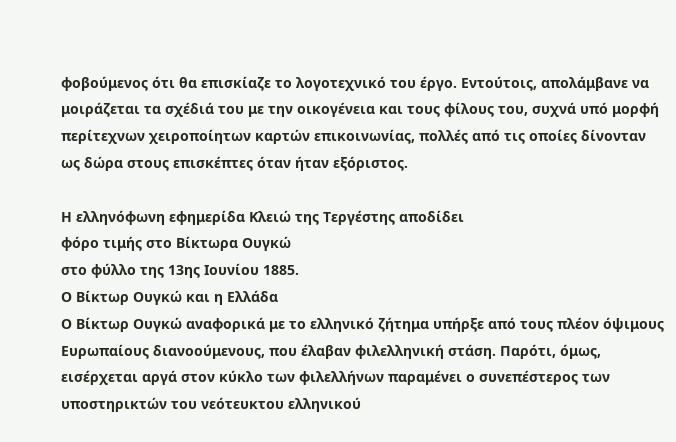φοβούμενος ότι θα επισκίαζε το λογοτεχνικό του έργο. Εντούτοις, απολάμβανε να μοιράζεται τα σχέδιά του με την οικογένεια και τους φίλους του, συχνά υπό μορφή περίτεχνων χειροποίητων καρτών επικοινωνίας, πολλές από τις οποίες δίνονταν ως δώρα στους επισκέπτες όταν ήταν εξόριστος.

Η ελληνόφωνη εφημερίδα Κλειώ της Τεργέστης αποδίδει
φόρο τιμής στο Βίκτωρα Ουγκώ
στο φύλλο της 13ης Ιουνίου 1885.
Ο Βίκτωρ Ουγκώ και η Ελλάδα
Ο Βίκτωρ Ουγκώ αναφορικά με το ελληνικό ζήτημα υπήρξε από τους πλέον όψιμους Ευρωπαίους διανοούμενους, που έλαβαν φιλελληνική στάση. Παρότι, όμως, εισέρχεται αργά στον κύκλο των φιλελλήνων παραμένει ο συνεπέστερος των υποστηρικτών του νεότευκτου ελληνικού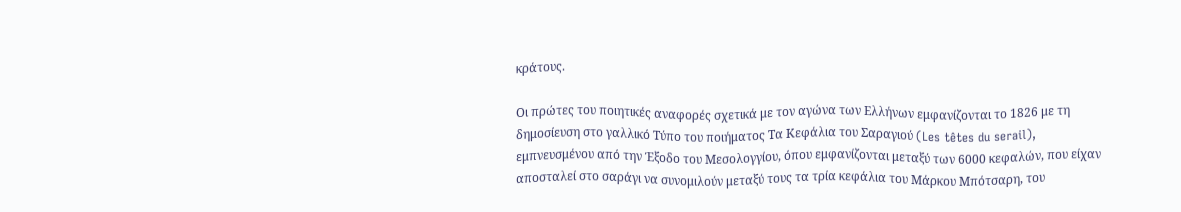κράτους.

Οι πρώτες του ποιητικές αναφορές σχετικά με τον αγώνα των Ελλήνων εμφανίζονται το 1826 με τη δημοσίευση στο γαλλικό Τύπο του ποιήματος Τα Κεφάλια του Σαραγιού (Les têtes du serail), εμπνευσμένου από την Έξοδο του Μεσολογγίου, όπου εμφανίζονται μεταξύ των 6000 κεφαλών, που είχαν αποσταλεί στο σαράγι να συνομιλούν μεταξύ τους τα τρία κεφάλια του Μάρκου Μπότσαρη, του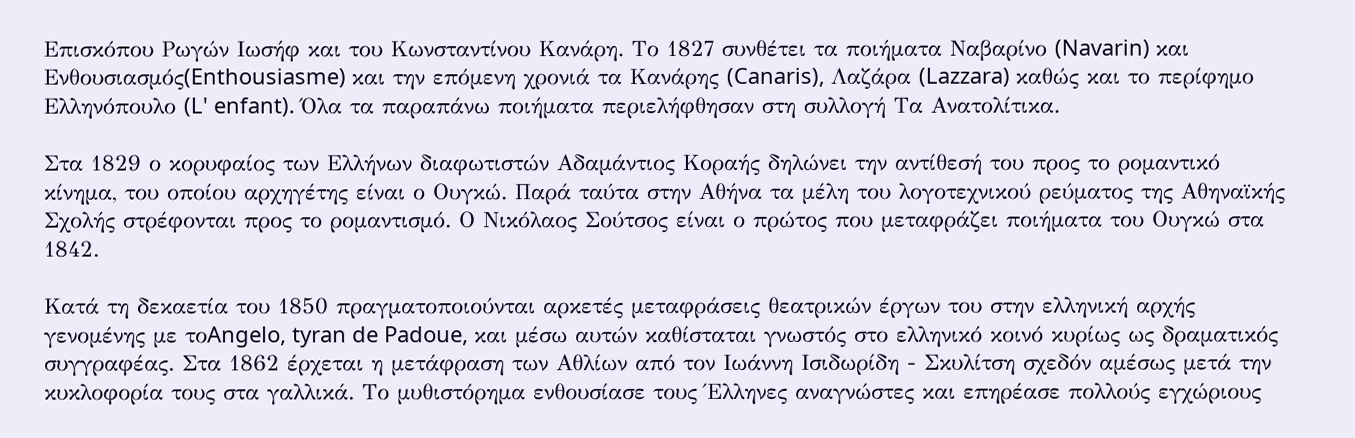Επισκόπου Ρωγών Ιωσήφ και του Κωνσταντίνου Κανάρη. Το 1827 συνθέτει τα ποιήματα Ναβαρίνο (Navarin) και Ενθουσιασμός(Enthousiasme) και την επόμενη χρονιά τα Κανάρης (Canaris), Λαζάρα (Lazzara) καθώς και το περίφημο Ελληνόπουλο (L' enfant). Όλα τα παραπάνω ποιήματα περιελήφθησαν στη συλλογή Τα Ανατολίτικα.

Στα 1829 ο κορυφαίος των Ελλήνων διαφωτιστών Αδαμάντιος Κοραής δηλώνει την αντίθεσή του προς το ρομαντικό κίνημα, του οποίου αρχηγέτης είναι ο Ουγκώ. Παρά ταύτα στην Αθήνα τα μέλη του λογοτεχνικού ρεύματος της Αθηναϊκής Σχολής στρέφονται προς το ρομαντισμό. Ο Νικόλαος Σούτσος είναι ο πρώτος που μεταφράζει ποιήματα του Ουγκώ στα 1842.

Κατά τη δεκαετία του 1850 πραγματοποιούνται αρκετές μεταφράσεις θεατρικών έργων του στην ελληνική αρχής γενομένης με τοAngelo, tyran de Padoue, και μέσω αυτών καθίσταται γνωστός στο ελληνικό κοινό κυρίως ως δραματικός συγγραφέας. Στα 1862 έρχεται η μετάφραση των Αθλίων από τον Ιωάννη Ισιδωρίδη - Σκυλίτση σχεδόν αμέσως μετά την κυκλοφορία τους στα γαλλικά. Το μυθιστόρημα ενθουσίασε τους Έλληνες αναγνώστες και επηρέασε πολλούς εγχώριους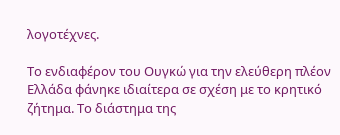λογοτέχνες.

Το ενδιαφέρον του Ουγκώ για την ελεύθερη πλέον Ελλάδα φάνηκε ιδιαίτερα σε σχέση με το κρητικό ζήτημα. Το διάστημα της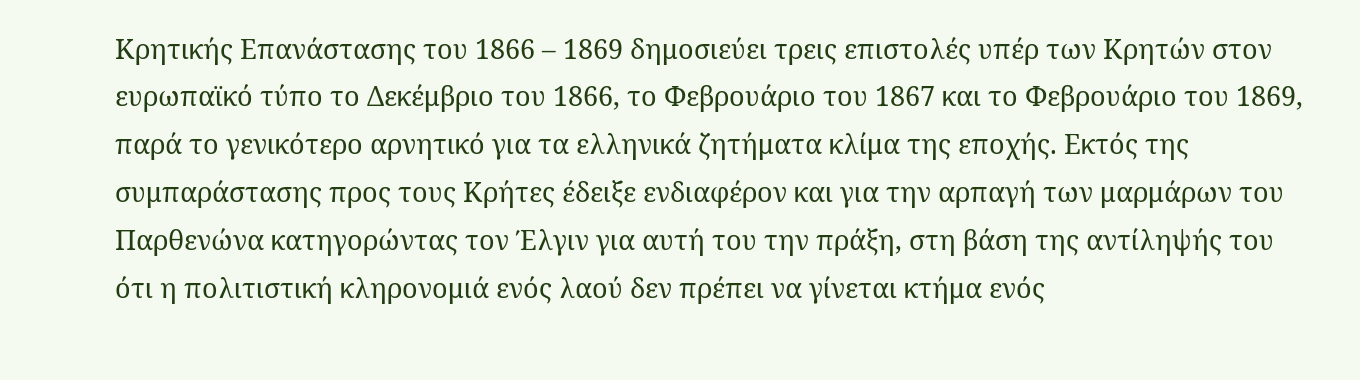Κρητικής Επανάστασης του 1866 – 1869 δημοσιεύει τρεις επιστολές υπέρ των Κρητών στον ευρωπαϊκό τύπο το Δεκέμβριο του 1866, το Φεβρουάριο του 1867 και το Φεβρουάριο του 1869, παρά το γενικότερο αρνητικό για τα ελληνικά ζητήματα κλίμα της εποχής. Εκτός της συμπαράστασης προς τους Κρήτες έδειξε ενδιαφέρον και για την αρπαγή των μαρμάρων του Παρθενώνα κατηγορώντας τον Έλγιν για αυτή του την πράξη, στη βάση της αντίληψής του ότι η πολιτιστική κληρονομιά ενός λαού δεν πρέπει να γίνεται κτήμα ενός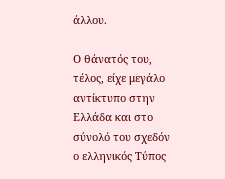άλλου.

Ο θάνατός του, τέλος, είχε μεγάλο αντίκτυπο στην Ελλάδα και στο σύνολό του σχεδόν ο ελληνικός Τύπος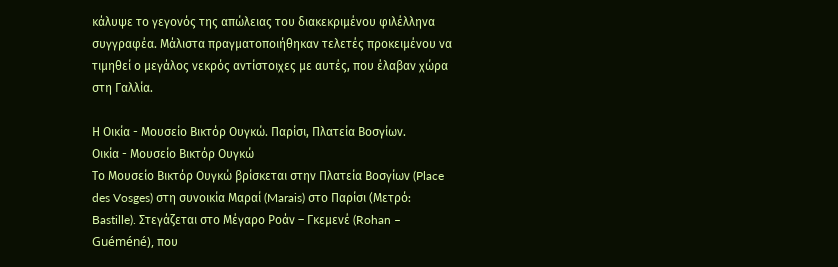κάλυψε το γεγονός της απώλειας του διακεκριμένου φιλέλληνα συγγραφέα. Μάλιστα πραγματοποιήθηκαν τελετές προκειμένου να τιμηθεί ο μεγάλος νεκρός αντίστοιχες με αυτές, που έλαβαν χώρα στη Γαλλία.

Η Οικία - Μουσείο Βικτόρ Ουγκώ. Παρίσι, Πλατεία Βοσγίων.
Οικία - Μουσείο Βικτόρ Ουγκώ
Το Μουσείο Βικτόρ Ουγκώ βρίσκεται στην Πλατεία Βοσγίων (Place des Vosges) στη συνοικία Μαραί (Marais) στο Παρίσι (Μετρό: Bastille). Στεγάζεται στο Μέγαρο Ροάν – Γκεμενέ (Rohan – Guéméné), που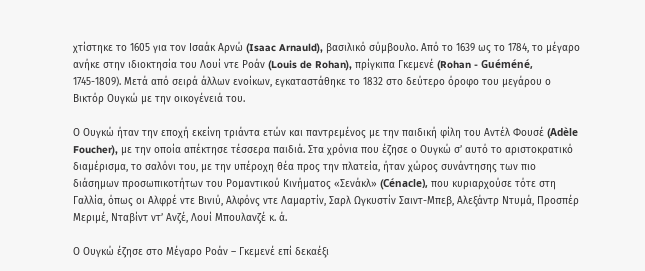χτίστηκε το 1605 για τον Ισαάκ Αρνώ (Isaac Arnauld), βασιλικό σύμβουλο. Από το 1639 ως το 1784, το μέγαρο ανήκε στην ιδιοκτησία του Λουί ντε Ροάν (Louis de Rohan), πρίγκιπα Γκεμενέ (Rohan - Guéméné, 1745-1809). Μετά από σειρά άλλων ενοίκων, εγκαταστάθηκε το 1832 στο δεύτερο όροφο του μεγάρου ο Βικτόρ Ουγκώ με την οικογένειά του.

Ο Ουγκώ ήταν την εποχή εκείνη τριάντα ετών και παντρεμένος με την παιδική φίλη του Αντέλ Φουσέ (Adèle Foucher), με την οποία απέκτησε τέσσερα παιδιά. Στα χρόνια που έζησε ο Ουγκώ σ’ αυτό το αριστοκρατικό διαμέρισμα, το σαλόνι του, με την υπέροχη θέα προς την πλατεία, ήταν χώρος συνάντησης των πιο διάσημων προσωπικοτήτων του Ρομαντικού Κινήματος «Σενάκλ» (Cénacle), που κυριαρχούσε τότε στη Γαλλία, όπως οι Αλφρέ ντε Βινιύ, Αλφόνς ντε Λαμαρτίν, Σαρλ Ωγκυστίν Σαιντ-Μπεβ, Αλεξάντρ Ντυμά, Προσπέρ Μεριμέ, Νταβίντ ντ’ Ανζέ, Λουί Μπουλανζέ κ. ά.

Ο Ουγκώ έζησε στο Μέγαρο Ροάν – Γκεμενέ επί δεκαέξι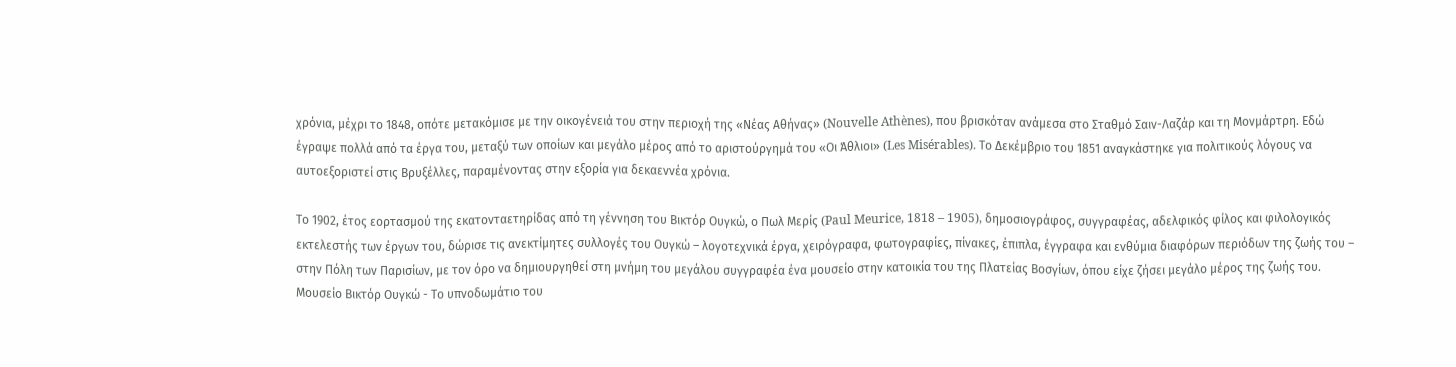χρόνια, μέχρι το 1848, οπότε μετακόμισε με την οικογένειά του στην περιοχή της «Νέας Αθήνας» (Nouvelle Athènes), που βρισκόταν ανάμεσα στο Σταθμό Σαιν-Λαζάρ και τη Μονμάρτρη. Εδώ έγραψε πολλά από τα έργα του, μεταξύ των οποίων και μεγάλο μέρος από το αριστούργημά του «Οι Άθλιοι» (Les Misérables). Το Δεκέμβριο του 1851 αναγκάστηκε για πολιτικούς λόγους να αυτοεξοριστεί στις Βρυξέλλες, παραμένοντας στην εξορία για δεκαεννέα χρόνια.

Το 1902, έτος εορτασμού της εκατονταετηρίδας από τη γέννηση του Βικτόρ Ουγκώ, ο Πωλ Μερίς (Paul Meurice, 1818 – 1905), δημοσιογράφος, συγγραφέας, αδελφικός φίλος και φιλολογικός εκτελεστής των έργων του, δώρισε τις ανεκτίμητες συλλογές του Ουγκώ – λογοτεχνικά έργα, χειρόγραφα, φωτογραφίες, πίνακες, έπιπλα, έγγραφα και ενθύμια διαφόρων περιόδων της ζωής του – στην Πόλη των Παρισίων, με τον όρο να δημιουργηθεί στη μνήμη του μεγάλου συγγραφέα ένα μουσείο στην κατοικία του της Πλατείας Βοσγίων, όπου είχε ζήσει μεγάλο μέρος της ζωής του.
Μουσείο Βικτόρ Ουγκώ - Το υπνοδωμάτιο του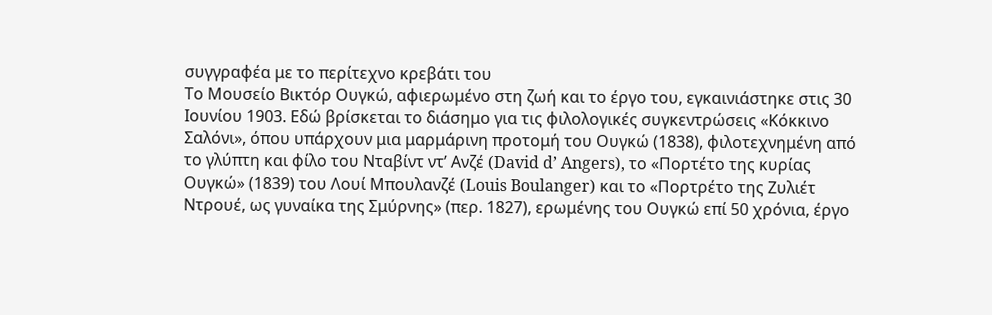συγγραφέα με το περίτεχνο κρεβάτι του
Το Μουσείο Βικτόρ Ουγκώ, αφιερωμένο στη ζωή και το έργο του, εγκαινιάστηκε στις 30 Ιουνίου 1903. Εδώ βρίσκεται το διάσημο για τις φιλολογικές συγκεντρώσεις «Κόκκινο Σαλόνι», όπου υπάρχουν μια μαρμάρινη προτομή του Ουγκώ (1838), φιλοτεχνημένη από το γλύπτη και φίλο του Νταβίντ ντ’ Ανζέ (David d’ Angers), το «Πορτέτο της κυρίας Ουγκώ» (1839) του Λουί Μπουλανζέ (Louis Boulanger) και το «Πορτρέτο της Ζυλιέτ Ντρουέ, ως γυναίκα της Σμύρνης» (περ. 1827), ερωμένης του Ουγκώ επί 50 χρόνια, έργο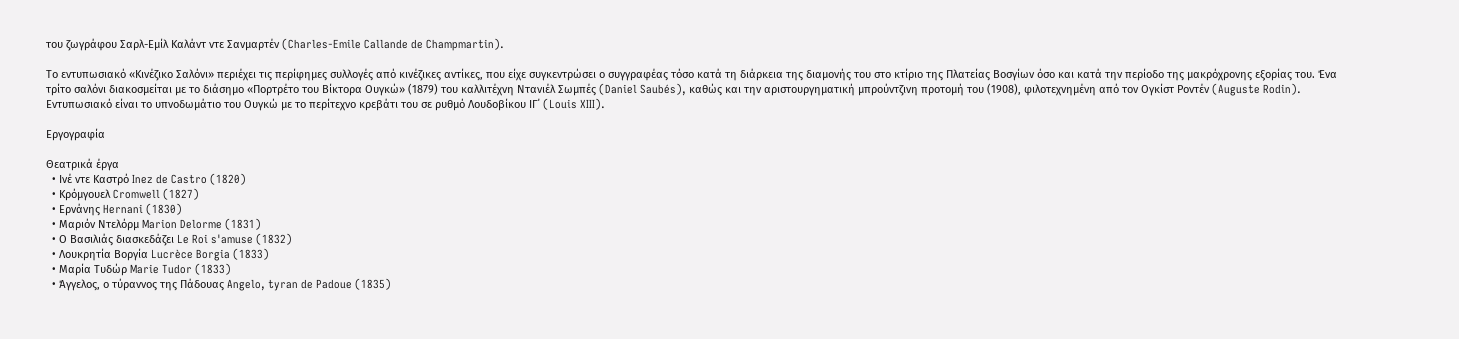του ζωγράφου Σαρλ-Εμίλ Καλάντ ντε Σανμαρτέν (Charles-Emile Callande de Champmartin).

Το εντυπωσιακό «Κινέζικο Σαλόνι» περιέχει τις περίφημες συλλογές από κινέζικες αντίκες, που είχε συγκεντρώσει ο συγγραφέας τόσο κατά τη διάρκεια της διαμονής του στο κτίριο της Πλατείας Βοσγίων όσο και κατά την περίοδο της μακρόχρονης εξορίας του. Ένα τρίτο σαλόνι διακοσμείται με το διάσημο «Πορτρέτο του Βίκτορα Ουγκώ» (1879) του καλλιτέχνη Ντανιέλ Σωμπές (Daniel Saubés), καθώς και την αριστουργηματική μπρούντζινη προτομή του (1908), φιλοτεχνημένη από τον Ογκίστ Ροντέν (Auguste Rodin). Εντυπωσιακό είναι το υπνοδωμάτιο του Ουγκώ με το περίτεχνο κρεβάτι του σε ρυθμό Λουδοβίκου ΙΓ΄ (Louis XIII).

Εργογραφία

Θεατρικά έργα
  • Ινέ ντε Καστρό Inez de Castro (1820)
  • Κρόμγουελ Cromwell (1827)
  • Ερνάνης Hernani (1830)
  • Μαριόν Ντελόρμ Marion Delorme (1831)
  • Ο Βασιλιάς διασκεδάζει Le Roi s'amuse (1832)
  • Λουκρητία Βοργία Lucrèce Borgia (1833)
  • Μαρία Τυδώρ Marie Tudor (1833)
  • Άγγελος, ο τύραννος της Πάδουας Angelo, tyran de Padoue (1835)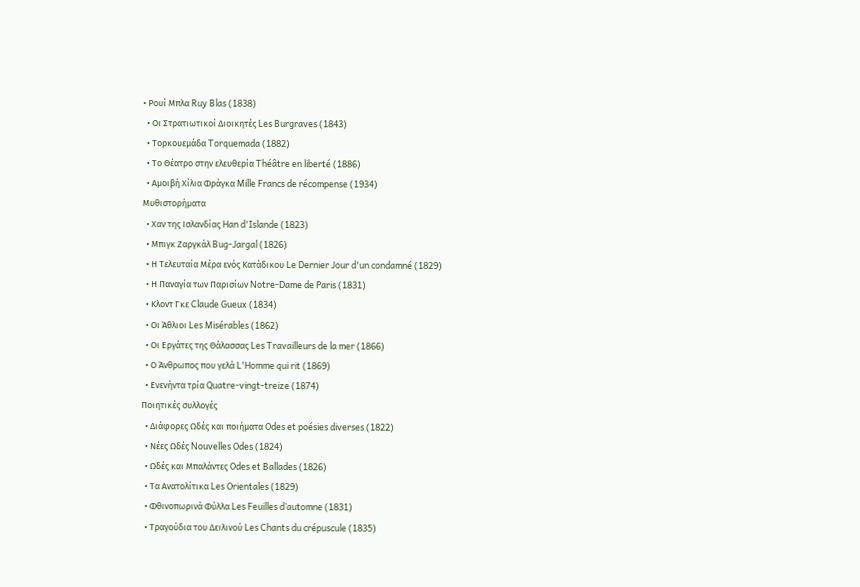• Ρουί Μπλα Ruy Blas (1838)
  • Οι Στρατιωτικοί Διοικητές Les Burgraves (1843)
  • Τορκουεμάδα Torquemada (1882)
  • Το Θέατρο στην ελευθερία Théâtre en liberté (1886)
  • Αμοιβή Χίλια Φράγκα Mille Francs de récompense (1934)
Μυθιστορήματα
  • Χαν της Ισλανδίας Han d'Islande (1823)
  • Μπιγκ Ζαργκάλ Bug-Jargal (1826)
  • Η Τελευταία Μέρα ενός Κατάδικου Le Dernier Jour d'un condamné (1829)
  • Η Παναγία των Παρισίων Notre-Dame de Paris (1831)
  • Κλοντ Γκε Claude Gueux (1834)
  • Οι Άθλιοι Les Misérables (1862)
  • Οι Εργάτες της Θάλασσας Les Travailleurs de la mer (1866)
  • Ο Άνθρωπος που γελά L'Homme qui rit (1869)
  • Ενενήντα τρία Quatre-vingt-treize (1874)
Ποιητικές συλλογές
  • Διάφορες Ωδές και ποιήματα Odes et poésies diverses (1822)
  • Νέες Ωδές Nouvelles Odes (1824)
  • Ωδές και Μπαλάντες Odes et Ballades (1826)
  • Τα Ανατολίτικα Les Orientales (1829)
  • Φθινοπωρινά Φύλλα Les Feuilles d’automne (1831)
  • Τραγούδια του Δειλινού Les Chants du crépuscule (1835)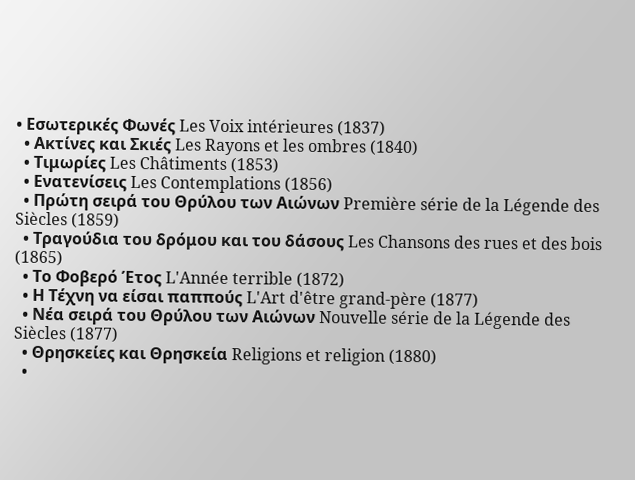• Εσωτερικές Φωνές Les Voix intérieures (1837)
  • Ακτίνες και Σκιές Les Rayons et les ombres (1840)
  • Τιμωρίες Les Châtiments (1853)
  • Ενατενίσεις Les Contemplations (1856)
  • Πρώτη σειρά του Θρύλου των Αιώνων Première série de la Légende des Siècles (1859)
  • Τραγούδια του δρόμου και του δάσους Les Chansons des rues et des bois (1865)
  • Το Φοβερό Έτος L'Année terrible (1872)
  • Η Τέχνη να είσαι παππούς L'Art d'être grand-père (1877)
  • Νέα σειρά του Θρύλου των Αιώνων Nouvelle série de la Légende des Siècles (1877)
  • Θρησκείες και Θρησκεία Religions et religion (1880)
  •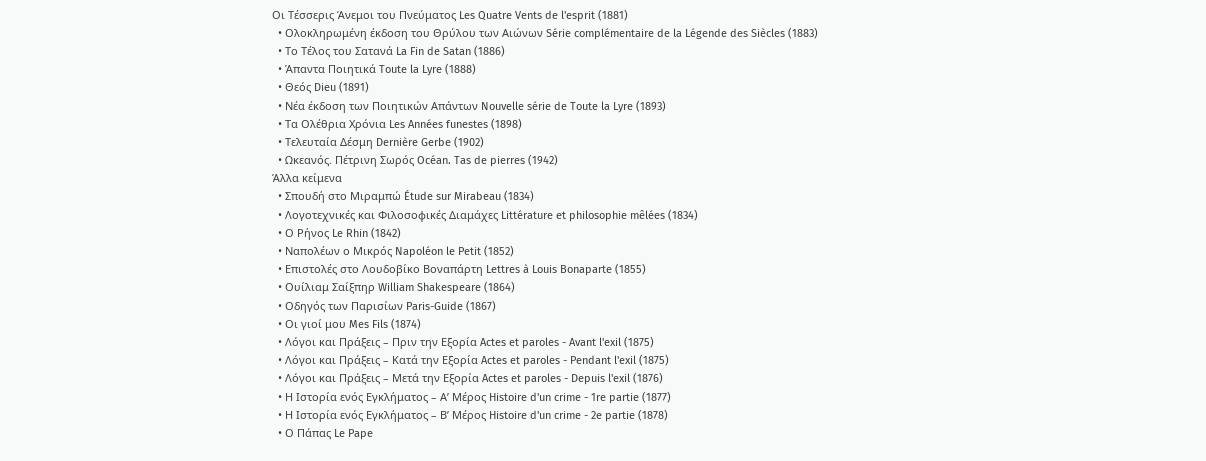Οι Τέσσερις Άνεμοι του Πνεύματος Les Quatre Vents de l'esprit (1881)
  • Ολοκληρωμένη έκδοση του Θρύλου των Αιώνων Série complémentaire de la Légende des Siècles (1883)
  • Το Τέλος του Σατανά La Fin de Satan (1886)
  • Άπαντα Ποιητικά Toute la Lyre (1888)
  • Θεός Dieu (1891)
  • Νέα έκδοση των Ποιητικών Απάντων Nouvelle série de Toute la Lyre (1893)
  • Τα Ολέθρια Χρόνια Les Années funestes (1898)
  • Τελευταία Δέσμη Dernière Gerbe (1902)
  • Ωκεανός. Πέτρινη Σωρός Océan. Tas de pierres (1942)
Άλλα κείμενα
  • Σπουδή στο Μιραμπώ Étude sur Mirabeau (1834)
  • Λογοτεχνικές και Φιλοσοφικές Διαμάχες Littérature et philosophie mêlées (1834)
  • Ο Ρήνος Le Rhin (1842)
  • Ναπολέων ο Μικρός Napoléon le Petit (1852)
  • Επιστολές στο Λουδοβίκο Βοναπάρτη Lettres à Louis Bonaparte (1855)
  • Ουίλιαμ Σαίξπηρ William Shakespeare (1864)
  • Οδηγός των Παρισίων Paris-Guide (1867)
  • Οι γιοί μου Mes Fils (1874)
  • Λόγοι και Πράξεις – Πριν την Εξορία Actes et paroles - Avant l'exil (1875)
  • Λόγοι και Πράξεις – Κατά την Εξορία Actes et paroles - Pendant l'exil (1875)
  • Λόγοι και Πράξεις – Μετά την Εξορία Actes et paroles - Depuis l'exil (1876)
  • Η Ιστορία ενός Εγκλήματος – Α’ Μέρος Histoire d'un crime - 1re partie (1877)
  • Η Ιστορία ενός Εγκλήματος – Β’ Μέρος Histoire d'un crime - 2e partie (1878)
  • Ο Πάπας Le Pape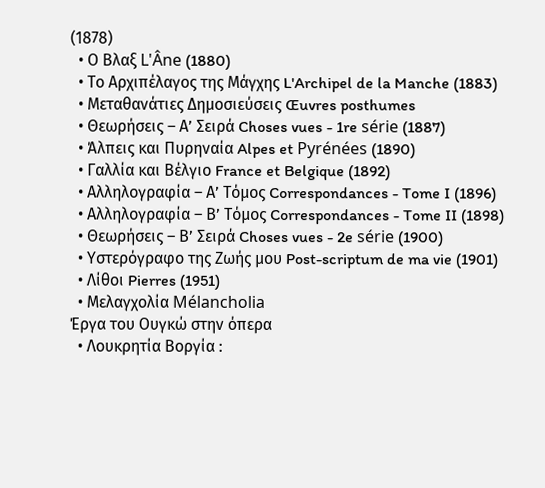(1878)
  • Ο Βλαξ L'Âne (1880)
  • Το Αρχιπέλαγος της Μάγχης L'Archipel de la Manche (1883)
  • Μεταθανάτιες Δημοσιεύσεις Œuvres posthumes
  • Θεωρήσεις – Α’ Σειρά Choses vues - 1re série (1887)
  • Άλπεις και Πυρηναία Alpes et Pyrénées (1890)
  • Γαλλία και Βέλγιο France et Belgique (1892)
  • Αλληλογραφία – Α’ Τόμος Correspondances - Tome I (1896)
  • Αλληλογραφία – Β’ Τόμος Correspondances - Tome II (1898)
  • Θεωρήσεις – Β’ Σειρά Choses vues - 2e série (1900)
  • Υστερόγραφο της Ζωής μου Post-scriptum de ma vie (1901)
  • Λίθοι Pierres (1951)
  • Μελαγχολία Mélancholia
Έργα του Ουγκώ στην όπερα
  • Λουκρητία Βοργία :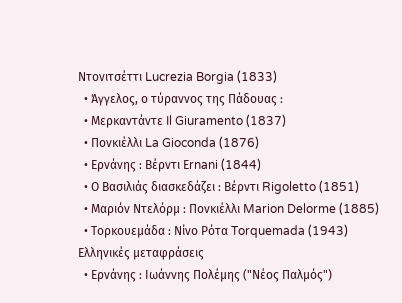Ντονιτσέττι Lucrezia Borgia (1833)
  • Άγγελος, ο τύραννος της Πάδουας :
  • Μερκαντάντε Il Giuramento (1837)
  • Πονκιέλλι La Gioconda (1876)
  • Ερνάνης : Βέρντι Εrnani (1844)
  • Ο Βασιλιάς διασκεδάζει : Βέρντι Rigoletto (1851)
  • Μαριόν Ντελόρμ : Πονκιέλλι Marion Delorme (1885)
  • Τορκουεμάδα : Νίνο Ρότα Torquemada (1943)
Ελληνικές μεταφράσεις
  • Ερνάνης : Ιωάννης Πολέμης ("Νέος Παλμός")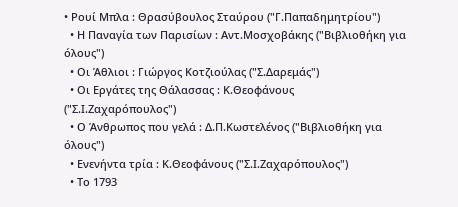• Ρουί Μπλα : Θρασύβουλος Σταύρου ("Γ.Παπαδημητρίου")
  • Η Παναγία των Παρισίων : Αντ.Μοσχοβάκης ("Βιβλιοθήκη για όλους")
  • Οι Άθλιοι : Γιώργος Κοτζιούλας ("Σ.Δαρεμάς")
  • Οι Εργάτες της Θάλασσας : Κ.Θεοφάνους ("Σ.Ι.Ζαχαρόπουλος")
  • Ο Άνθρωπος που γελά : Δ.Π.Κωστελένος ("Βιβλιοθήκη για όλους")
  • Ενενήντα τρία : Κ.Θεοφάνους ("Σ.Ι.Ζαχαρόπουλος")
  • Το 1793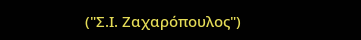("Σ.Ι. Ζαχαρόπουλος")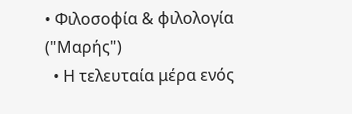• Φιλοσοφία & φιλολογία ("Μαρής")
  • Η τελευταία μέρα ενός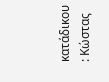κατάδικου : Κώστας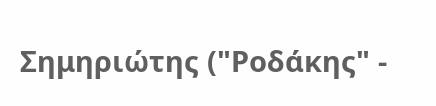Σημηριώτης ("Ροδάκης" -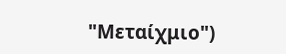"Μεταίχμιο")